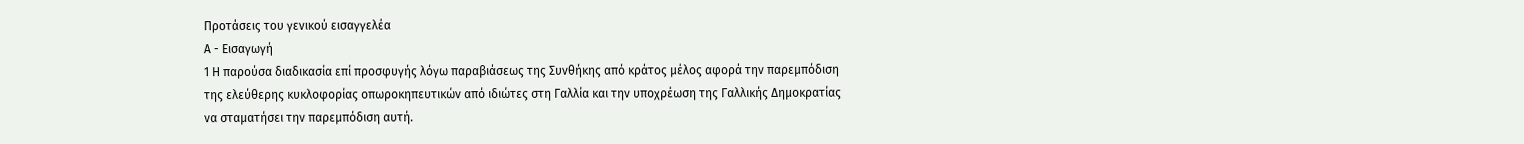Προτάσεις του γενικού εισαγγελέα
Α - Εισαγωγή
1 Η παρούσα διαδικασία επί προσφυγής λόγω παραβιάσεως της Συνθήκης από κράτος μέλος αφορά την παρεμπόδιση της ελεύθερης κυκλοφορίας οπωροκηπευτικών από ιδιώτες στη Γαλλία και την υποχρέωση της Γαλλικής Δημοκρατίας να σταματήσει την παρεμπόδιση αυτή.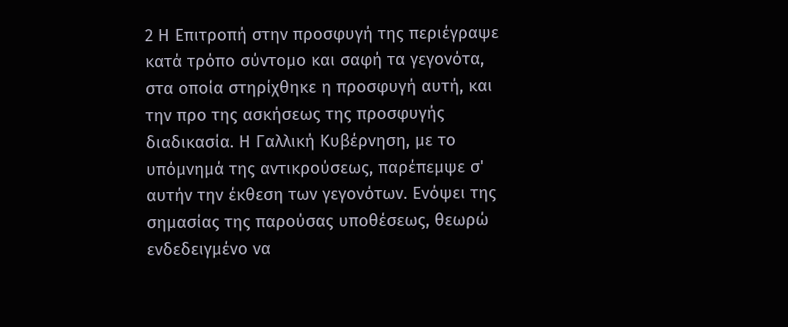2 Η Επιτροπή στην προσφυγή της περιέγραψε κατά τρόπο σύντομο και σαφή τα γεγονότα, στα οποία στηρίχθηκε η προσφυγή αυτή, και την προ της ασκήσεως της προσφυγής διαδικασία. Η Γαλλική Κυβέρνηση, με το υπόμνημά της αντικρούσεως, παρέπεμψε σ' αυτήν την έκθεση των γεγονότων. Ενόψει της σημασίας της παρούσας υποθέσεως, θεωρώ ενδεδειγμένο να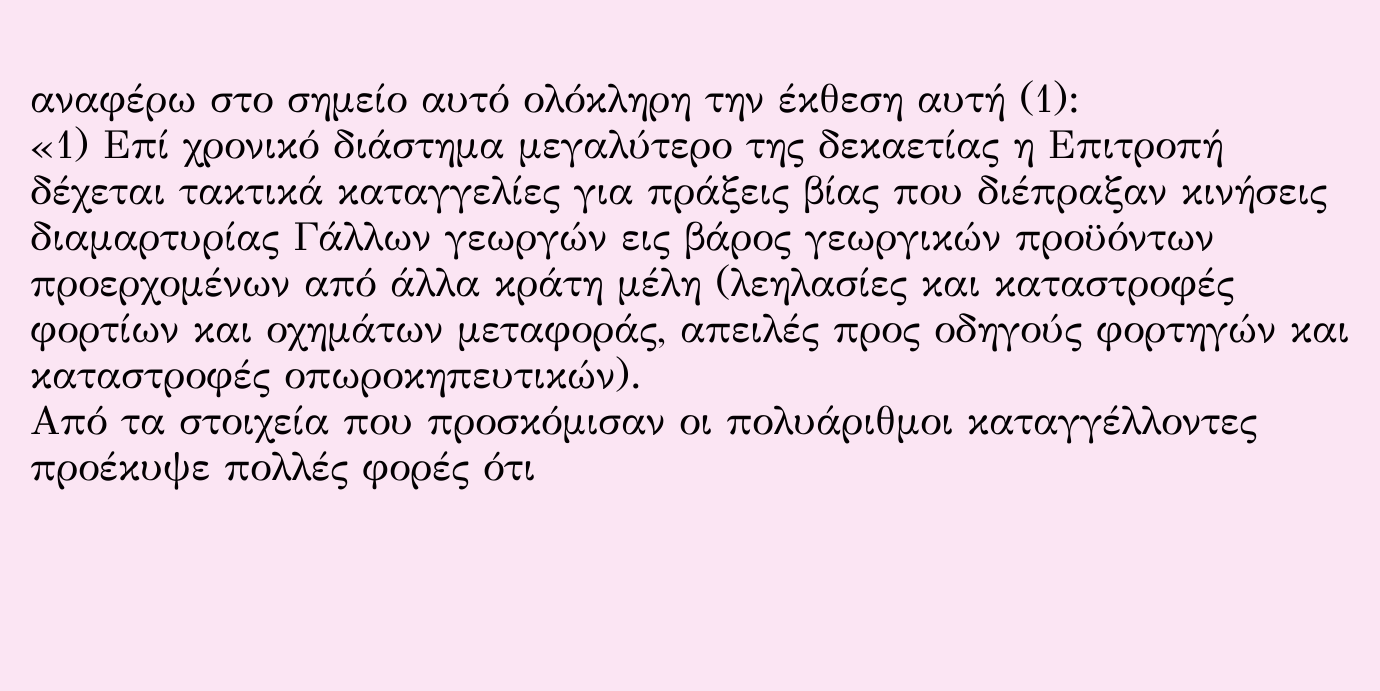αναφέρω στο σημείο αυτό ολόκληρη την έκθεση αυτή (1):
«1) Επί χρονικό διάστημα μεγαλύτερο της δεκαετίας η Επιτροπή δέχεται τακτικά καταγγελίες για πράξεις βίας που διέπραξαν κινήσεις διαμαρτυρίας Γάλλων γεωργών εις βάρος γεωργικών προϋόντων προερχομένων από άλλα κράτη μέλη (λεηλασίες και καταστροφές φορτίων και οχημάτων μεταφοράς, απειλές προς οδηγούς φορτηγών και καταστροφές οπωροκηπευτικών).
Από τα στοιχεία που προσκόμισαν οι πολυάριθμοι καταγγέλλοντες προέκυψε πολλές φορές ότι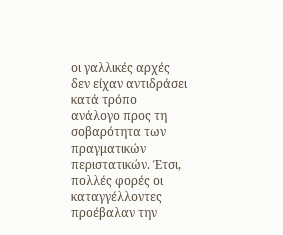οι γαλλικές αρχές δεν είχαν αντιδράσει κατά τρόπο ανάλογο προς τη σοβαρότητα των πραγματικών περιστατικών. Έτσι, πολλές φορές οι καταγγέλλοντες προέβαλαν την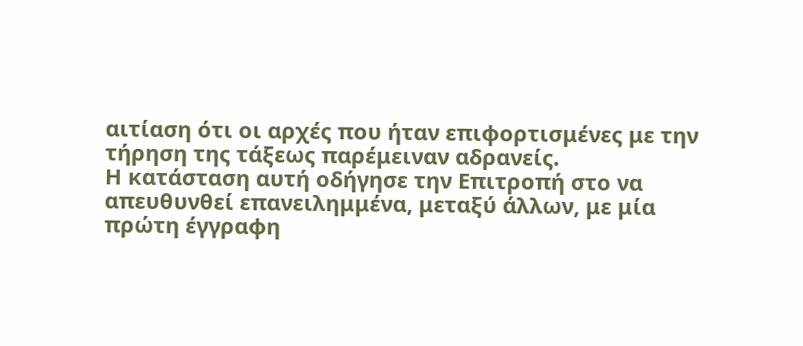αιτίαση ότι οι αρχές που ήταν επιφορτισμένες με την τήρηση της τάξεως παρέμειναν αδρανείς.
Η κατάσταση αυτή οδήγησε την Επιτροπή στο να απευθυνθεί επανειλημμένα, μεταξύ άλλων, με μία πρώτη έγγραφη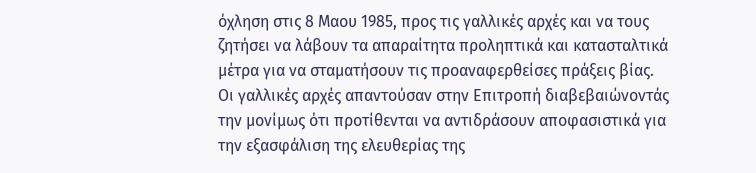όχληση στις 8 Μαου 1985, προς τις γαλλικές αρχές και να τους ζητήσει να λάβουν τα απαραίτητα προληπτικά και κατασταλτικά μέτρα για να σταματήσουν τις προαναφερθείσες πράξεις βίας.
Οι γαλλικές αρχές απαντούσαν στην Επιτροπή διαβεβαιώνοντάς την μονίμως ότι προτίθενται να αντιδράσουν αποφασιστικά για την εξασφάλιση της ελευθερίας της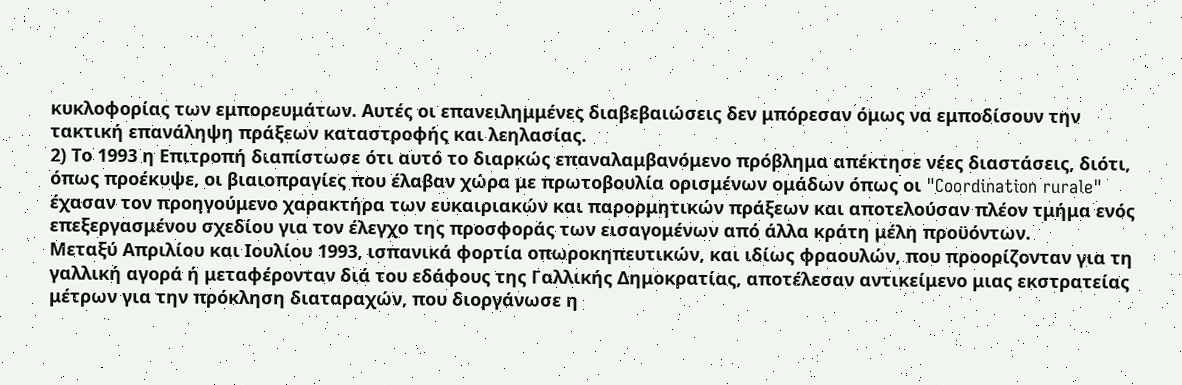κυκλοφορίας των εμπορευμάτων. Αυτές οι επανειλημμένες διαβεβαιώσεις δεν μπόρεσαν όμως να εμποδίσουν την τακτική επανάληψη πράξεων καταστροφής και λεηλασίας.
2) Το 1993 η Επιτροπή διαπίστωσε ότι αυτό το διαρκώς επαναλαμβανόμενο πρόβλημα απέκτησε νέες διαστάσεις, διότι, όπως προέκυψε, οι βιαιοπραγίες που έλαβαν χώρα με πρωτοβουλία ορισμένων ομάδων όπως οι "Coordination rurale" έχασαν τον προηγούμενο χαρακτήρα των ευκαιριακών και παρορμητικών πράξεων και αποτελούσαν πλέον τμήμα ενός επεξεργασμένου σχεδίου για τον έλεγχο της προσφοράς των εισαγομένων από άλλα κράτη μέλη προϋόντων.
Μεταξύ Απριλίου και Ιουλίου 1993, ισπανικά φορτία οπωροκηπευτικών, και ιδίως φραουλών, που προορίζονταν για τη γαλλική αγορά ή μεταφέρονταν διά του εδάφους της Γαλλικής Δημοκρατίας, αποτέλεσαν αντικείμενο μιας εκστρατείας μέτρων για την πρόκληση διαταραχών, που διοργάνωσε η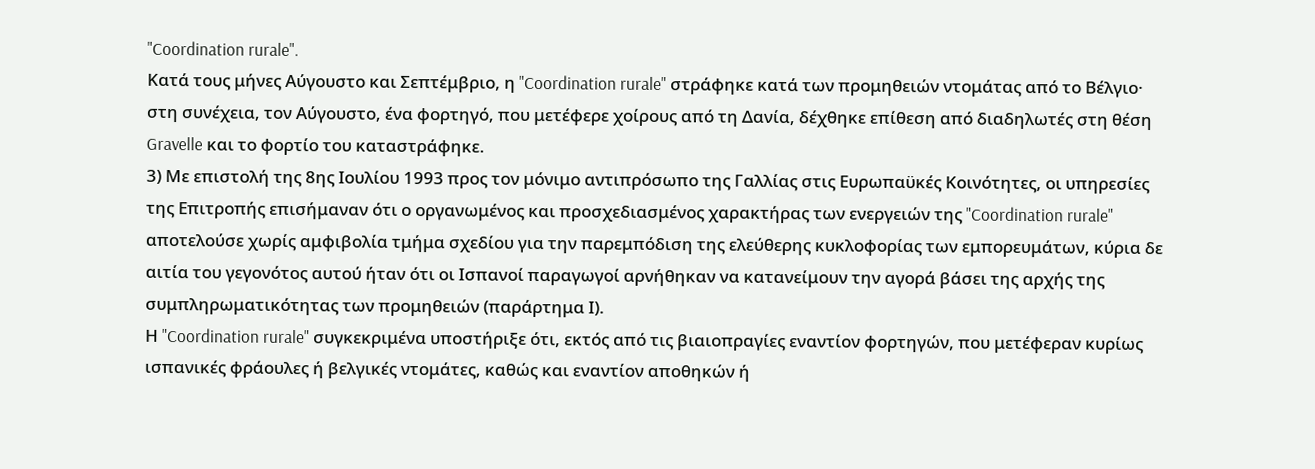"Coordination rurale".
Κατά τους μήνες Αύγουστο και Σεπτέμβριο, η "Coordination rurale" στράφηκε κατά των προμηθειών ντομάτας από το Βέλγιο· στη συνέχεια, τον Αύγουστο, ένα φορτηγό, που μετέφερε χοίρους από τη Δανία, δέχθηκε επίθεση από διαδηλωτές στη θέση Gravelle και το φορτίο του καταστράφηκε.
3) Με επιστολή της 8ης Ιουλίου 1993 προς τον μόνιμο αντιπρόσωπο της Γαλλίας στις Ευρωπαϋκές Κοινότητες, οι υπηρεσίες της Επιτροπής επισήμαναν ότι ο οργανωμένος και προσχεδιασμένος χαρακτήρας των ενεργειών της "Coordination rurale" αποτελούσε χωρίς αμφιβολία τμήμα σχεδίου για την παρεμπόδιση της ελεύθερης κυκλοφορίας των εμπορευμάτων, κύρια δε αιτία του γεγονότος αυτού ήταν ότι οι Ισπανοί παραγωγοί αρνήθηκαν να κατανείμουν την αγορά βάσει της αρχής της συμπληρωματικότητας των προμηθειών (παράρτημα Ι).
Η "Coordination rurale" συγκεκριμένα υποστήριξε ότι, εκτός από τις βιαιοπραγίες εναντίον φορτηγών, που μετέφεραν κυρίως ισπανικές φράουλες ή βελγικές ντομάτες, καθώς και εναντίον αποθηκών ή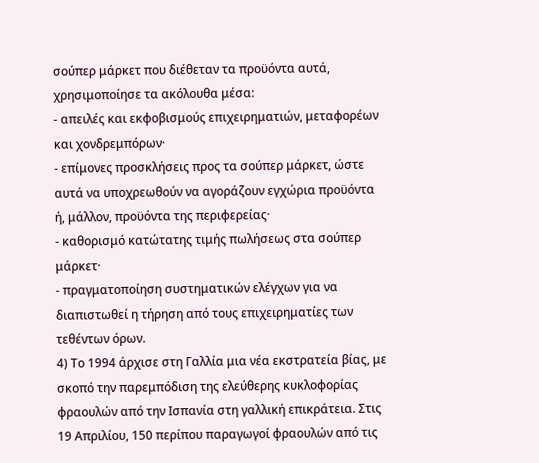σούπερ μάρκετ που διέθεταν τα προϋόντα αυτά, χρησιμοποίησε τα ακόλουθα μέσα:
- απειλές και εκφοβισμούς επιχειρηματιών, μεταφορέων και χονδρεμπόρων·
- επίμονες προσκλήσεις προς τα σούπερ μάρκετ, ώστε αυτά να υποχρεωθούν να αγοράζουν εγχώρια προϋόντα ή, μάλλον, προϋόντα της περιφερείας·
- καθορισμό κατώτατης τιμής πωλήσεως στα σούπερ μάρκετ·
- πραγματοποίηση συστηματικών ελέγχων για να διαπιστωθεί η τήρηση από τους επιχειρηματίες των τεθέντων όρων.
4) Το 1994 άρχισε στη Γαλλία μια νέα εκστρατεία βίας, με σκοπό την παρεμπόδιση της ελεύθερης κυκλοφορίας φραουλών από την Ισπανία στη γαλλική επικράτεια. Στις 19 Απριλίου, 150 περίπου παραγωγοί φραουλών από τις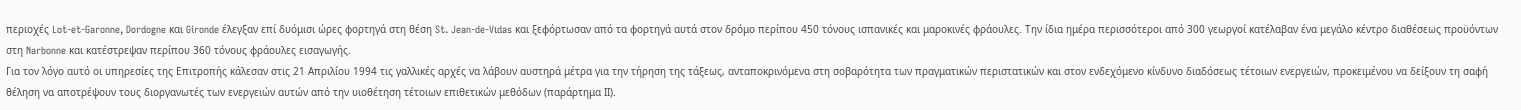περιοχές Lot-et-Garonne, Dordogne και Gironde έλεγξαν επί δυόμισι ώρες φορτηγά στη θέση St. Jean-de-Vιdas και ξεφόρτωσαν από τα φορτηγά αυτά στον δρόμο περίπου 450 τόνους ισπανικές και μαροκινές φράουλες. Την ίδια ημέρα περισσότεροι από 300 γεωργοί κατέλαβαν ένα μεγάλο κέντρο διαθέσεως προϋόντων στη Narbonne και κατέστρεψαν περίπου 360 τόνους φράουλες εισαγωγής.
Για τον λόγο αυτό οι υπηρεσίες της Επιτροπής κάλεσαν στις 21 Απριλίου 1994 τις γαλλικές αρχές να λάβουν αυστηρά μέτρα για την τήρηση της τάξεως, ανταποκρινόμενα στη σοβαρότητα των πραγματικών περιστατικών και στον ενδεχόμενο κίνδυνο διαδόσεως τέτοιων ενεργειών, προκειμένου να δείξουν τη σαφή θέληση να αποτρέψουν τους διοργανωτές των ενεργειών αυτών από την υιοθέτηση τέτοιων επιθετικών μεθόδων (παράρτημα ΙΙ).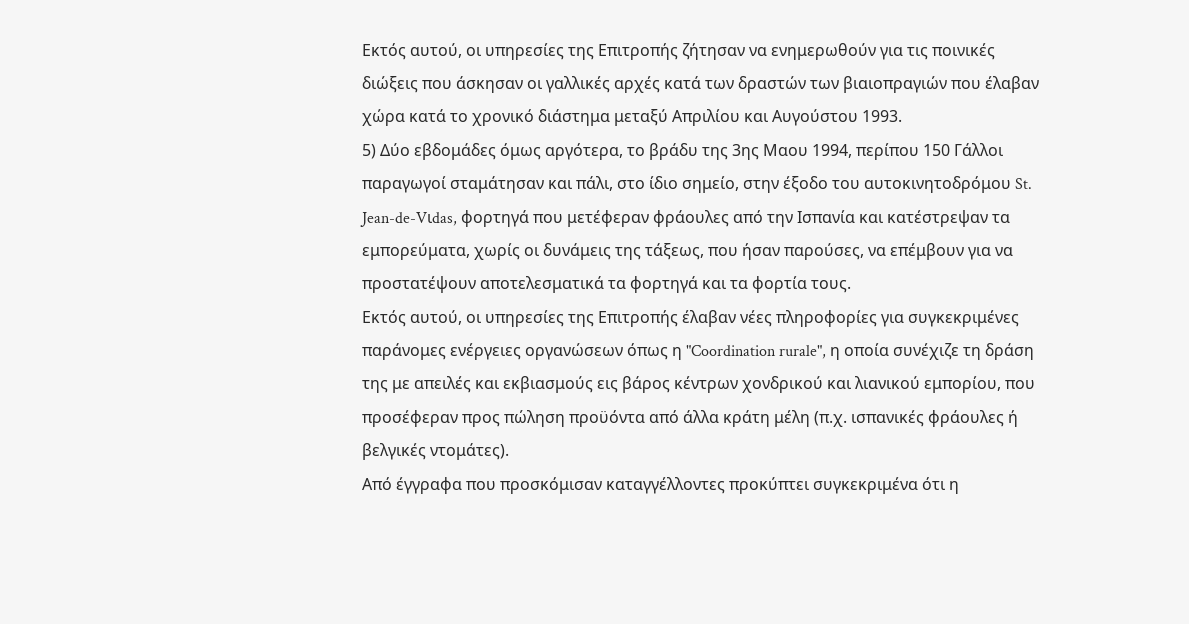Εκτός αυτού, οι υπηρεσίες της Επιτροπής ζήτησαν να ενημερωθούν για τις ποινικές διώξεις που άσκησαν οι γαλλικές αρχές κατά των δραστών των βιαιοπραγιών που έλαβαν χώρα κατά το χρονικό διάστημα μεταξύ Απριλίου και Αυγούστου 1993.
5) Δύο εβδομάδες όμως αργότερα, το βράδυ της 3ης Μαου 1994, περίπου 150 Γάλλοι παραγωγοί σταμάτησαν και πάλι, στο ίδιο σημείο, στην έξοδο του αυτοκινητοδρόμου St. Jean-de-Vιdas, φορτηγά που μετέφεραν φράουλες από την Ισπανία και κατέστρεψαν τα εμπορεύματα, χωρίς οι δυνάμεις της τάξεως, που ήσαν παρούσες, να επέμβουν για να προστατέψουν αποτελεσματικά τα φορτηγά και τα φορτία τους.
Εκτός αυτού, οι υπηρεσίες της Επιτροπής έλαβαν νέες πληροφορίες για συγκεκριμένες παράνομες ενέργειες οργανώσεων όπως η "Coordination rurale", η οποία συνέχιζε τη δράση της με απειλές και εκβιασμούς εις βάρος κέντρων χονδρικού και λιανικού εμπορίου, που προσέφεραν προς πώληση προϋόντα από άλλα κράτη μέλη (π.χ. ισπανικές φράουλες ή βελγικές ντομάτες).
Από έγγραφα που προσκόμισαν καταγγέλλοντες προκύπτει συγκεκριμένα ότι η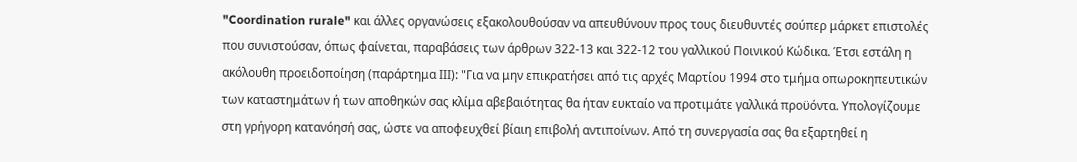"Coordination rurale" και άλλες οργανώσεις εξακολουθούσαν να απευθύνουν προς τους διευθυντές σούπερ μάρκετ επιστολές που συνιστούσαν, όπως φαίνεται, παραβάσεις των άρθρων 322-13 και 322-12 του γαλλικού Ποινικού Κώδικα. Έτσι εστάλη η ακόλουθη προειδοποίηση (παράρτημα ΙΙΙ): "Για να μην επικρατήσει από τις αρχές Μαρτίου 1994 στο τμήμα οπωροκηπευτικών των καταστημάτων ή των αποθηκών σας κλίμα αβεβαιότητας θα ήταν ευκταίο να προτιμάτε γαλλικά προϋόντα. Υπολογίζουμε στη γρήγορη κατανόησή σας, ώστε να αποφευχθεί βίαιη επιβολή αντιποίνων. Από τη συνεργασία σας θα εξαρτηθεί η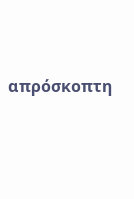απρόσκοπτη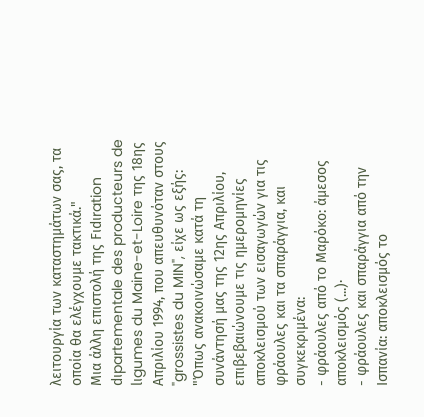λειτουργία των καταστημάτων σας, τα οποία θα ελέγχουμε τακτικά."
Μια άλλη επιστολή της Fιdιration dιpartementale des producteurs de lιgumes du Maine-et-Loire της 18ης Απριλίου 1994, που απευθυνόταν στους "grossistes du MIN", είχε ως εξής:
"Όπως ανακοινώσαμε κατά τη συνάντησή μας της 12ης Απριλίου, επιβεβαιώνουμε τις ημερομηνίες αποκλεισμού των εισαγωγών για τις φράουλες και τα σπαράγγια, και συγκεκριμένα:
- φράουλες από το Μαρόκο: άμεσος αποκλεισμός (...)·
- φράουλες και σπαράγγια από την Ισπανία: αποκλεισμός το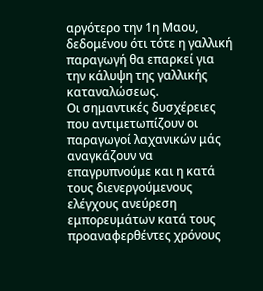αργότερο την 1η Μαου, δεδομένου ότι τότε η γαλλική παραγωγή θα επαρκεί για την κάλυψη της γαλλικής καταναλώσεως.
Οι σημαντικές δυσχέρειες που αντιμετωπίζουν οι παραγωγοί λαχανικών μάς αναγκάζουν να επαγρυπνούμε και η κατά τους διενεργούμενους ελέγχους ανεύρεση εμπορευμάτων κατά τους προαναφερθέντες χρόνους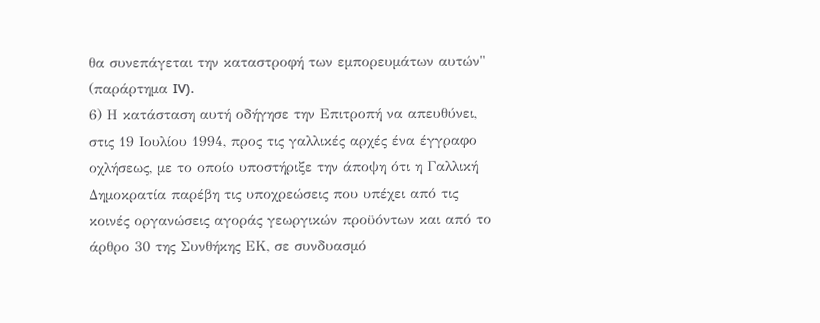θα συνεπάγεται την καταστροφή των εμπορευμάτων αυτών" (παράρτημα IV).
6) Η κατάσταση αυτή οδήγησε την Επιτροπή να απευθύνει, στις 19 Ιουλίου 1994, προς τις γαλλικές αρχές ένα έγγραφο οχλήσεως, με το οποίο υποστήριξε την άποψη ότι η Γαλλική Δημοκρατία παρέβη τις υποχρεώσεις που υπέχει από τις κοινές οργανώσεις αγοράς γεωργικών προϋόντων και από το άρθρο 30 της Συνθήκης ΕΚ, σε συνδυασμό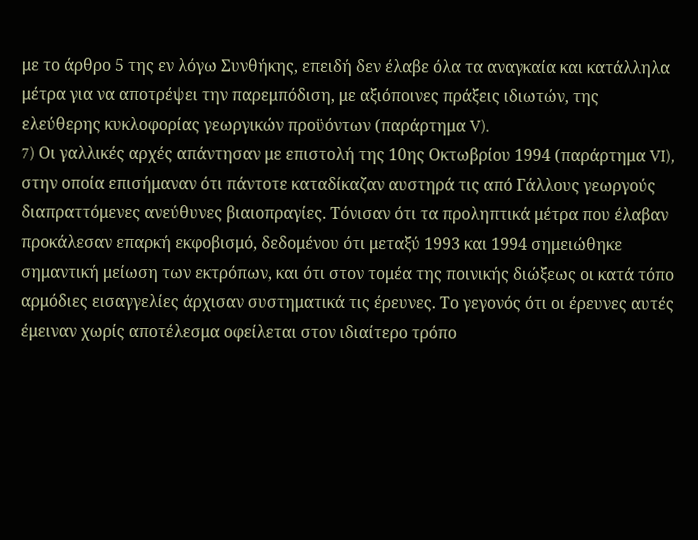με το άρθρο 5 της εν λόγω Συνθήκης, επειδή δεν έλαβε όλα τα αναγκαία και κατάλληλα μέτρα για να αποτρέψει την παρεμπόδιση, με αξιόποινες πράξεις ιδιωτών, της ελεύθερης κυκλοφορίας γεωργικών προϋόντων (παράρτημα V).
7) Oι γαλλικές αρχές απάντησαν με επιστολή της 10ης Οκτωβρίου 1994 (παράρτημα VI), στην οποία επισήμαναν ότι πάντοτε καταδίκαζαν αυστηρά τις από Γάλλους γεωργούς διαπραττόμενες ανεύθυνες βιαιοπραγίες. Τόνισαν ότι τα προληπτικά μέτρα που έλαβαν προκάλεσαν επαρκή εκφοβισμό, δεδομένου ότι μεταξύ 1993 και 1994 σημειώθηκε σημαντική μείωση των εκτρόπων, και ότι στον τομέα της ποινικής διώξεως οι κατά τόπο αρμόδιες εισαγγελίες άρχισαν συστηματικά τις έρευνες. Το γεγονός ότι οι έρευνες αυτές έμειναν χωρίς αποτέλεσμα οφείλεται στον ιδιαίτερο τρόπο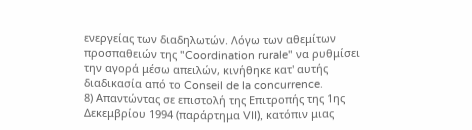ενεργείας των διαδηλωτών. Λόγω των αθεμίτων προσπαθειών της "Coordination rurale" να ρυθμίσει την αγορά μέσω απειλών, κινήθηκε κατ' αυτής διαδικασία από το Conseil de la concurrence.
8) Απαντώντας σε επιστολή της Επιτροπής της 1ης Δεκεμβρίου 1994 (παράρτημα VII), κατόπιν μιας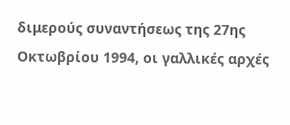διμερούς συναντήσεως της 27ης Οκτωβρίου 1994, οι γαλλικές αρχές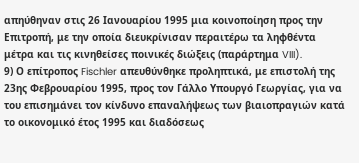απηύθηναν στις 26 Ιανουαρίου 1995 μια κοινοποίηση προς την Επιτροπή, με την οποία διευκρίνισαν περαιτέρω τα ληφθέντα μέτρα και τις κινηθείσες ποινικές διώξεις (παράρτημα VIII).
9) Ο επίτροπος Fischler απευθύνθηκε προληπτικά, με επιστολή της 23ης Φεβρουαρίου 1995, προς τον Γάλλο Υπουργό Γεωργίας, για να του επισημάνει τον κίνδυνο επαναλήψεως των βιαιοπραγιών κατά το οικονομικό έτος 1995 και διαδόσεως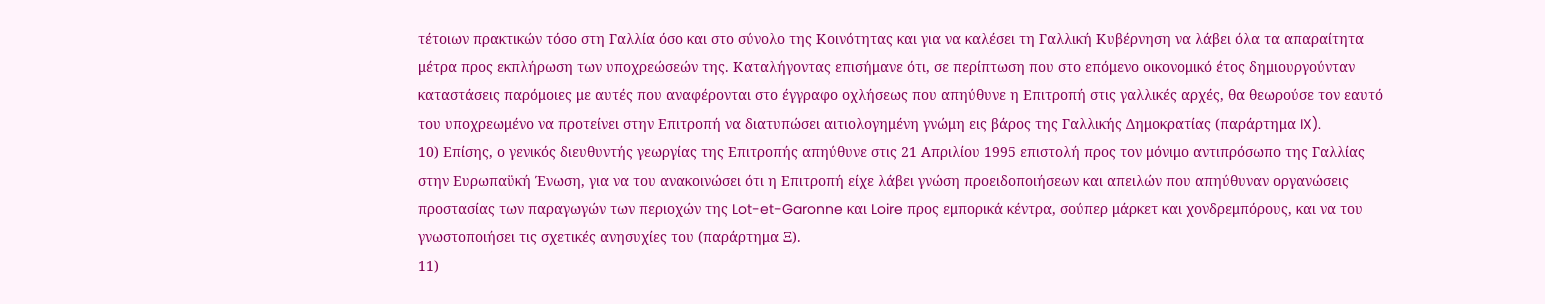τέτοιων πρακτικών τόσο στη Γαλλία όσο και στο σύνολο της Κοινότητας και για να καλέσει τη Γαλλική Κυβέρνηση να λάβει όλα τα απαραίτητα μέτρα προς εκπλήρωση των υποχρεώσεών της. Καταλήγοντας επισήμανε ότι, σε περίπτωση που στο επόμενο οικονομικό έτος δημιουργούνταν καταστάσεις παρόμοιες με αυτές που αναφέρονται στο έγγραφο οχλήσεως που απηύθυνε η Επιτροπή στις γαλλικές αρχές, θα θεωρούσε τον εαυτό του υποχρεωμένο να προτείνει στην Επιτροπή να διατυπώσει αιτιολογημένη γνώμη εις βάρος της Γαλλικής Δημοκρατίας (παράρτημα IX).
10) Επίσης, ο γενικός διευθυντής γεωργίας της Επιτροπής απηύθυνε στις 21 Απριλίου 1995 επιστολή προς τον μόνιμο αντιπρόσωπο της Γαλλίας στην Ευρωπαϋκή Ένωση, για να του ανακοινώσει ότι η Επιτροπή είχε λάβει γνώση προειδοποιήσεων και απειλών που απηύθυναν οργανώσεις προστασίας των παραγωγών των περιοχών της Lot-et-Garonne και Loire προς εμπορικά κέντρα, σούπερ μάρκετ και χονδρεμπόρους, και να του γνωστοποιήσει τις σχετικές ανησυχίες του (παράρτημα Ξ).
11)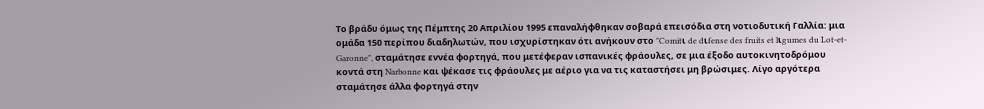Το βράδυ όμως της Πέμπτης 20 Απριλίου 1995 επαναλήφθηκαν σοβαρά επεισόδια στη νοτιοδυτική Γαλλία: μια ομάδα 150 περίπου διαδηλωτών, που ισχυρίστηκαν ότι ανήκουν στο "Comitι de dιfense des fruits et lιgumes du Lot-et-Garonne", σταμάτησε εννέα φορτηγά, που μετέφεραν ισπανικές φράουλες, σε μια έξοδο αυτοκινητοδρόμου κοντά στη Narbonne και ψέκασε τις φράουλες με αέριο για να τις καταστήσει μη βρώσιμες. Λίγο αργότερα σταμάτησε άλλα φορτηγά στην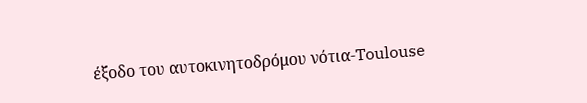έξοδο του αυτοκινητοδρόμου νότια-Toulouse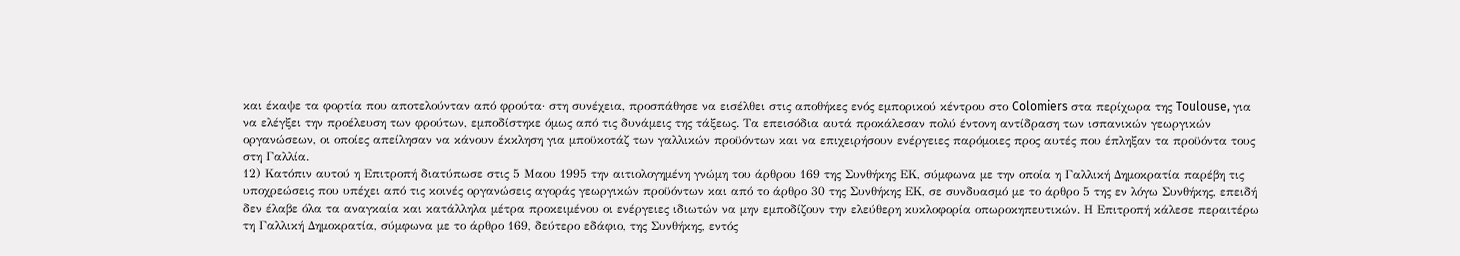και έκαψε τα φορτία που αποτελούνταν από φρούτα· στη συνέχεια, προσπάθησε να εισέλθει στις αποθήκες ενός εμπορικού κέντρου στο Colomiers στα περίχωρα της Toulouse, για να ελέγξει την προέλευση των φρούτων, εμποδίστηκε όμως από τις δυνάμεις της τάξεως. Τα επεισόδια αυτά προκάλεσαν πολύ έντονη αντίδραση των ισπανικών γεωργικών οργανώσεων, οι οποίες απείλησαν να κάνουν έκκληση για μποϋκοτάζ των γαλλικών προϋόντων και να επιχειρήσουν ενέργειες παρόμοιες προς αυτές που έπληξαν τα προϋόντα τους στη Γαλλία.
12) Κατόπιν αυτού η Επιτροπή διατύπωσε στις 5 Μαου 1995 την αιτιολογημένη γνώμη του άρθρου 169 της Συνθήκης ΕΚ, σύμφωνα με την οποία η Γαλλική Δημοκρατία παρέβη τις υποχρεώσεις που υπέχει από τις κοινές οργανώσεις αγοράς γεωργικών προϋόντων και από το άρθρο 30 της Συνθήκης ΕΚ, σε συνδυασμό με το άρθρο 5 της εν λόγω Συνθήκης, επειδή δεν έλαβε όλα τα αναγκαία και κατάλληλα μέτρα προκειμένου οι ενέργειες ιδιωτών να μην εμποδίζουν την ελεύθερη κυκλοφορία οπωροκηπευτικών. Η Επιτροπή κάλεσε περαιτέρω τη Γαλλική Δημοκρατία, σύμφωνα με το άρθρο 169, δεύτερο εδάφιο, της Συνθήκης, εντός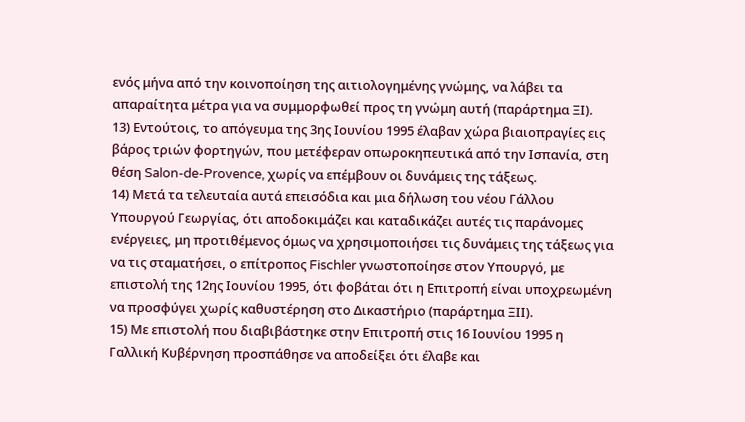ενός μήνα από την κοινοποίηση της αιτιολογημένης γνώμης, να λάβει τα απαραίτητα μέτρα για να συμμορφωθεί προς τη γνώμη αυτή (παράρτημα ΞΙ).
13) Εντούτοις, το απόγευμα της 3ης Ιουνίου 1995 έλαβαν χώρα βιαιοπραγίες εις βάρος τριών φορτηγών, που μετέφεραν οπωροκηπευτικά από την Ισπανία, στη θέση Salon-de-Provence, χωρίς να επέμβουν οι δυνάμεις της τάξεως.
14) Μετά τα τελευταία αυτά επεισόδια και μια δήλωση του νέου Γάλλου Υπουργού Γεωργίας, ότι αποδοκιμάζει και καταδικάζει αυτές τις παράνομες ενέργειες, μη προτιθέμενος όμως να χρησιμοποιήσει τις δυνάμεις της τάξεως για να τις σταματήσει, ο επίτροπος Fischler γνωστοποίησε στον Υπουργό, με επιστολή της 12ης Ιουνίου 1995, ότι φοβάται ότι η Επιτροπή είναι υποχρεωμένη να προσφύγει χωρίς καθυστέρηση στο Δικαστήριο (παράρτημα ΞΙΙ).
15) Με επιστολή που διαβιβάστηκε στην Επιτροπή στις 16 Ιουνίου 1995 η Γαλλική Κυβέρνηση προσπάθησε να αποδείξει ότι έλαβε και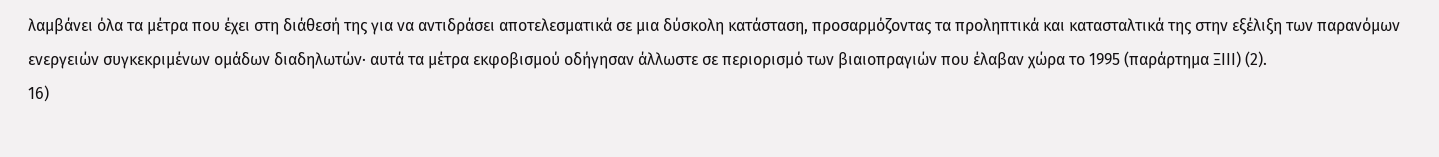λαμβάνει όλα τα μέτρα που έχει στη διάθεσή της για να αντιδράσει αποτελεσματικά σε μια δύσκολη κατάσταση, προσαρμόζοντας τα προληπτικά και κατασταλτικά της στην εξέλιξη των παρανόμων ενεργειών συγκεκριμένων ομάδων διαδηλωτών· αυτά τα μέτρα εκφοβισμού οδήγησαν άλλωστε σε περιορισμό των βιαιοπραγιών που έλαβαν χώρα το 1995 (παράρτημα ΞΙΙΙ) (2).
16)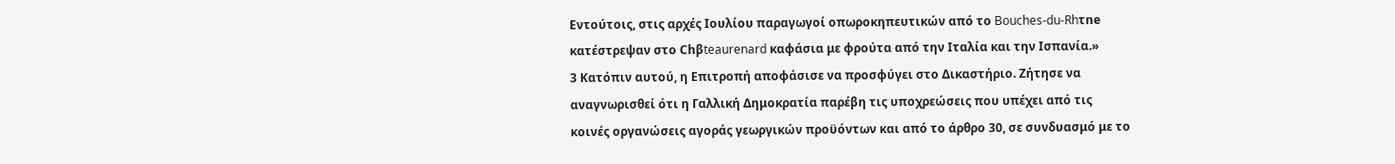Εντούτοις, στις αρχές Ιουλίου παραγωγοί οπωροκηπευτικών από το Bouches-du-Rhτne κατέστρεψαν στο Chβteaurenard καφάσια με φρούτα από την Ιταλία και την Ισπανία.»
3 Κατόπιν αυτού, η Επιτροπή αποφάσισε να προσφύγει στο Δικαστήριο. Ζήτησε να αναγνωρισθεί ότι η Γαλλική Δημοκρατία παρέβη τις υποχρεώσεις που υπέχει από τις κοινές οργανώσεις αγοράς γεωργικών προϋόντων και από το άρθρο 30, σε συνδυασμό με το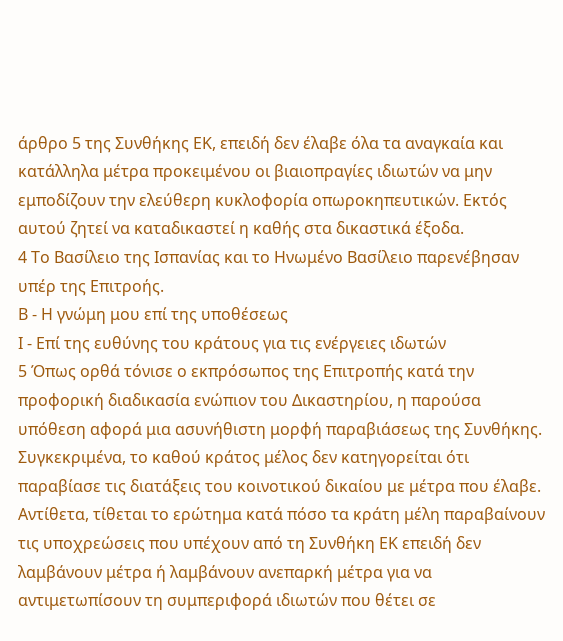άρθρο 5 της Συνθήκης ΕΚ, επειδή δεν έλαβε όλα τα αναγκαία και κατάλληλα μέτρα προκειμένου οι βιαιοπραγίες ιδιωτών να μην εμποδίζουν την ελεύθερη κυκλοφορία οπωροκηπευτικών. Εκτός αυτού ζητεί να καταδικαστεί η καθής στα δικαστικά έξοδα.
4 Το Βασίλειο της Ισπανίας και το Ηνωμένο Βασίλειο παρενέβησαν υπέρ της Επιτροής.
Β - Η γνώμη μου επί της υποθέσεως
Ι - Επί της ευθύνης του κράτους για τις ενέργειες ιδωτών
5 Όπως ορθά τόνισε ο εκπρόσωπος της Επιτροπής κατά την προφορική διαδικασία ενώπιον του Δικαστηρίου, η παρούσα υπόθεση αφορά μια ασυνήθιστη μορφή παραβιάσεως της Συνθήκης. Συγκεκριμένα, το καθού κράτος μέλος δεν κατηγορείται ότι παραβίασε τις διατάξεις του κοινοτικού δικαίου με μέτρα που έλαβε. Αντίθετα, τίθεται το ερώτημα κατά πόσο τα κράτη μέλη παραβαίνουν τις υποχρεώσεις που υπέχουν από τη Συνθήκη ΕΚ επειδή δεν λαμβάνουν μέτρα ή λαμβάνουν ανεπαρκή μέτρα για να αντιμετωπίσουν τη συμπεριφορά ιδιωτών που θέτει σε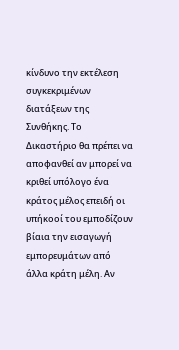κίνδυνο την εκτέλεση συγκεκριμένων διατάξεων της Συνθήκης. Το Δικαστήριο θα πρέπει να αποφανθεί αν μπορεί να κριθεί υπόλογο ένα κράτος μέλος επειδή οι υπήκοοί του εμποδίζουν βίαια την εισαγωγή εμπορευμάτων από άλλα κράτη μέλη. Αν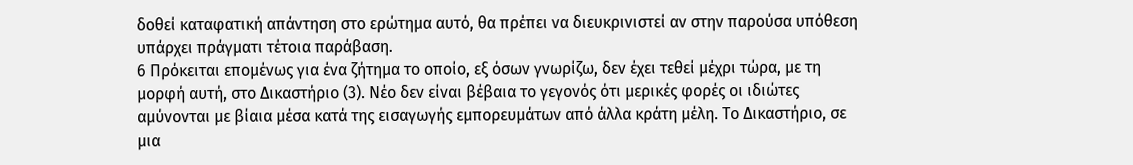δοθεί καταφατική απάντηση στο ερώτημα αυτό, θα πρέπει να διευκρινιστεί αν στην παρούσα υπόθεση υπάρχει πράγματι τέτοια παράβαση.
6 Πρόκειται επομένως για ένα ζήτημα το οποίο, εξ όσων γνωρίζω, δεν έχει τεθεί μέχρι τώρα, με τη μορφή αυτή, στο Δικαστήριο (3). Νέο δεν είναι βέβαια το γεγονός ότι μερικές φορές οι ιδιώτες αμύνονται με βίαια μέσα κατά της εισαγωγής εμπορευμάτων από άλλα κράτη μέλη. Το Δικαστήριο, σε μια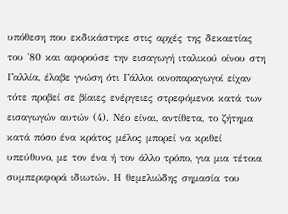υπόθεση που εκδικάστηκε στις αρχές της δεκαετίας του '80 και αφορούσε την εισαγωγή ιταλικού οίνου στη Γαλλία, έλαβε γνώση ότι Γάλλοι οινοπαραγωγοί είχαν τότε προβεί σε βίαιες ενέργειες στρεφόμενοι κατά των εισαγωγών αυτών (4). Νέο είναι, αντίθετα, το ζήτημα κατά πόσο ένα κράτος μέλος μπορεί να κριθεί υπεύθυνο, με τον ένα ή τον άλλο τρόπο, για μια τέτοια συμπεριφορά ιδιωτών. Η θεμελιώδης σημασία του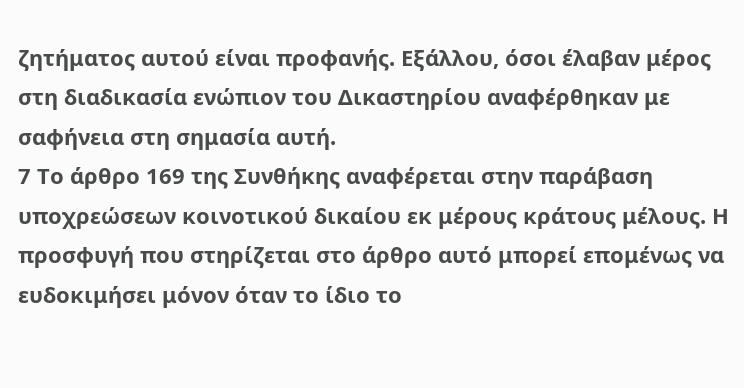ζητήματος αυτού είναι προφανής. Εξάλλου, όσοι έλαβαν μέρος στη διαδικασία ενώπιον του Δικαστηρίου αναφέρθηκαν με σαφήνεια στη σημασία αυτή.
7 Το άρθρο 169 της Συνθήκης αναφέρεται στην παράβαση υποχρεώσεων κοινοτικού δικαίου εκ μέρους κράτους μέλους. Η προσφυγή που στηρίζεται στο άρθρο αυτό μπορεί επομένως να ευδοκιμήσει μόνον όταν το ίδιο το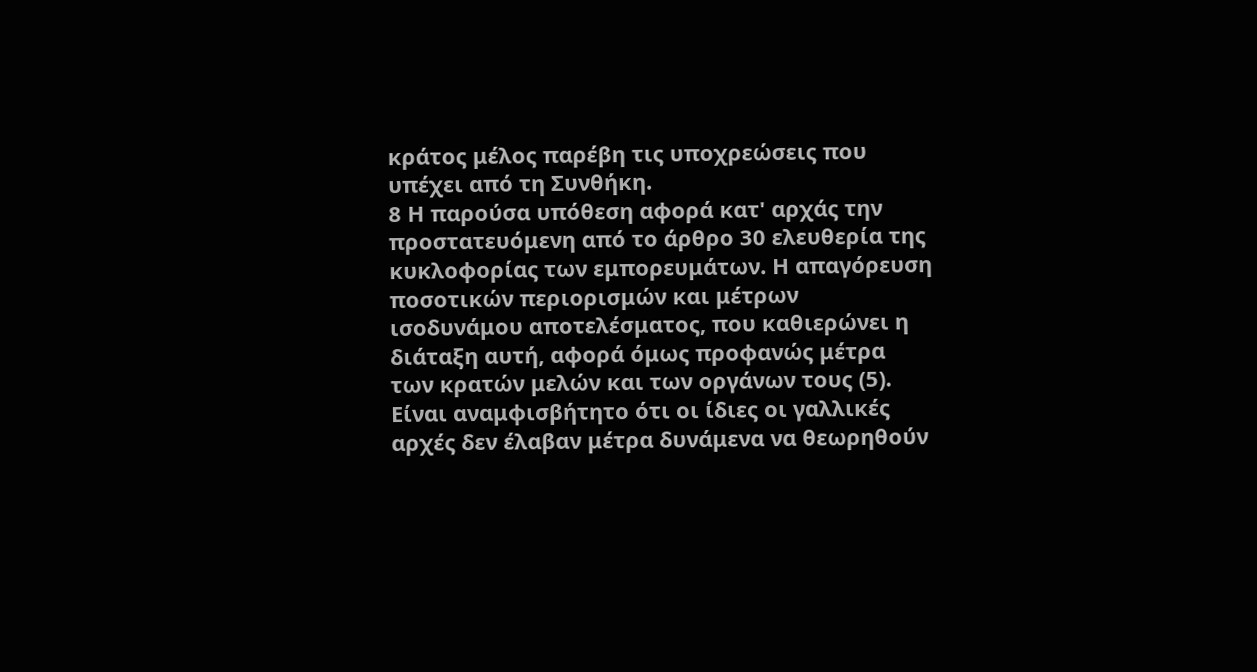κράτος μέλος παρέβη τις υποχρεώσεις που υπέχει από τη Συνθήκη.
8 Η παρούσα υπόθεση αφορά κατ' αρχάς την προστατευόμενη από το άρθρο 30 ελευθερία της κυκλοφορίας των εμπορευμάτων. Η απαγόρευση ποσοτικών περιορισμών και μέτρων ισοδυνάμου αποτελέσματος, που καθιερώνει η διάταξη αυτή, αφορά όμως προφανώς μέτρα των κρατών μελών και των οργάνων τους (5). Είναι αναμφισβήτητο ότι οι ίδιες οι γαλλικές αρχές δεν έλαβαν μέτρα δυνάμενα να θεωρηθούν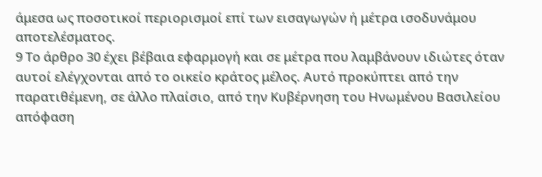άμεσα ως ποσοτικοί περιορισμοί επί των εισαγωγών ή μέτρα ισοδυνάμου αποτελέσματος.
9 Το άρθρο 30 έχει βέβαια εφαρμογή και σε μέτρα που λαμβάνουν ιδιώτες όταν αυτοί ελέγχονται από το οικείο κράτος μέλος. Αυτό προκύπτει από την παρατιθέμενη, σε άλλο πλαίσιο, από την Κυβέρνηση του Ηνωμένου Βασιλείου απόφαση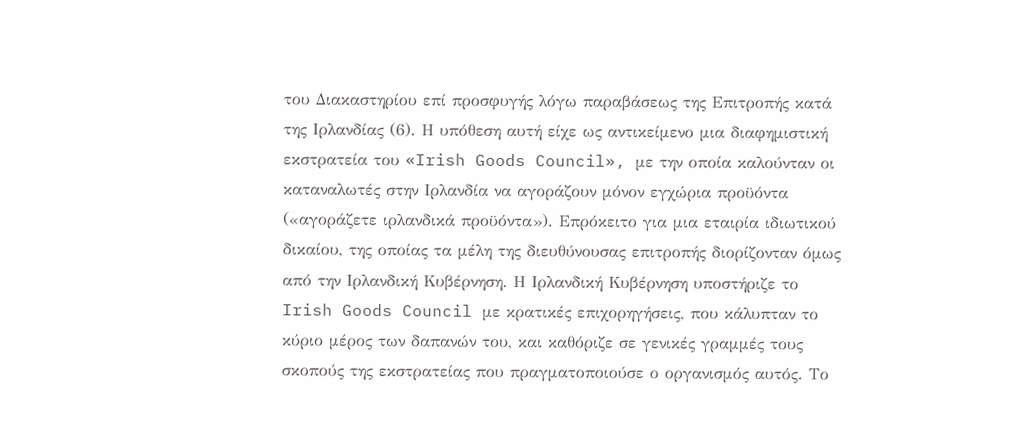του Διακαστηρίου επί προσφυγής λόγω παραβάσεως της Επιτροπής κατά της Ιρλανδίας (6). Η υπόθεση αυτή είχε ως αντικείμενο μια διαφημιστική εκστρατεία του «Irish Goods Council», με την οποία καλούνταν οι καταναλωτές στην Ιρλανδία να αγοράζουν μόνον εγχώρια προϋόντα («αγοράζετε ιρλανδικά προϋόντα»). Επρόκειτο για μια εταιρία ιδιωτικού δικαίου, της οποίας τα μέλη της διευθύνουσας επιτροπής διορίζονταν όμως από την Ιρλανδική Κυβέρνηση. Η Ιρλανδική Κυβέρνηση υποστήριζε το Irish Goods Council με κρατικές επιχορηγήσεις, που κάλυπταν το κύριο μέρος των δαπανών του, και καθόριζε σε γενικές γραμμές τους σκοπούς της εκστρατείας που πραγματοποιούσε ο οργανισμός αυτός. Το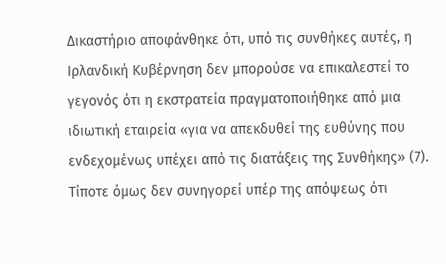Δικαστήριο αποφάνθηκε ότι, υπό τις συνθήκες αυτές, η Ιρλανδική Κυβέρνηση δεν μπορούσε να επικαλεστεί το γεγονός ότι η εκστρατεία πραγματοποιήθηκε από μια ιδιωτική εταιρεία «για να απεκδυθεί της ευθύνης που ενδεχομένως υπέχει από τις διατάξεις της Συνθήκης» (7). Τίποτε όμως δεν συνηγορεί υπέρ της απόψεως ότι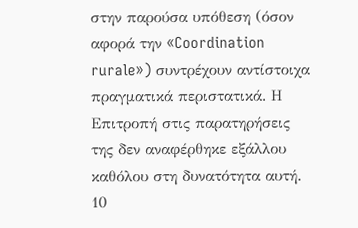στην παρούσα υπόθεση (όσον αφορά την «Coordination rurale») συντρέχουν αντίστοιχα πραγματικά περιστατικά. Η Επιτροπή στις παρατηρήσεις της δεν αναφέρθηκε εξάλλου καθόλου στη δυνατότητα αυτή.
10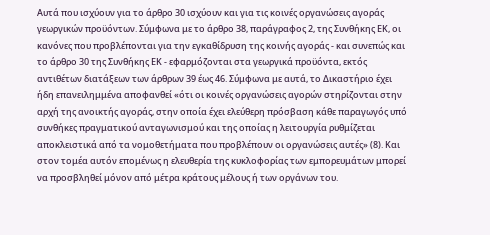Αυτά που ισχύουν για το άρθρο 30 ισχύουν και για τις κοινές οργανώσεις αγοράς γεωργικών προϋόντων. Σύμφωνα με το άρθρο 38, παράγραφος 2, της Συνθήκης ΕΚ, οι κανόνες που προβλέπονται για την εγκαθίδρυση της κοινής αγοράς - και συνεπώς και το άρθρο 30 της Συνθήκης ΕΚ - εφαρμόζονται στα γεωργικά προϋόντα, εκτός αντιθέτων διατάξεων των άρθρων 39 έως 46. Σύμφωνα με αυτά, το Δικαστήριο έχει ήδη επανειλημμένα αποφανθεί «ότι οι κοινές οργανώσεις αγορών στηρίζονται στην αρχή της ανοικτής αγοράς, στην οποία έχει ελεύθερη πρόσβαση κάθε παραγωγός υπό συνθήκες πραγματικού ανταγωνισμού και της οποίας η λειτουργία ρυθμίζεται αποκλειστικά από τα νομοθετήματα που προβλέπουν οι οργανώσεις αυτές» (8). Και στον τομέα αυτόν επομένως η ελευθερία της κυκλοφορίας των εμπορευμάτων μπορεί να προσβληθεί μόνον από μέτρα κράτους μέλους ή των οργάνων του.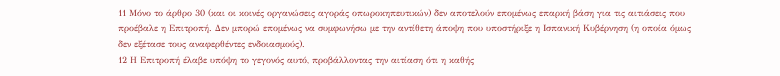11 Μόνο το άρθρο 30 (και οι κοινές οργανώσεις αγοράς οπωροκηπευτικών) δεν αποτελούν επομένως επαρκή βάση για τις αιτιάσεις που προέβαλε η Επιτροπή. Δεν μπορώ επομένως να συμφωνήσω με την αντίθετη άποψη που υποστήριξε η Ισπανική Κυβέρνηση (η οποία όμως δεν εξέτασε τους αναφερθέντες ενδοιασμούς).
12 Η Επιτροπή έλαβε υπόψη το γεγονός αυτό, προβάλλοντας την αιτίαση ότι η καθής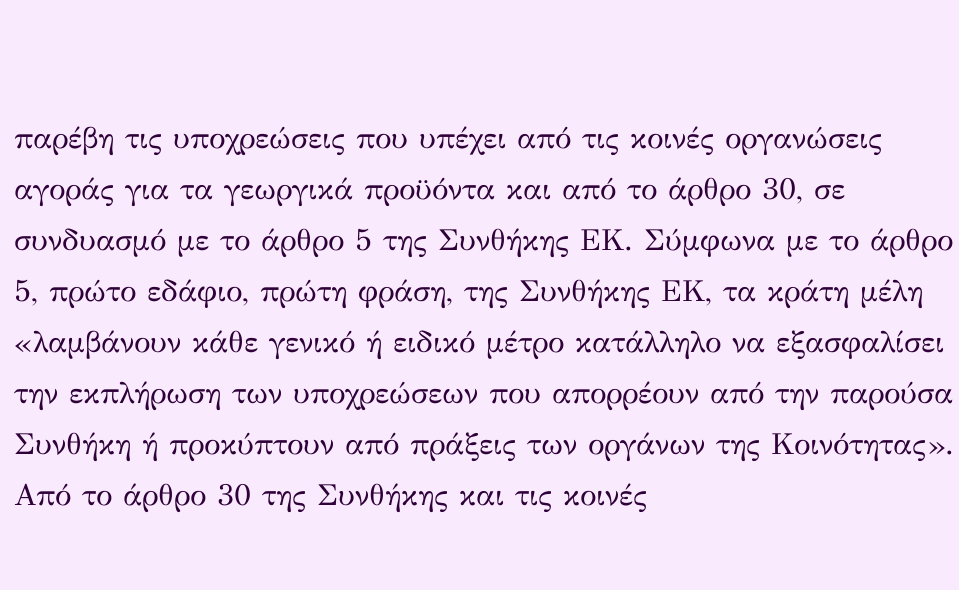παρέβη τις υποχρεώσεις που υπέχει από τις κοινές οργανώσεις αγοράς για τα γεωργικά προϋόντα και από το άρθρο 30, σε συνδυασμό με το άρθρο 5 της Συνθήκης ΕΚ. Σύμφωνα με το άρθρο 5, πρώτο εδάφιο, πρώτη φράση, της Συνθήκης ΕΚ, τα κράτη μέλη «λαμβάνουν κάθε γενικό ή ειδικό μέτρο κατάλληλο να εξασφαλίσει την εκπλήρωση των υποχρεώσεων που απορρέουν από την παρούσα Συνθήκη ή προκύπτουν από πράξεις των οργάνων της Κοινότητας». Από το άρθρο 30 της Συνθήκης και τις κοινές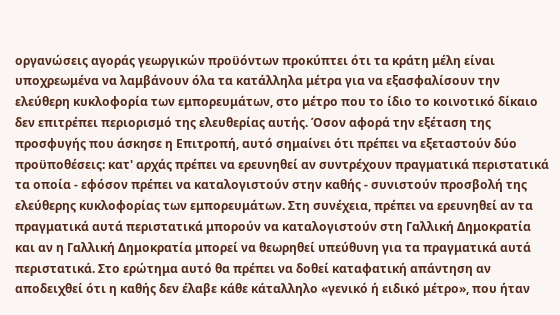οργανώσεις αγοράς γεωργικών προϋόντων προκύπτει ότι τα κράτη μέλη είναι υποχρεωμένα να λαμβάνουν όλα τα κατάλληλα μέτρα για να εξασφαλίσουν την ελεύθερη κυκλοφορία των εμπορευμάτων, στο μέτρο που το ίδιο το κοινοτικό δίκαιο δεν επιτρέπει περιορισμό της ελευθερίας αυτής. Όσον αφορά την εξέταση της προσφυγής που άσκησε η Επιτροπή, αυτό σημαίνει ότι πρέπει να εξεταστούν δύο προϋποθέσεις: κατ' αρχάς πρέπει να ερευνηθεί αν συντρέχουν πραγματικά περιστατικά τα οποία - εφόσον πρέπει να καταλογιστούν στην καθής - συνιστούν προσβολή της ελεύθερης κυκλοφορίας των εμπορευμάτων. Στη συνέχεια, πρέπει να ερευνηθεί αν τα πραγματικά αυτά περιστατικά μπορούν να καταλογιστούν στη Γαλλική Δημοκρατία και αν η Γαλλική Δημοκρατία μπορεί να θεωρηθεί υπεύθυνη για τα πραγματικά αυτά περιστατικά. Στο ερώτημα αυτό θα πρέπει να δοθεί καταφατική απάντηση αν αποδειχθεί ότι η καθής δεν έλαβε κάθε κάταλληλο «γενικό ή ειδικό μέτρο», που ήταν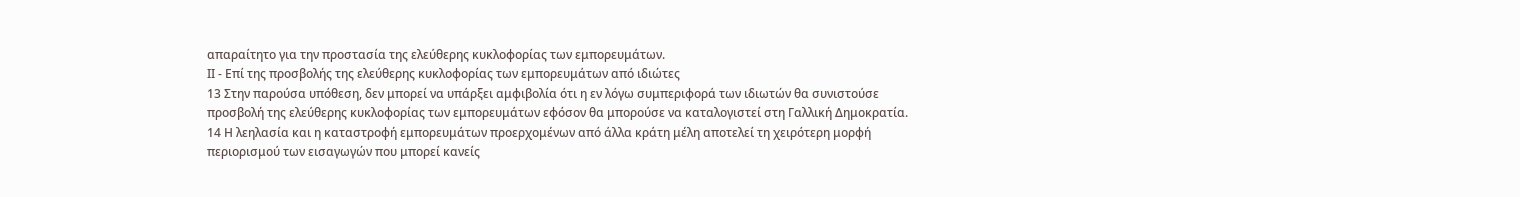απαραίτητο για την προστασία της ελεύθερης κυκλοφορίας των εμπορευμάτων.
ΙΙ - Επί της προσβολής της ελεύθερης κυκλοφορίας των εμπορευμάτων από ιδιώτες
13 Στην παρούσα υπόθεση, δεν μπορεί να υπάρξει αμφιβολία ότι η εν λόγω συμπεριφορά των ιδιωτών θα συνιστούσε προσβολή της ελεύθερης κυκλοφορίας των εμπορευμάτων εφόσον θα μπορούσε να καταλογιστεί στη Γαλλική Δημοκρατία.
14 Η λεηλασία και η καταστροφή εμπορευμάτων προερχομένων από άλλα κράτη μέλη αποτελεί τη χειρότερη μορφή περιορισμού των εισαγωγών που μπορεί κανείς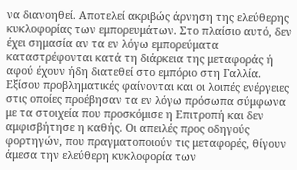να διανοηθεί. Αποτελεί ακριβώς άρνηση της ελεύθερης κυκλοφορίας των εμπορευμάτων. Στο πλαίσιο αυτό, δεν έχει σημασία αν τα εν λόγω εμπορεύματα καταστρέφονται κατά τη διάρκεια της μεταφοράς ή αφού έχουν ήδη διατεθεί στο εμπόριο στη Γαλλία. Εξίσου προβληματικές φαίνονται και οι λοιπές ενέργειες στις οποίες προέβησαν τα εν λόγω πρόσωπα σύμφωνα με τα στοιχεία που προσκόμισε η Επιτροπή και δεν αμφισβήτησε η καθής. Οι απειλές προς οδηγούς φορτηγών, που πραγματοποιούν τις μεταφορές, θίγουν άμεσα την ελεύθερη κυκλοφορία των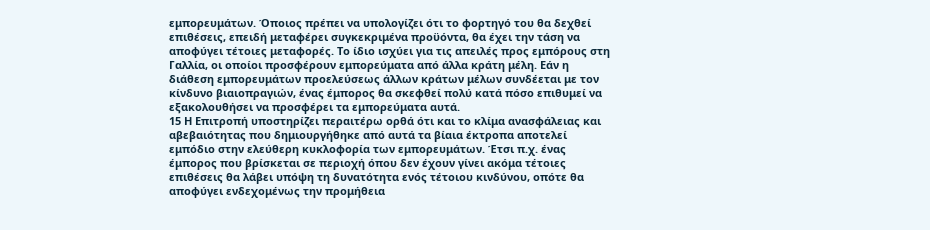εμπορευμάτων. Όποιος πρέπει να υπολογίζει ότι το φορτηγό του θα δεχθεί επιθέσεις, επειδή μεταφέρει συγκεκριμένα προϋόντα, θα έχει την τάση να αποφύγει τέτοιες μεταφορές. Το ίδιο ισχύει για τις απειλές προς εμπόρους στη Γαλλία, οι οποίοι προσφέρουν εμπορεύματα από άλλα κράτη μέλη. Εάν η διάθεση εμπορευμάτων προελεύσεως άλλων κράτων μέλων συνδέεται με τον κίνδυνο βιαιοπραγιών, ένας έμπορος θα σκεφθεί πολύ κατά πόσο επιθυμεί να εξακολουθήσει να προσφέρει τα εμπορεύματα αυτά.
15 Η Επιτροπή υποστηρίζει περαιτέρω ορθά ότι και το κλίμα ανασφάλειας και αβεβαιότητας που δημιουργήθηκε από αυτά τα βίαια έκτροπα αποτελεί εμπόδιο στην ελεύθερη κυκλοφορία των εμπορευμάτων. Έτσι π.χ. ένας έμπορος που βρίσκεται σε περιοχή όπου δεν έχουν γίνει ακόμα τέτοιες επιθέσεις θα λάβει υπόψη τη δυνατότητα ενός τέτοιου κινδύνου, οπότε θα αποφύγει ενδεχομένως την προμήθεια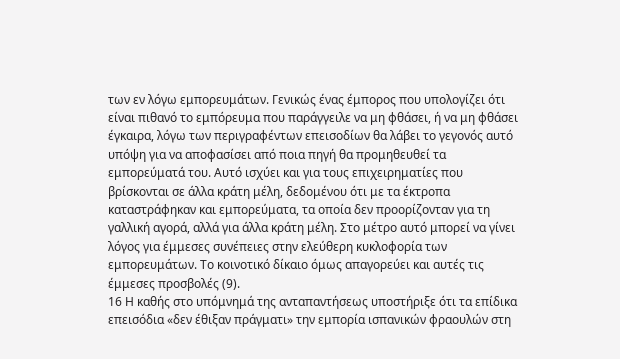των εν λόγω εμπορευμάτων. Γενικώς ένας έμπορος που υπολογίζει ότι είναι πιθανό το εμπόρευμα που παράγγειλε να μη φθάσει, ή να μη φθάσει έγκαιρα, λόγω των περιγραφέντων επεισοδίων θα λάβει το γεγονός αυτό υπόψη για να αποφασίσει από ποια πηγή θα προμηθευθεί τα εμπορεύματά του. Αυτό ισχύει και για τους επιχειρηματίες που βρίσκονται σε άλλα κράτη μέλη, δεδομένου ότι με τα έκτροπα καταστράφηκαν και εμπορεύματα, τα οποία δεν προορίζονταν για τη γαλλική αγορά, αλλά για άλλα κράτη μέλη. Στο μέτρο αυτό μπορεί να γίνει λόγος για έμμεσες συνέπειες στην ελεύθερη κυκλοφορία των εμπορευμάτων. Το κοινοτικό δίκαιο όμως απαγορεύει και αυτές τις έμμεσες προσβολές (9).
16 Η καθής στο υπόμνημά της ανταπαντήσεως υποστήριξε ότι τα επίδικα επεισόδια «δεν έθιξαν πράγματι» την εμπορία ισπανικών φραουλών στη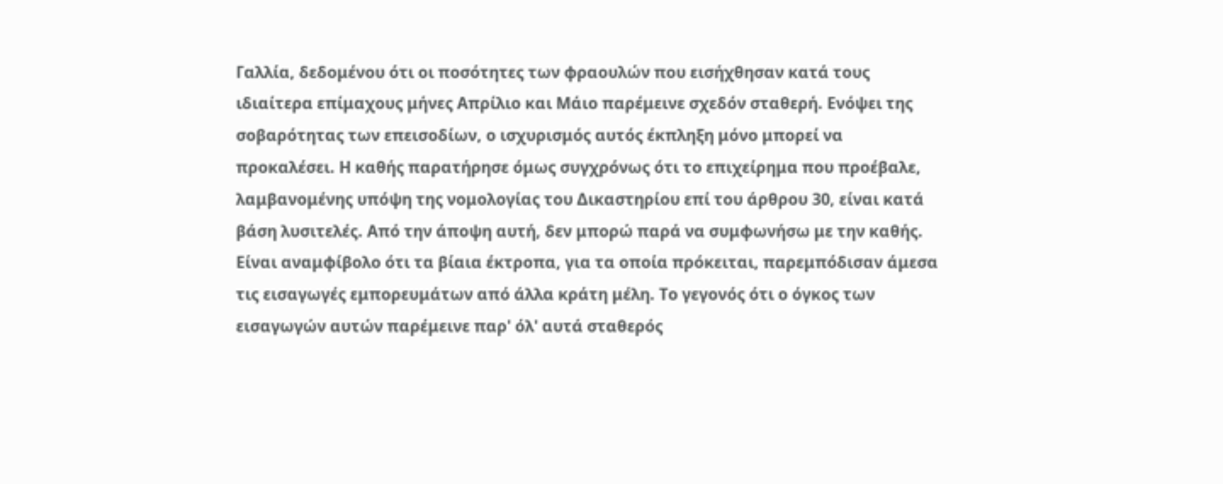Γαλλία, δεδομένου ότι οι ποσότητες των φραουλών που εισήχθησαν κατά τους ιδιαίτερα επίμαχους μήνες Απρίλιο και Μάιο παρέμεινε σχεδόν σταθερή. Ενόψει της σοβαρότητας των επεισοδίων, ο ισχυρισμός αυτός έκπληξη μόνο μπορεί να προκαλέσει. Η καθής παρατήρησε όμως συγχρόνως ότι το επιχείρημα που προέβαλε, λαμβανομένης υπόψη της νομολογίας του Δικαστηρίου επί του άρθρου 30, είναι κατά βάση λυσιτελές. Από την άποψη αυτή, δεν μπορώ παρά να συμφωνήσω με την καθής. Είναι αναμφίβολο ότι τα βίαια έκτροπα, για τα οποία πρόκειται, παρεμπόδισαν άμεσα τις εισαγωγές εμπορευμάτων από άλλα κράτη μέλη. Το γεγονός ότι ο όγκος των εισαγωγών αυτών παρέμεινε παρ' όλ' αυτά σταθερός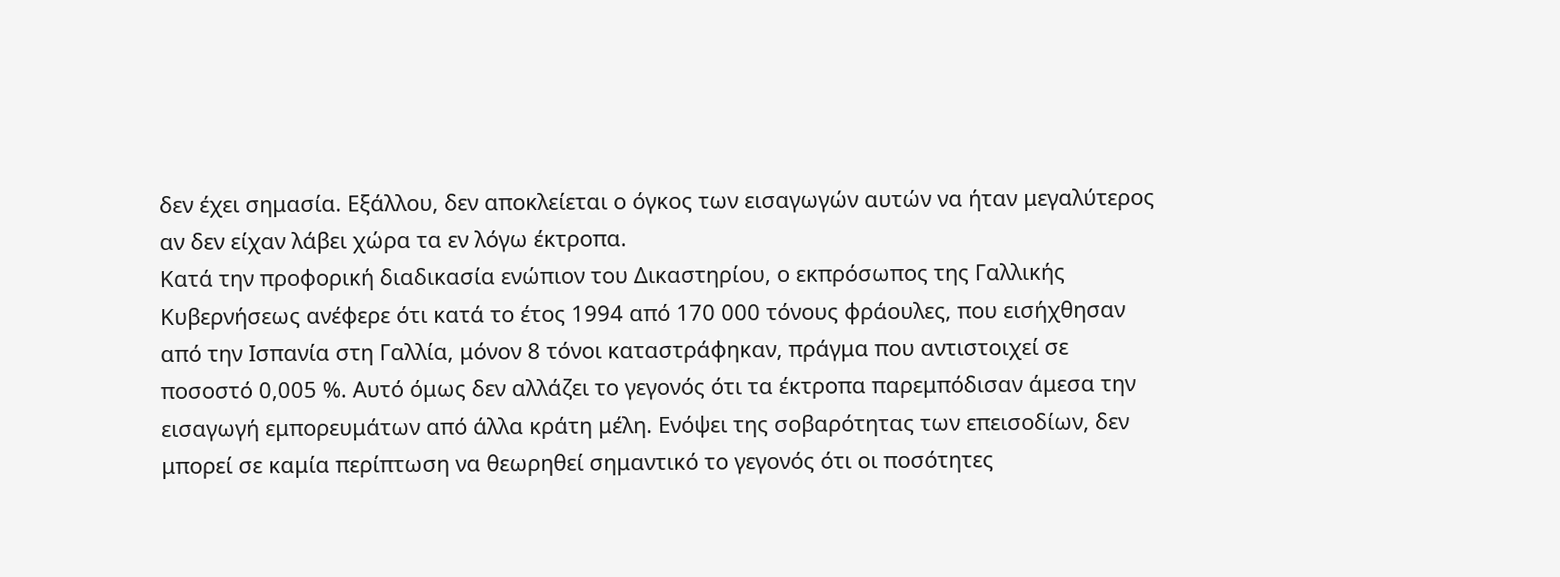δεν έχει σημασία. Εξάλλου, δεν αποκλείεται ο όγκος των εισαγωγών αυτών να ήταν μεγαλύτερος αν δεν είχαν λάβει χώρα τα εν λόγω έκτροπα.
Κατά την προφορική διαδικασία ενώπιον του Δικαστηρίου, ο εκπρόσωπος της Γαλλικής Κυβερνήσεως ανέφερε ότι κατά το έτος 1994 από 170 000 τόνους φράουλες, που εισήχθησαν από την Ισπανία στη Γαλλία, μόνον 8 τόνοι καταστράφηκαν, πράγμα που αντιστοιχεί σε ποσοστό 0,005 %. Αυτό όμως δεν αλλάζει το γεγονός ότι τα έκτροπα παρεμπόδισαν άμεσα την εισαγωγή εμπορευμάτων από άλλα κράτη μέλη. Ενόψει της σοβαρότητας των επεισοδίων, δεν μπορεί σε καμία περίπτωση να θεωρηθεί σημαντικό το γεγονός ότι οι ποσότητες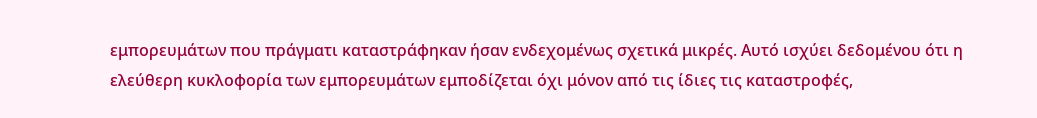εμπορευμάτων που πράγματι καταστράφηκαν ήσαν ενδεχομένως σχετικά μικρές. Αυτό ισχύει δεδομένου ότι η ελεύθερη κυκλοφορία των εμπορευμάτων εμποδίζεται όχι μόνον από τις ίδιες τις καταστροφές,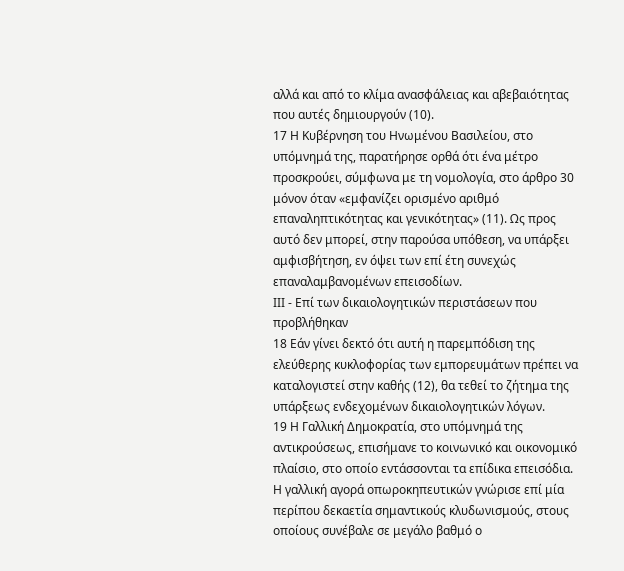αλλά και από το κλίμα ανασφάλειας και αβεβαιότητας που αυτές δημιουργούν (10).
17 Η Κυβέρνηση του Ηνωμένου Βασιλείου, στο υπόμνημά της, παρατήρησε ορθά ότι ένα μέτρο προσκρούει, σύμφωνα με τη νομολογία, στο άρθρο 30 μόνον όταν «εμφανίζει ορισμένο αριθμό επαναληπτικότητας και γενικότητας» (11). Ως προς αυτό δεν μπορεί, στην παρούσα υπόθεση, να υπάρξει αμφισβήτηση, εν όψει των επί έτη συνεχώς επαναλαμβανομένων επεισοδίων.
ΙΙΙ - Επί των δικαιολογητικών περιστάσεων που προβλήθηκαν
18 Εάν γίνει δεκτό ότι αυτή η παρεμπόδιση της ελεύθερης κυκλοφορίας των εμπορευμάτων πρέπει να καταλογιστεί στην καθής (12), θα τεθεί το ζήτημα της υπάρξεως ενδεχομένων δικαιολογητικών λόγων.
19 Η Γαλλική Δημοκρατία, στο υπόμνημά της αντικρούσεως, επισήμανε το κοινωνικό και οικονομικό πλαίσιο, στο οποίο εντάσσονται τα επίδικα επεισόδια. Η γαλλική αγορά οπωροκηπευτικών γνώρισε επί μία περίπου δεκαετία σημαντικούς κλυδωνισμούς, στους οποίους συνέβαλε σε μεγάλο βαθμό ο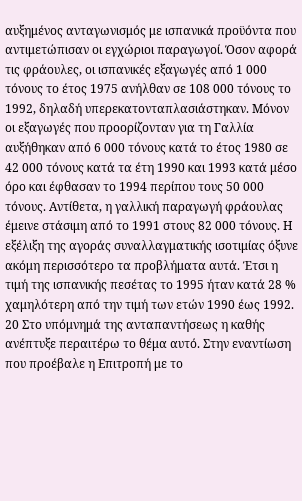αυξημένος ανταγωνισμός με ισπανικά προϋόντα που αντιμετώπισαν οι εγχώριοι παραγωγοί. Όσον αφορά τις φράουλες, οι ισπανικές εξαγωγές από 1 000 τόνους το έτος 1975 ανήλθαν σε 108 000 τόνους το 1992, δηλαδή υπερεκατονταπλασιάστηκαν. Μόνον οι εξαγωγές που προορίζονταν για τη Γαλλία αυξήθηκαν από 6 000 τόνους κατά το έτος 1980 σε 42 000 τόνους κατά τα έτη 1990 και 1993 κατά μέσο όρο και έφθασαν το 1994 περίπου τους 50 000 τόνους. Αντίθετα, η γαλλική παραγωγή φράουλας έμεινε στάσιμη από το 1991 στους 82 000 τόνους. Η εξέλιξη της αγοράς συναλλαγματικής ισοτιμίας όξυνε ακόμη περισσότερο τα προβλήματα αυτά. Έτσι η τιμή της ισπανικής πεσέτας το 1995 ήταν κατά 28 % χαμηλότερη από την τιμή των ετών 1990 έως 1992.
20 Στο υπόμνημά της ανταπαντήσεως η καθής ανέπτυξε περαιτέρω το θέμα αυτό. Στην εναντίωση που προέβαλε η Επιτροπή με το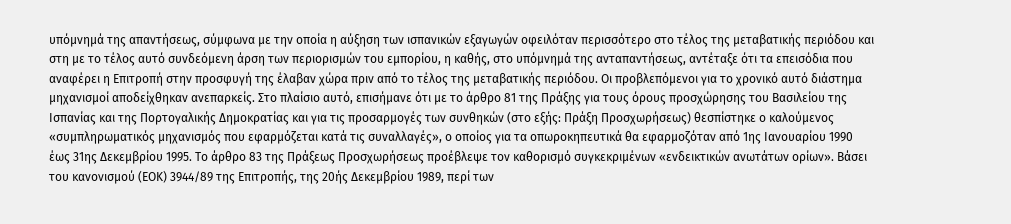υπόμνημά της απαντήσεως, σύμφωνα με την οποία η αύξηση των ισπανικών εξαγωγών οφειλόταν περισσότερο στο τέλος της μεταβατικής περιόδου και στη με το τέλος αυτό συνδεόμενη άρση των περιορισμών του εμπορίου, η καθής, στο υπόμνημά της ανταπαντήσεως, αντέταξε ότι τα επεισόδια που αναφέρει η Επιτροπή στην προσφυγή της έλαβαν χώρα πριν από το τέλος της μεταβατικής περιόδου. Οι προβλεπόμενοι για το χρονικό αυτό διάστημα μηχανισμοί αποδείχθηκαν ανεπαρκείς. Στο πλαίσιο αυτό, επισήμανε ότι με το άρθρο 81 της Πράξης για τους όρους προσχώρησης του Βασιλείου της Ισπανίας και της Πορτογαλικής Δημοκρατίας και για τις προσαρμογές των συνθηκών (στο εξής: Πράξη Προσχωρήσεως) θεσπίστηκε ο καλούμενος «συμπληρωματικός μηχανισμός που εφαρμόζεται κατά τις συναλλαγές», ο οποίος για τα οπωροκηπευτικά θα εφαρμοζόταν από 1ης Ιανουαρίου 1990 έως 31ης Δεκεμβρίου 1995. Το άρθρο 83 της Πράξεως Προσχωρήσεως προέβλεψε τον καθορισμό συγκεκριμένων «ενδεικτικών ανωτάτων ορίων». Βάσει του κανονισμού (ΕΟΚ) 3944/89 της Επιτροπής, της 20ής Δεκεμβρίου 1989, περί των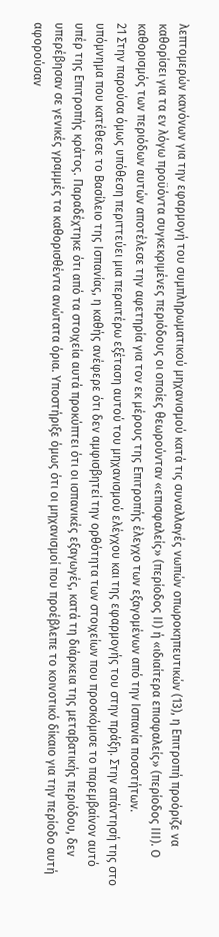λεπτομερών κανόνων για την εφαρμογή του συμπληρωματικού μηχανισμού κατά τις συναλλαγές νωπών οπωροκηπευτικών (13), η Επιτροπή προόριζε να καθορίσει για τα εν λόγω προϋόντα συγκεκριμένες περιόδους οι οποίες θεωρούνταν «επισφαλείς» (περίοδος ΙΙ) ή «ιδιαίτερα επισφαλείς» (περίοδος ΙΙΙ). Ο καθορισμός των περιόδων αυτών αποτέλεσε την αφετηρία για τον εκ μέρους της Επιτροπής έλεγχο των εξαγομένων από την Ισπανία ποσοτήτων.
21 Στην παρούσα όμως υπόθεση περιττεύει μια περαιτέρω εξέταση αυτού του μηχανισμού ελέγχου και της εφαρμογής του στην πράξη. Στην απάντησή της στο υπόμνημα που κατέθεσε το Βασίλειο της Ισπανίας, η καθής ανέφερε ότι δεν αμφισβητεί την ορθότητα των στοιχείων που προσκόμισε το παρεμβαίνον αυτό υπέρ της Επιτροπής κράτος. Παραδέχτηκε ότι από τα στοιχεία αυτά προκύπτει ότι οι ισπανικές εξαγωγές, κατά τη διάρκεια της μεταβατικής περιόδου, δεν υπερέβησαν σε γενικές γραμμές τα καθορισθέντα ανώτατα όρια. Υποστήριξε όμως ότι οι μηχανισμοί που προέβλεπε το κοινοτικό δίκαιο για την περίοδο αυτή αφορούσαν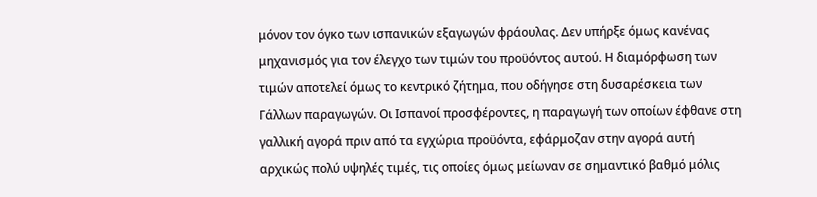μόνον τον όγκο των ισπανικών εξαγωγών φράουλας. Δεν υπήρξε όμως κανένας μηχανισμός για τον έλεγχο των τιμών του προϋόντος αυτού. Η διαμόρφωση των τιμών αποτελεί όμως το κεντρικό ζήτημα, που οδήγησε στη δυσαρέσκεια των Γάλλων παραγωγών. Οι Ισπανοί προσφέροντες, η παραγωγή των οποίων έφθανε στη γαλλική αγορά πριν από τα εγχώρια προϋόντα, εφάρμοζαν στην αγορά αυτή αρχικώς πολύ υψηλές τιμές, τις οποίες όμως μείωναν σε σημαντικό βαθμό μόλις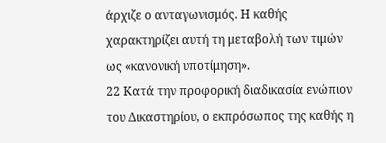άρχιζε ο ανταγωνισμός. Η καθής χαρακτηρίζει αυτή τη μεταβολή των τιμών ως «κανονική υποτίμηση».
22 Κατά την προφορική διαδικασία ενώπιον του Δικαστηρίου, ο εκπρόσωπος της καθής η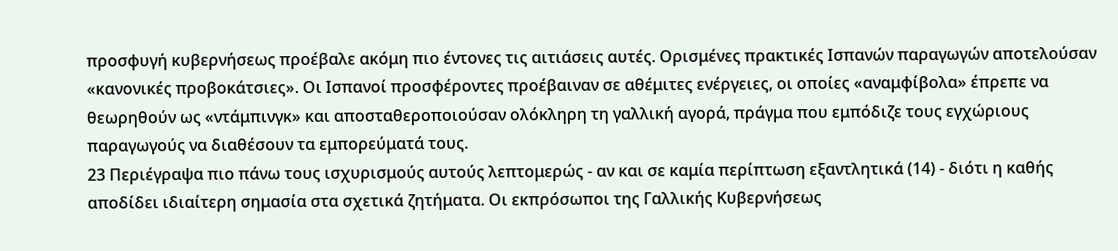προσφυγή κυβερνήσεως προέβαλε ακόμη πιο έντονες τις αιτιάσεις αυτές. Ορισμένες πρακτικές Ισπανών παραγωγών αποτελούσαν «κανονικές προβοκάτσιες». Οι Ισπανοί προσφέροντες προέβαιναν σε αθέμιτες ενέργειες, οι οποίες «αναμφίβολα» έπρεπε να θεωρηθούν ως «ντάμπινγκ» και αποσταθεροποιούσαν ολόκληρη τη γαλλική αγορά, πράγμα που εμπόδιζε τους εγχώριους παραγωγούς να διαθέσουν τα εμπορεύματά τους.
23 Περιέγραψα πιο πάνω τους ισχυρισμούς αυτούς λεπτομερώς - αν και σε καμία περίπτωση εξαντλητικά (14) - διότι η καθής αποδίδει ιδιαίτερη σημασία στα σχετικά ζητήματα. Οι εκπρόσωποι της Γαλλικής Κυβερνήσεως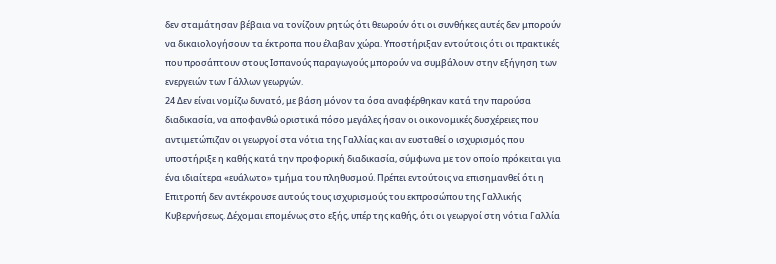δεν σταμάτησαν βέβαια να τονίζουν ρητώς ότι θεωρούν ότι οι συνθήκες αυτές δεν μπορούν να δικαιολογήσουν τα έκτροπα που έλαβαν χώρα. Υποστήριξαν εντούτοις ότι οι πρακτικές που προσάπτουν στους Ισπανούς παραγωγούς μπορούν να συμβάλουν στην εξήγηση των ενεργειών των Γάλλων γεωργών.
24 Δεν είναι νομίζω δυνατό, με βάση μόνον τα όσα αναφέρθηκαν κατά την παρούσα διαδικασία, να αποφανθώ οριστικά πόσο μεγάλες ήσαν οι οικονομικές δυσχέρειες που αντιμετώπιζαν οι γεωργοί στα νότια της Γαλλίας και αν ευσταθεί ο ισχυρισμός που υποστήριξε η καθής κατά την προφορική διαδικασία, σύμφωνα με τον οποίο πρόκειται για ένα ιδιαίτερα «ευάλωτο» τμήμα του πληθυσμού. Πρέπει εντούτοις να επισημανθεί ότι η Επιτροπή δεν αντέκρουσε αυτούς τους ισχυρισμούς του εκπροσώπου της Γαλλικής Κυβερνήσεως. Δέχομαι επομένως στο εξής, υπέρ της καθής, ότι οι γεωργοί στη νότια Γαλλία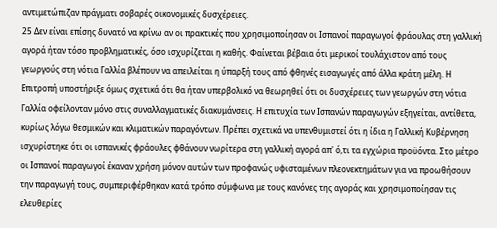αντιμετώπιζαν πράγματι σοβαρές οικονομικές δυσχέρειες.
25 Δεν είναι επίσης δυνατό να κρίνω αν οι πρακτικές που χρησιμοποίησαν οι Ισπανοί παραγωγοί φράουλας στη γαλλική αγορά ήταν τόσο προβληματικές, όσο ισχυρίζεται η καθής. Φαίνεται βέβαια ότι μερικοί τουλάχιστον από τους γεωργούς στη νότια Γαλλία βλέπουν να απειλείται η ύπαρξή τους από φθηνές εισαγωγές από άλλα κράτη μέλη. Η Επιτροπή υποστήριξε όμως σχετικά ότι θα ήταν υπερβολικό να θεωρηθεί ότι οι δυσχέρειες των γεωργών στη νότια Γαλλία οφείλονταν μόνο στις συναλλαγματικές διακυμάνσεις. Η επιτυχία των Ισπανών παραγωγών εξηγείται, αντίθετα, κυρίως λόγω θεσμικών και κλιματικών παραγόντων. Πρέπει σχετικά να υπενθυμιστεί ότι η ίδια η Γαλλική Κυβέρνηση ισχυρίστηκε ότι οι ισπανικές φράουλες φθάνουν νωρίτερα στη γαλλική αγορά απ' ό,τι τα εγχώρια προϋόντα. Στο μέτρο οι Ισπανοί παραγωγοί έκαναν χρήση μόνον αυτών των προφανώς υφισταμένων πλεονεκτημάτων για να προωθήσουν την παραγωγή τους, συμπεριφέρθηκαν κατά τρόπο σύμφωνα με τους κανόνες της αγοράς και χρησιμοποίησαν τις ελευθερίες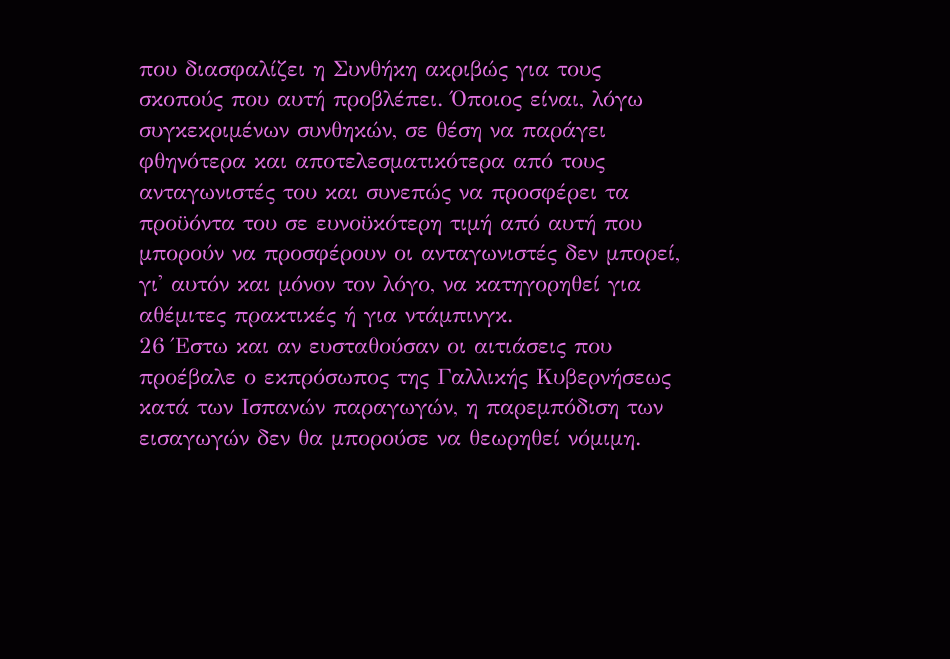που διασφαλίζει η Συνθήκη ακριβώς για τους σκοπούς που αυτή προβλέπει. Όποιος είναι, λόγω συγκεκριμένων συνθηκών, σε θέση να παράγει φθηνότερα και αποτελεσματικότερα από τους ανταγωνιστές του και συνεπώς να προσφέρει τα προϋόντα του σε ευνοϋκότερη τιμή από αυτή που μπορούν να προσφέρουν οι ανταγωνιστές δεν μπορεί, γι' αυτόν και μόνον τον λόγο, να κατηγορηθεί για αθέμιτες πρακτικές ή για ντάμπινγκ.
26 Έστω και αν ευσταθούσαν οι αιτιάσεις που προέβαλε ο εκπρόσωπος της Γαλλικής Κυβερνήσεως κατά των Ισπανών παραγωγών, η παρεμπόδιση των εισαγωγών δεν θα μπορούσε να θεωρηθεί νόμιμη.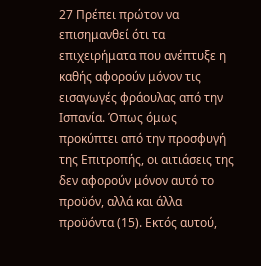27 Πρέπει πρώτον να επισημανθεί ότι τα επιχειρήματα που ανέπτυξε η καθής αφορούν μόνον τις εισαγωγές φράουλας από την Ισπανία. Όπως όμως προκύπτει από την προσφυγή της Επιτροπής, οι αιτιάσεις της δεν αφορούν μόνον αυτό το προϋόν, αλλά και άλλα προϋόντα (15). Εκτός αυτού,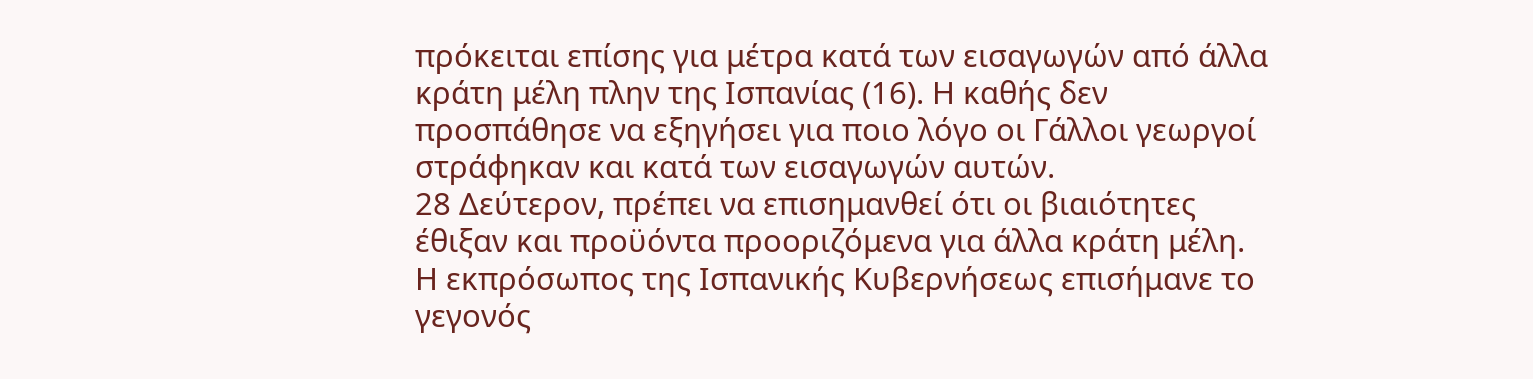πρόκειται επίσης για μέτρα κατά των εισαγωγών από άλλα κράτη μέλη πλην της Ισπανίας (16). Η καθής δεν προσπάθησε να εξηγήσει για ποιο λόγο οι Γάλλοι γεωργοί στράφηκαν και κατά των εισαγωγών αυτών.
28 Δεύτερον, πρέπει να επισημανθεί ότι οι βιαιότητες έθιξαν και προϋόντα προοριζόμενα για άλλα κράτη μέλη. Η εκπρόσωπος της Ισπανικής Κυβερνήσεως επισήμανε το γεγονός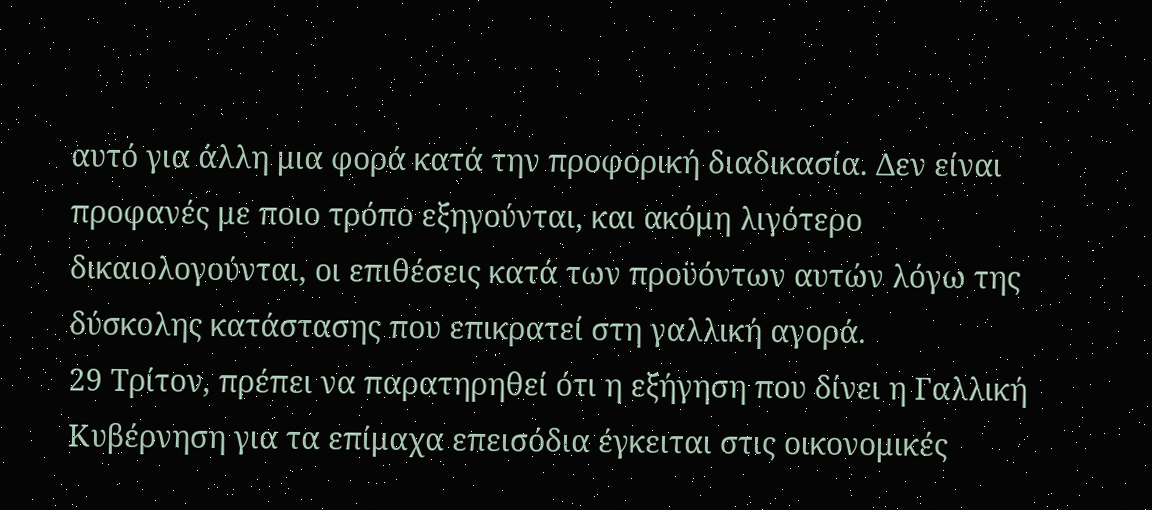αυτό για άλλη μια φορά κατά την προφορική διαδικασία. Δεν είναι προφανές με ποιο τρόπο εξηγούνται, και ακόμη λιγότερο δικαιολογούνται, οι επιθέσεις κατά των προϋόντων αυτών λόγω της δύσκολης κατάστασης που επικρατεί στη γαλλική αγορά.
29 Τρίτον, πρέπει να παρατηρηθεί ότι η εξήγηση που δίνει η Γαλλική Κυβέρνηση για τα επίμαχα επεισόδια έγκειται στις οικονομικές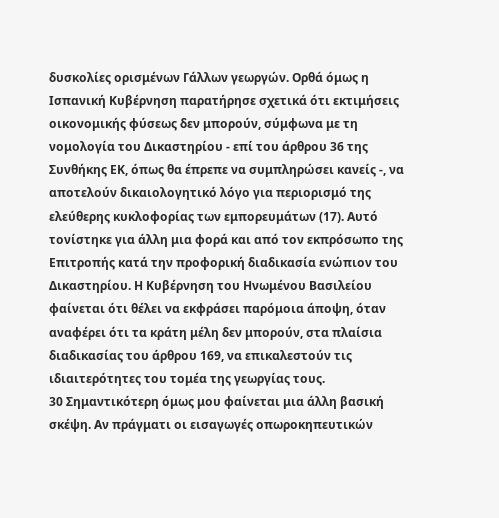δυσκολίες ορισμένων Γάλλων γεωργών. Ορθά όμως η Ισπανική Κυβέρνηση παρατήρησε σχετικά ότι εκτιμήσεις οικονομικής φύσεως δεν μπορούν, σύμφωνα με τη νομολογία του Δικαστηρίου - επί του άρθρου 36 της Συνθήκης ΕΚ, όπως θα έπρεπε να συμπληρώσει κανείς -, να αποτελούν δικαιολογητικό λόγο για περιορισμό της ελεύθερης κυκλοφορίας των εμπορευμάτων (17). Αυτό τονίστηκε για άλλη μια φορά και από τον εκπρόσωπο της Επιτροπής κατά την προφορική διαδικασία ενώπιον του Δικαστηρίου. Η Κυβέρνηση του Ηνωμένου Βασιλείου φαίνεται ότι θέλει να εκφράσει παρόμοια άποψη, όταν αναφέρει ότι τα κράτη μέλη δεν μπορούν, στα πλαίσια διαδικασίας του άρθρου 169, να επικαλεστούν τις ιδιαιτερότητες του τομέα της γεωργίας τους.
30 Σημαντικότερη όμως μου φαίνεται μια άλλη βασική σκέψη. Αν πράγματι οι εισαγωγές οπωροκηπευτικών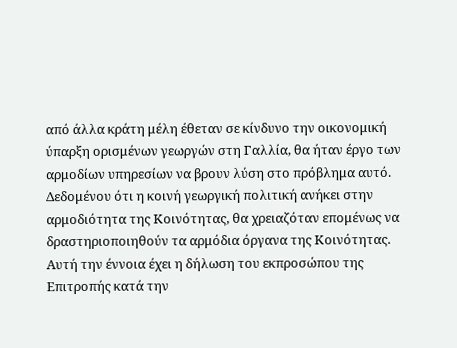από άλλα κράτη μέλη έθεταν σε κίνδυνο την οικονομική ύπαρξη ορισμένων γεωργών στη Γαλλία, θα ήταν έργο των αρμοδίων υπηρεσίων να βρουν λύση στο πρόβλημα αυτό. Δεδομένου ότι η κοινή γεωργική πολιτική ανήκει στην αρμοδιότητα της Κοινότητας, θα χρειαζόταν επομένως να δραστηριοποιηθούν τα αρμόδια όργανα της Κοινότητας. Αυτή την έννοια έχει η δήλωση του εκπροσώπου της Επιτροπής κατά την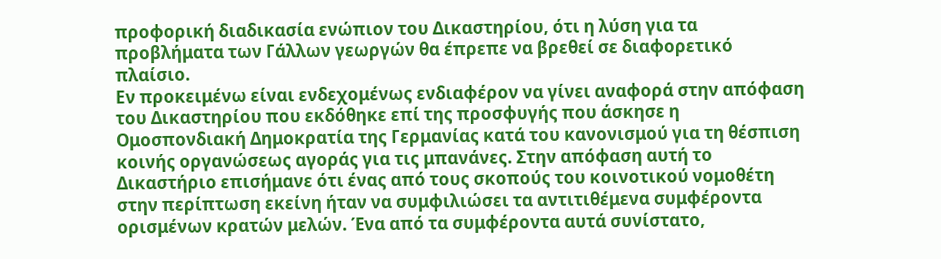προφορική διαδικασία ενώπιον του Δικαστηρίου, ότι η λύση για τα προβλήματα των Γάλλων γεωργών θα έπρεπε να βρεθεί σε διαφορετικό πλαίσιο.
Εν προκειμένω είναι ενδεχομένως ενδιαφέρον να γίνει αναφορά στην απόφαση του Δικαστηρίου που εκδόθηκε επί της προσφυγής που άσκησε η Ομοσπονδιακή Δημοκρατία της Γερμανίας κατά του κανονισμού για τη θέσπιση κοινής οργανώσεως αγοράς για τις μπανάνες. Στην απόφαση αυτή το Δικαστήριο επισήμανε ότι ένας από τους σκοπούς του κοινοτικού νομοθέτη στην περίπτωση εκείνη ήταν να συμφιλιώσει τα αντιτιθέμενα συμφέροντα ορισμένων κρατών μελών. Ένα από τα συμφέροντα αυτά συνίστατο,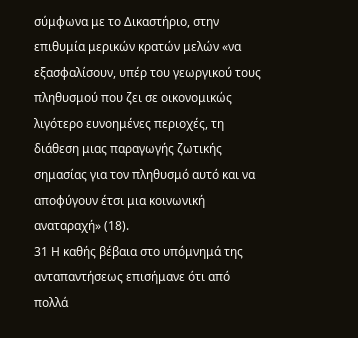σύμφωνα με το Δικαστήριο, στην επιθυμία μερικών κρατών μελών «να εξασφαλίσουν, υπέρ του γεωργικού τους πληθυσμού που ζει σε οικονομικώς λιγότερο ευνοημένες περιοχές, τη διάθεση μιας παραγωγής ζωτικής σημασίας για τον πληθυσμό αυτό και να αποφύγουν έτσι μια κοινωνική αναταραχή» (18).
31 Η καθής βέβαια στο υπόμνημά της ανταπαντήσεως επισήμανε ότι από πολλά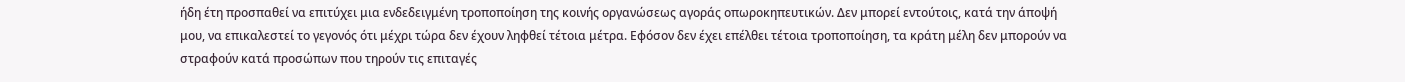ήδη έτη προσπαθεί να επιτύχει μια ενδεδειγμένη τροποποίηση της κοινής οργανώσεως αγοράς οπωροκηπευτικών. Δεν μπορεί εντούτοις, κατά την άποψή μου, να επικαλεστεί το γεγονός ότι μέχρι τώρα δεν έχουν ληφθεί τέτοια μέτρα. Εφόσον δεν έχει επέλθει τέτοια τροποποίηση, τα κράτη μέλη δεν μπορούν να στραφούν κατά προσώπων που τηρούν τις επιταγές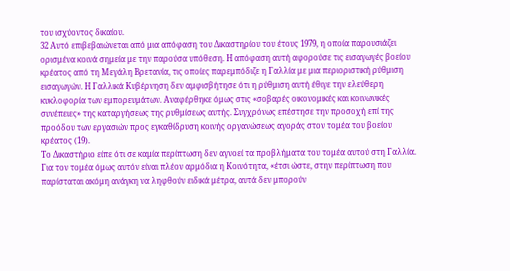του ισχύοντος δικαίου.
32 Αυτό επιβεβαιώνεται από μια απόφαση του Δικαστηρίου του έτους 1979, η οποία παρουσιάζει ορισμένα κοινά σημεία με την παρούσα υπόθεση. Η απόφαση αυτή αφορούσε τις εισαγωγές βοείου κρέατος από τη Μεγάλη Βρετανία, τις οποίες παρεμπόδιζε η Γαλλία με μια περιοριστική ρύθμιση εισαγωγών. Η Γαλλικά Κυβέρνηση δεν αμφισβήτησε ότι η ρύθμιση αυτή έθιγε την ελεύθερη κυκλοφορία των εμπορευμάτων. Αναφέρθηκε όμως στις «σοβαρές οικονομικές και κοινωνικές συνέπειες» της καταργήσεως της ρυθμίσεως αυτής. Συγχρόνως επέστησε την προσοχή επί της προόδου των εργασιών προς εγκαθίδρυση κοινής οργανώσεως αγοράς στον τομέα του βοείου κρέατος (19).
Το Δικαστήριο είπε ότι σε καμία περίπτωση δεν αγνοεί τα προβλήματα του τομέα αυτού στη Γαλλία. Για τον τομέα όμως αυτόν είναι πλέον αρμόδια η Κοινότητα, «έτσι ώστε, στην περίπτωση που παρίσταται ακόμη ανάγκη να ληφθούν ειδικά μέτρα, αυτά δεν μπορούν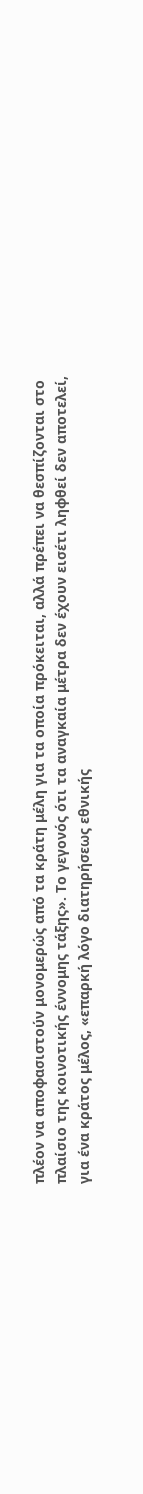πλέον να αποφασιστούν μονομερώς από τα κράτη μέλη για τα οποία πρόκειται, αλλά πρέπει να θεσπίζονται στο πλαίσιο της κοινοτικής έννομης τάξης». Το γεγονός ότι τα αναγκαία μέτρα δεν έχουν εισέτι ληφθεί δεν αποτελεί, για ένα κράτος μέλος, «επαρκή λόγο διατηρήσεως εθνικής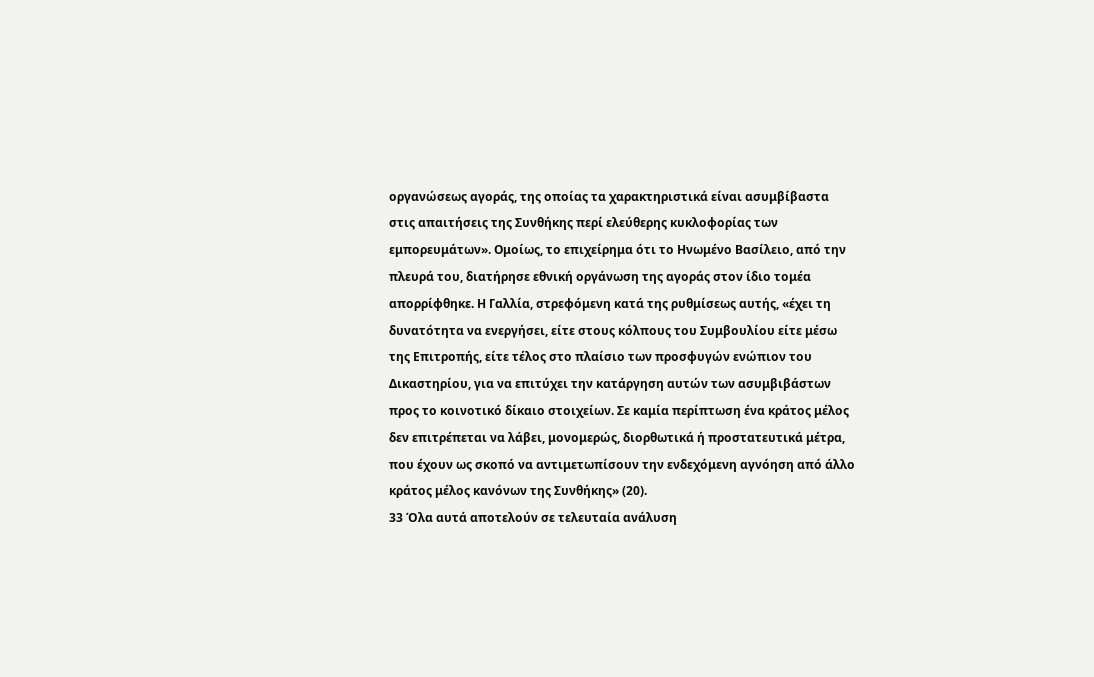οργανώσεως αγοράς, της οποίας τα χαρακτηριστικά είναι ασυμβίβαστα στις απαιτήσεις της Συνθήκης περί ελεύθερης κυκλοφορίας των εμπορευμάτων». Ομοίως, το επιχείρημα ότι το Ηνωμένο Βασίλειο, από την πλευρά του, διατήρησε εθνική οργάνωση της αγοράς στον ίδιο τομέα απορρίφθηκε. Η Γαλλία, στρεφόμενη κατά της ρυθμίσεως αυτής, «έχει τη δυνατότητα να ενεργήσει, είτε στους κόλπους του Συμβουλίου είτε μέσω της Επιτροπής, είτε τέλος στο πλαίσιο των προσφυγών ενώπιον του Δικαστηρίου, για να επιτύχει την κατάργηση αυτών των ασυμβιβάστων προς το κοινοτικό δίκαιο στοιχείων. Σε καμία περίπτωση ένα κράτος μέλος δεν επιτρέπεται να λάβει, μονομερώς, διορθωτικά ή προστατευτικά μέτρα, που έχουν ως σκοπό να αντιμετωπίσουν την ενδεχόμενη αγνόηση από άλλο κράτος μέλος κανόνων της Συνθήκης» (20).
33 Όλα αυτά αποτελούν σε τελευταία ανάλυση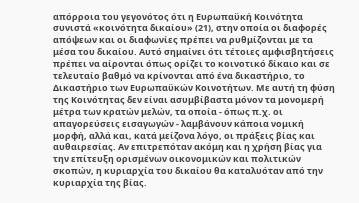απόρροια του γεγονότος ότι η Ευρωπαϋκή Κοινότητα συνιστά «κοινότητα δικαίου» (21), στην οποία οι διαφορές απόψεων και οι διαφωνίες πρέπει να ρυθμίζονται με τα μέσα του δικαίου. Αυτό σημαίνει ότι τέτοιες αμφισβητήσεις πρέπει να αίρονται όπως ορίζει το κοινοτικό δίκαιο και σε τελευταίο βαθμό να κρίνονται από ένα δικαστήριο, το Δικαστήριο των Ευρωπαϋκών Κοινοτήτων. Με αυτή τη φύση της Κοινότητας δεν είναι ασυμβίβαστα μόνον τα μονομερή μέτρα των κρατών μελών, τα οποία - όπως π.χ. οι απαγορεύσεις εισαγωγών - λαμβάνουν κάποια νομική μορφή, αλλά και, κατά μείζονα λόγο, οι πράξεις βίας και αυθαιρεσίας. Αν επιτρεπόταν ακόμη και η χρήση βίας για την επίτευξη ορισμένων οικονομικών και πολιτικών σκοπών, η κυριαρχία του δικαίου θα καταλυόταν από την κυριαρχία της βίας.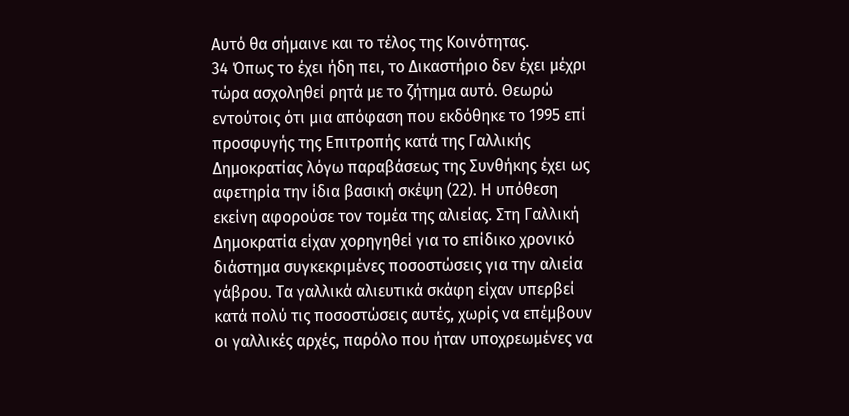Αυτό θα σήμαινε και το τέλος της Κοινότητας.
34 Όπως το έχει ήδη πει, το Δικαστήριο δεν έχει μέχρι τώρα ασχοληθεί ρητά με το ζήτημα αυτό. Θεωρώ εντούτοις ότι μια απόφαση που εκδόθηκε το 1995 επί προσφυγής της Επιτροπής κατά της Γαλλικής Δημοκρατίας λόγω παραβάσεως της Συνθήκης έχει ως αφετηρία την ίδια βασική σκέψη (22). Η υπόθεση εκείνη αφορούσε τον τομέα της αλιείας. Στη Γαλλική Δημοκρατία είχαν χορηγηθεί για το επίδικο χρονικό διάστημα συγκεκριμένες ποσοστώσεις για την αλιεία γάβρου. Τα γαλλικά αλιευτικά σκάφη είχαν υπερβεί κατά πολύ τις ποσοστώσεις αυτές, χωρίς να επέμβουν οι γαλλικές αρχές, παρόλο που ήταν υποχρεωμένες να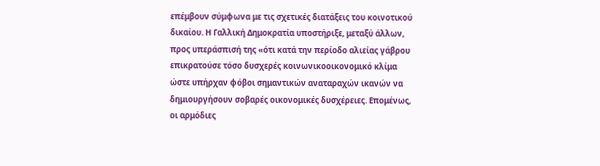επέμβουν σύμφωνα με τις σχετικές διατάξεις του κοινοτικού δικαίου. Η Γαλλική Δημοκρατία υποστήριξε, μεταξύ άλλων, προς υπεράσπισή της «ότι κατά την περίοδο αλιείας γάβρου επικρατούσε τόσο δυσχερές κοινωνικοοικονομικό κλίμα ώστε υπήρχαν φόβοι σημαντικών αναταραχών ικανών να δημιουργήσουν σοβαρές οικονομικές δυσχέρειες. Επομένως, οι αρμόδιες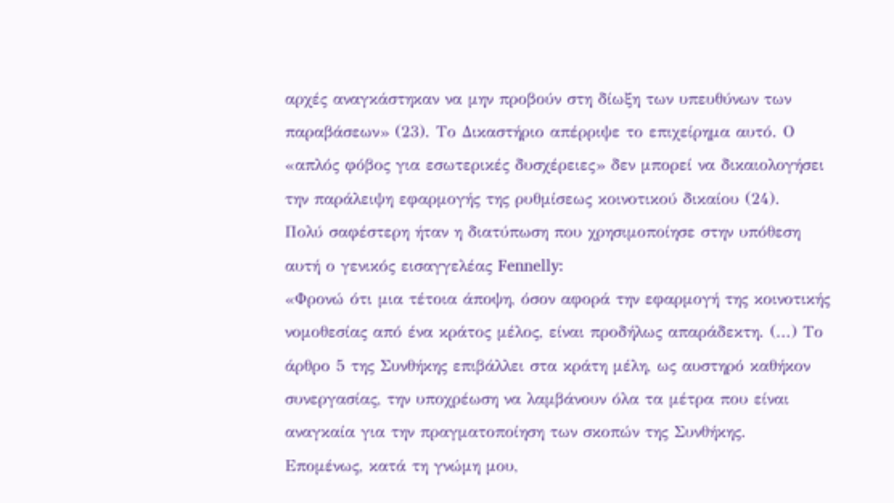αρχές αναγκάστηκαν να μην προβούν στη δίωξη των υπευθύνων των παραβάσεων» (23). Το Δικαστήριο απέρριψε το επιχείρημα αυτό. Ο «απλός φόβος για εσωτερικές δυσχέρειες» δεν μπορεί να δικαιολογήσει την παράλειψη εφαρμογής της ρυθμίσεως κοινοτικού δικαίου (24).
Πολύ σαφέστερη ήταν η διατύπωση που χρησιμοποίησε στην υπόθεση αυτή ο γενικός εισαγγελέας Fennelly:
«Φρονώ ότι μια τέτοια άποψη, όσον αφορά την εφαρμογή της κοινοτικής νομοθεσίας από ένα κράτος μέλος, είναι προδήλως απαράδεκτη. (...) Το άρθρο 5 της Συνθήκης επιβάλλει στα κράτη μέλη, ως αυστηρό καθήκον συνεργασίας, την υποχρέωση να λαμβάνουν όλα τα μέτρα που είναι αναγκαία για την πραγματοποίηση των σκοπών της Συνθήκης.
Επομένως, κατά τη γνώμη μου,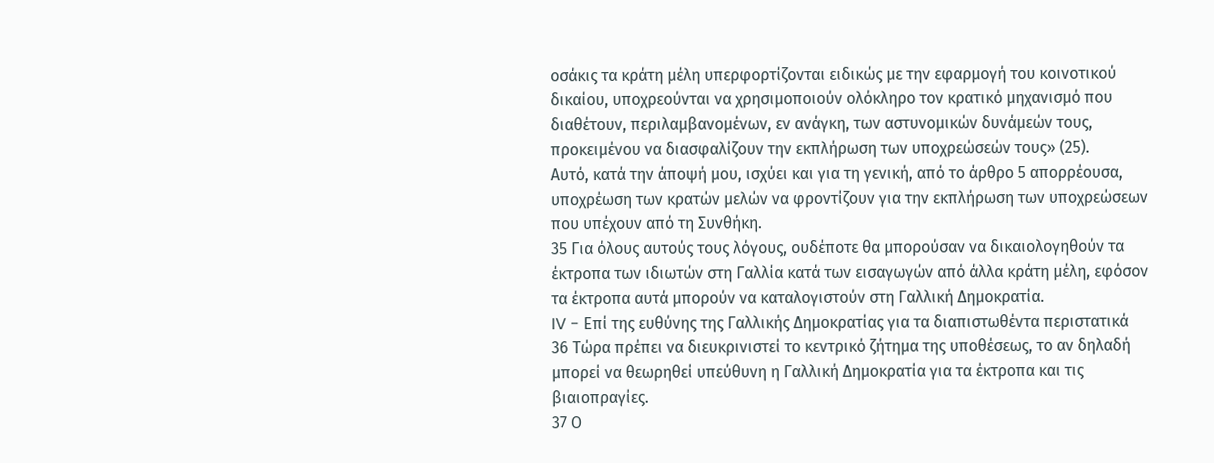οσάκις τα κράτη μέλη υπερφορτίζονται ειδικώς με την εφαρμογή του κοινοτικού δικαίου, υποχρεούνται να χρησιμοποιούν ολόκληρο τον κρατικό μηχανισμό που διαθέτουν, περιλαμβανομένων, εν ανάγκη, των αστυνομικών δυνάμεών τους, προκειμένου να διασφαλίζουν την εκπλήρωση των υποχρεώσεών τους» (25).
Αυτό, κατά την άποψή μου, ισχύει και για τη γενική, από το άρθρο 5 απορρέουσα, υποχρέωση των κρατών μελών να φροντίζουν για την εκπλήρωση των υποχρεώσεων που υπέχουν από τη Συνθήκη.
35 Για όλους αυτούς τους λόγους, ουδέποτε θα μπορούσαν να δικαιολογηθούν τα έκτροπα των ιδιωτών στη Γαλλία κατά των εισαγωγών από άλλα κράτη μέλη, εφόσον τα έκτροπα αυτά μπορούν να καταλογιστούν στη Γαλλική Δημοκρατία.
IV - Επί της ευθύνης της Γαλλικής Δημοκρατίας για τα διαπιστωθέντα περιστατικά
36 Τώρα πρέπει να διευκρινιστεί το κεντρικό ζήτημα της υποθέσεως, το αν δηλαδή μπορεί να θεωρηθεί υπεύθυνη η Γαλλική Δημοκρατία για τα έκτροπα και τις βιαιοπραγίες.
37 Ο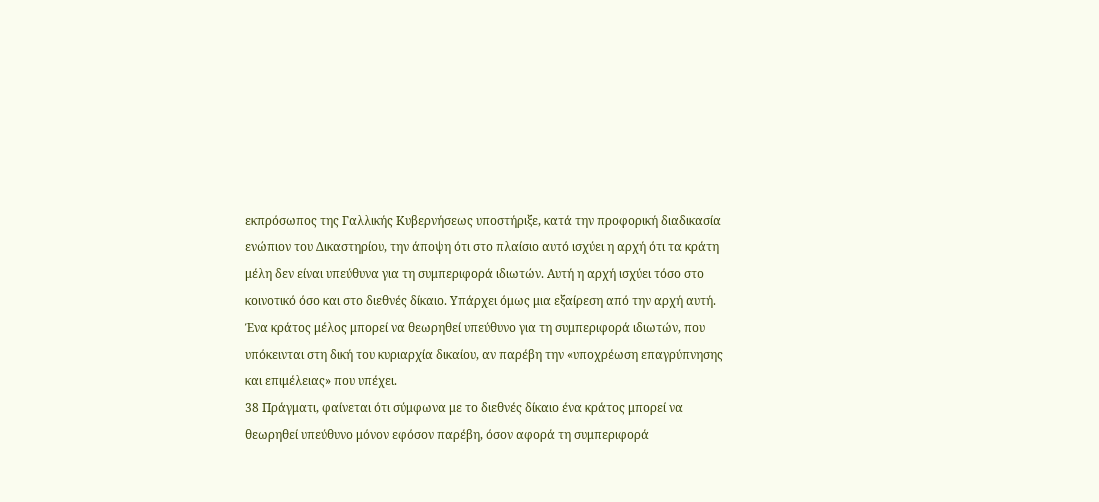εκπρόσωπος της Γαλλικής Κυβερνήσεως υποστήριξε, κατά την προφορική διαδικασία ενώπιον του Δικαστηρίου, την άποψη ότι στο πλαίσιο αυτό ισχύει η αρχή ότι τα κράτη μέλη δεν είναι υπεύθυνα για τη συμπεριφορά ιδιωτών. Αυτή η αρχή ισχύει τόσο στο κοινοτικό όσο και στο διεθνές δίκαιο. Υπάρχει όμως μια εξαίρεση από την αρχή αυτή. Ένα κράτος μέλος μπορεί να θεωρηθεί υπεύθυνο για τη συμπεριφορά ιδιωτών, που υπόκεινται στη δική του κυριαρχία δικαίου, αν παρέβη την «υποχρέωση επαγρύπνησης και επιμέλειας» που υπέχει.
38 Πράγματι, φαίνεται ότι σύμφωνα με το διεθνές δίκαιο ένα κράτος μπορεί να θεωρηθεί υπεύθυνο μόνον εφόσον παρέβη, όσον αφορά τη συμπεριφορά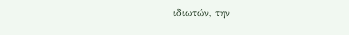ιδιωτών, την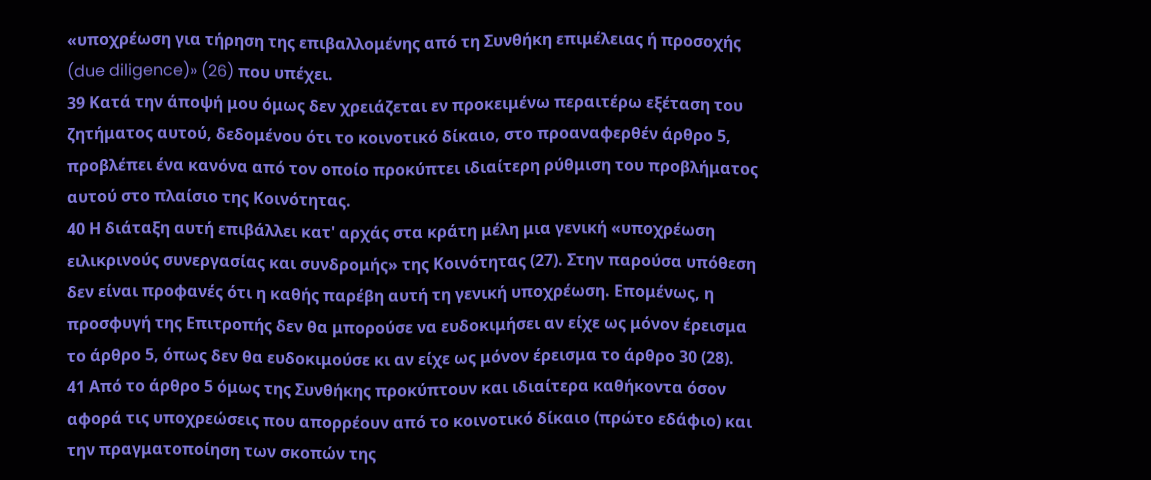«υποχρέωση για τήρηση της επιβαλλομένης από τη Συνθήκη επιμέλειας ή προσοχής (due diligence)» (26) που υπέχει.
39 Κατά την άποψή μου όμως δεν χρειάζεται εν προκειμένω περαιτέρω εξέταση του ζητήματος αυτού, δεδομένου ότι το κοινοτικό δίκαιο, στο προαναφερθέν άρθρο 5, προβλέπει ένα κανόνα από τον οποίο προκύπτει ιδιαίτερη ρύθμιση του προβλήματος αυτού στο πλαίσιο της Κοινότητας.
40 Η διάταξη αυτή επιβάλλει κατ' αρχάς στα κράτη μέλη μια γενική «υποχρέωση ειλικρινούς συνεργασίας και συνδρομής» της Κοινότητας (27). Στην παρούσα υπόθεση δεν είναι προφανές ότι η καθής παρέβη αυτή τη γενική υποχρέωση. Επομένως, η προσφυγή της Επιτροπής δεν θα μπορούσε να ευδοκιμήσει αν είχε ως μόνον έρεισμα το άρθρο 5, όπως δεν θα ευδοκιμούσε κι αν είχε ως μόνον έρεισμα το άρθρο 30 (28).
41 Από το άρθρο 5 όμως της Συνθήκης προκύπτουν και ιδιαίτερα καθήκοντα όσον αφορά τις υποχρεώσεις που απορρέουν από το κοινοτικό δίκαιο (πρώτο εδάφιο) και την πραγματοποίηση των σκοπών της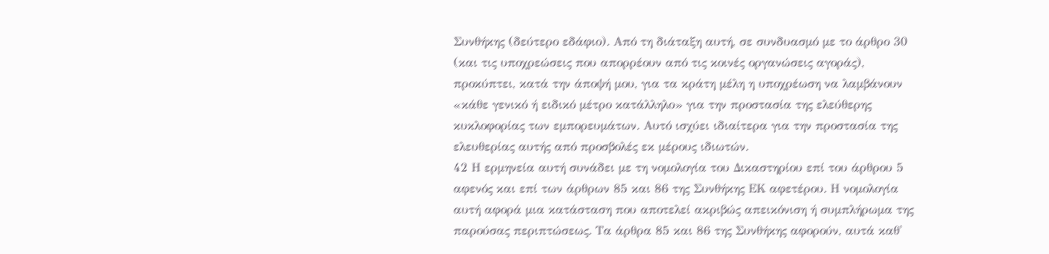Συνθήκης (δεύτερο εδάφιο). Από τη διάταξη αυτή, σε συνδυασμό με το άρθρο 30 (και τις υποχρεώσεις που απορρέουν από τις κοινές οργανώσεις αγοράς), προκύπτει, κατά την άποψή μου, για τα κράτη μέλη η υποχρέωση να λαμβάνουν «κάθε γενικό ή ειδικό μέτρο κατάλληλο» για την προστασία της ελεύθερης κυκλοφορίας των εμπορευμάτων. Αυτό ισχύει ιδιαίτερα για την προστασία της ελευθερίας αυτής από προσβολές εκ μέρους ιδιωτών.
42 Η ερμηνεία αυτή συνάδει με τη νομολογία του Δικαστηρίου επί του άρθρου 5 αφενός και επί των άρθρων 85 και 86 της Συνθήκης ΕΚ αφετέρου. Η νομολογία αυτή αφορά μια κατάσταση που αποτελεί ακριβώς απεικόνιση ή συμπλήρωμα της παρούσας περιπτώσεως. Τα άρθρα 85 και 86 της Συνθήκης αφορούν, αυτά καθ'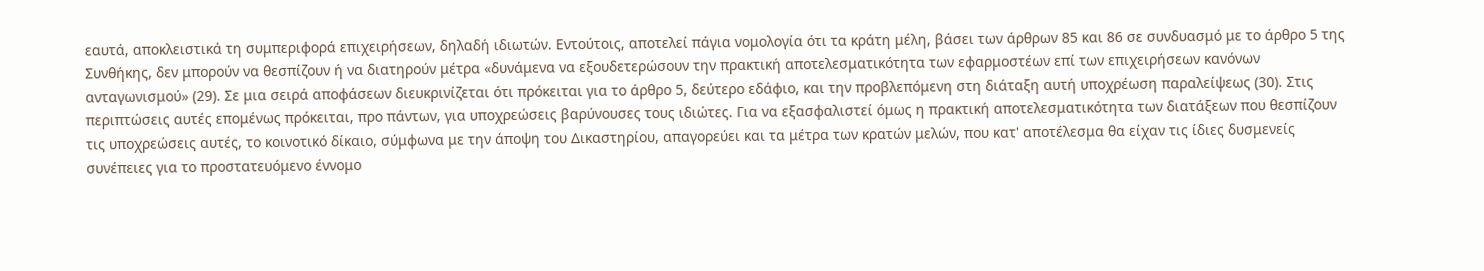εαυτά, αποκλειστικά τη συμπεριφορά επιχειρήσεων, δηλαδή ιδιωτών. Εντούτοις, αποτελεί πάγια νομολογία ότι τα κράτη μέλη, βάσει των άρθρων 85 και 86 σε συνδυασμό με το άρθρο 5 της Συνθήκης, δεν μπορούν να θεσπίζουν ή να διατηρούν μέτρα «δυνάμενα να εξουδετερώσουν την πρακτική αποτελεσματικότητα των εφαρμοστέων επί των επιχειρήσεων κανόνων ανταγωνισμού» (29). Σε μια σειρά αποφάσεων διευκρινίζεται ότι πρόκειται για το άρθρο 5, δεύτερο εδάφιο, και την προβλεπόμενη στη διάταξη αυτή υποχρέωση παραλείψεως (30). Στις περιπτώσεις αυτές επομένως πρόκειται, προ πάντων, για υποχρεώσεις βαρύνουσες τους ιδιώτες. Για να εξασφαλιστεί όμως η πρακτική αποτελεσματικότητα των διατάξεων που θεσπίζουν τις υποχρεώσεις αυτές, το κοινοτικό δίκαιο, σύμφωνα με την άποψη του Δικαστηρίου, απαγορεύει και τα μέτρα των κρατών μελών, που κατ' αποτέλεσμα θα είχαν τις ίδιες δυσμενείς συνέπειες για το προστατευόμενο έννομο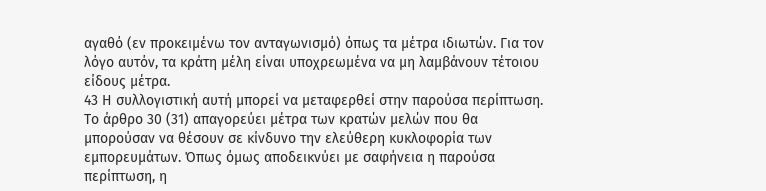αγαθό (εν προκειμένω τον ανταγωνισμό) όπως τα μέτρα ιδιωτών. Για τον λόγο αυτόν, τα κράτη μέλη είναι υποχρεωμένα να μη λαμβάνουν τέτοιου είδους μέτρα.
43 Η συλλογιστική αυτή μπορεί να μεταφερθεί στην παρούσα περίπτωση. Το άρθρο 30 (31) απαγορεύει μέτρα των κρατών μελών που θα μπορούσαν να θέσουν σε κίνδυνο την ελεύθερη κυκλοφορία των εμπορευμάτων. Όπως όμως αποδεικνύει με σαφήνεια η παρούσα περίπτωση, η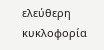ελεύθερη κυκλοφορία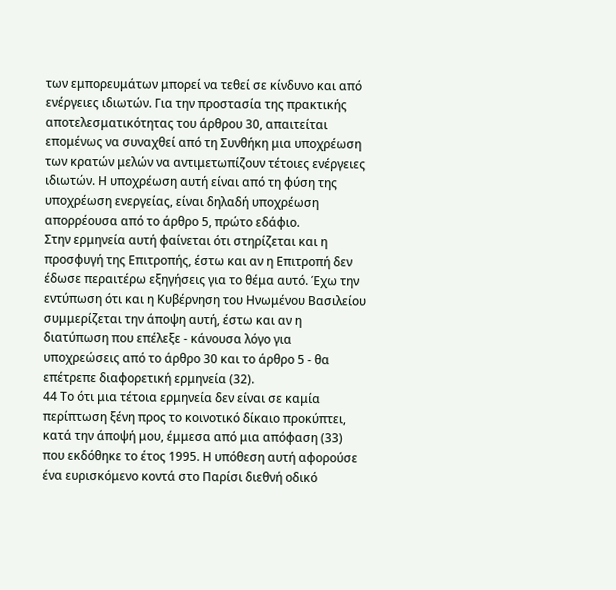των εμπορευμάτων μπορεί να τεθεί σε κίνδυνο και από ενέργειες ιδιωτών. Για την προστασία της πρακτικής αποτελεσματικότητας του άρθρου 30, απαιτείται επομένως να συναχθεί από τη Συνθήκη μια υποχρέωση των κρατών μελών να αντιμετωπίζουν τέτοιες ενέργειες ιδιωτών. Η υποχρέωση αυτή είναι από τη φύση της υποχρέωση ενεργείας, είναι δηλαδή υποχρέωση απορρέουσα από το άρθρο 5, πρώτο εδάφιο.
Στην ερμηνεία αυτή φαίνεται ότι στηρίζεται και η προσφυγή της Επιτροπής, έστω και αν η Επιτροπή δεν έδωσε περαιτέρω εξηγήσεις για το θέμα αυτό. Έχω την εντύπωση ότι και η Κυβέρνηση του Ηνωμένου Βασιλείου συμμερίζεται την άποψη αυτή, έστω και αν η διατύπωση που επέλεξε - κάνουσα λόγο για υποχρεώσεις από το άρθρο 30 και το άρθρο 5 - θα επέτρεπε διαφορετική ερμηνεία (32).
44 Το ότι μια τέτοια ερμηνεία δεν είναι σε καμία περίπτωση ξένη προς το κοινοτικό δίκαιο προκύπτει, κατά την άποψή μου, έμμεσα από μια απόφαση (33) που εκδόθηκε το έτος 1995. Η υπόθεση αυτή αφορούσε ένα ευρισκόμενο κοντά στο Παρίσι διεθνή οδικό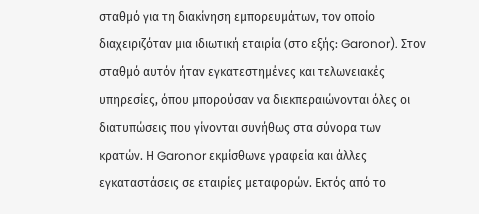σταθμό για τη διακίνηση εμπορευμάτων, τον οποίο διαχειριζόταν μια ιδιωτική εταιρία (στο εξής: Garonor). Στον σταθμό αυτόν ήταν εγκατεστημένες και τελωνειακές υπηρεσίες, όπου μπορούσαν να διεκπεραιώνονται όλες οι διατυπώσεις που γίνονται συνήθως στα σύνορα των κρατών. Η Garonor εκμίσθωνε γραφεία και άλλες εγκαταστάσεις σε εταιρίες μεταφορών. Εκτός από το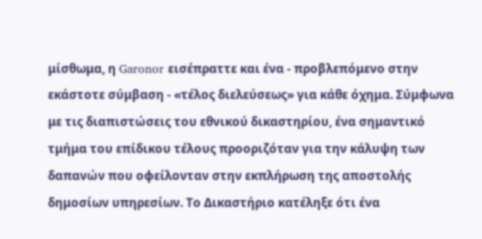μίσθωμα, η Garonor εισέπραττε και ένα - προβλεπόμενο στην εκάστοτε σύμβαση - «τέλος διελεύσεως» για κάθε όχημα. Σύμφωνα με τις διαπιστώσεις του εθνικού δικαστηρίου, ένα σημαντικό τμήμα του επίδικου τέλους προοριζόταν για την κάλυψη των δαπανών που οφείλονταν στην εκπλήρωση της αποστολής δημοσίων υπηρεσίων. Το Δικαστήριο κατέληξε ότι ένα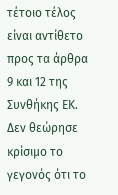τέτοιο τέλος είναι αντίθετο προς τα άρθρα 9 και 12 της Συνθήκης ΕΚ. Δεν θεώρησε κρίσιμο το γεγονός ότι το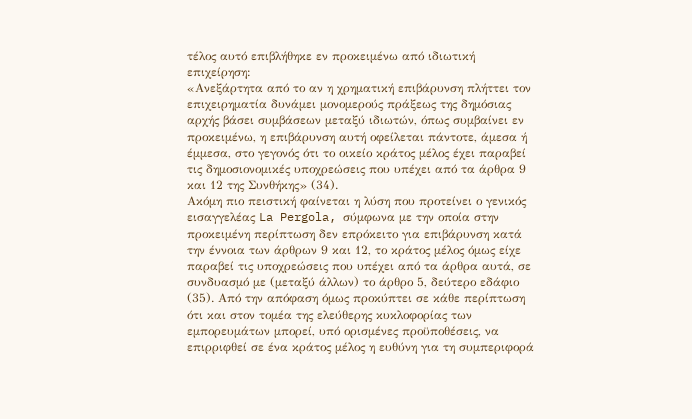τέλος αυτό επιβλήθηκε εν προκειμένω από ιδιωτική επιχείρηση:
«Ανεξάρτητα από το αν η χρηματική επιβάρυνση πλήττει τον επιχειρηματία δυνάμει μονομερούς πράξεως της δημόσιας αρχής βάσει συμβάσεων μεταξύ ιδιωτών, όπως συμβαίνει εν προκειμένω, η επιβάρυνση αυτή οφείλεται πάντοτε, άμεσα ή έμμεσα, στο γεγονός ότι το οικείο κράτος μέλος έχει παραβεί τις δημοσιονομικές υποχρεώσεις που υπέχει από τα άρθρα 9 και 12 της Συνθήκης» (34).
Ακόμη πιο πειστική φαίνεται η λύση που προτείνει ο γενικός εισαγγελέας La Pergola, σύμφωνα με την οποία στην προκειμένη περίπτωση δεν επρόκειτο για επιβάρυνση κατά την έννοια των άρθρων 9 και 12, το κράτος μέλος όμως είχε παραβεί τις υποχρεώσεις που υπέχει από τα άρθρα αυτά, σε συνδυασμό με (μεταξύ άλλων) το άρθρο 5, δεύτερο εδάφιο (35). Από την απόφαση όμως προκύπτει σε κάθε περίπτωση ότι και στον τομέα της ελεύθερης κυκλοφορίας των εμπορευμάτων μπορεί, υπό ορισμένες προϋποθέσεις, να επιρριφθεί σε ένα κράτος μέλος η ευθύνη για τη συμπεριφορά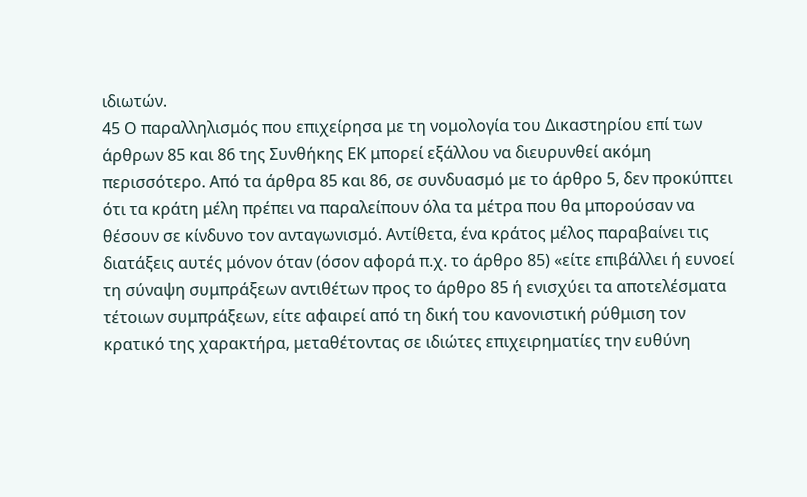ιδιωτών.
45 Ο παραλληλισμός που επιχείρησα με τη νομολογία του Δικαστηρίου επί των άρθρων 85 και 86 της Συνθήκης ΕΚ μπορεί εξάλλου να διευρυνθεί ακόμη περισσότερο. Από τα άρθρα 85 και 86, σε συνδυασμό με το άρθρο 5, δεν προκύπτει ότι τα κράτη μέλη πρέπει να παραλείπουν όλα τα μέτρα που θα μπορούσαν να θέσουν σε κίνδυνο τον ανταγωνισμό. Αντίθετα, ένα κράτος μέλος παραβαίνει τις διατάξεις αυτές μόνον όταν (όσον αφορά π.χ. το άρθρο 85) «είτε επιβάλλει ή ευνοεί τη σύναψη συμπράξεων αντιθέτων προς το άρθρο 85 ή ενισχύει τα αποτελέσματα τέτοιων συμπράξεων, είτε αφαιρεί από τη δική του κανονιστική ρύθμιση τον κρατικό της χαρακτήρα, μεταθέτοντας σε ιδιώτες επιχειρηματίες την ευθύνη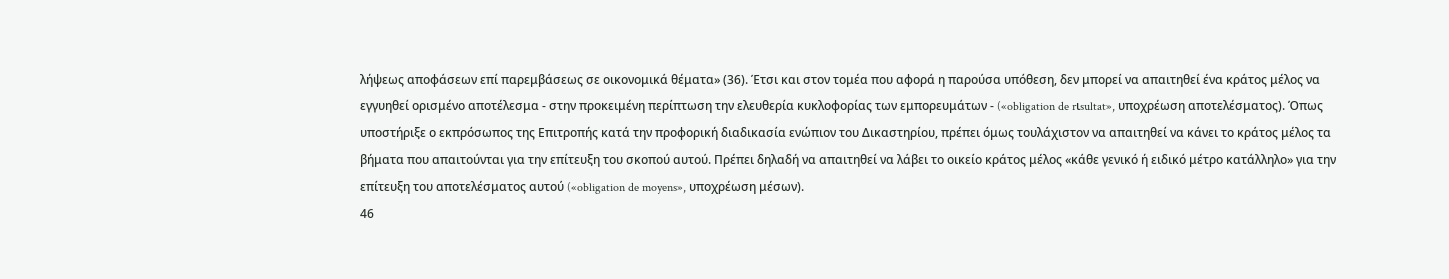λήψεως αποφάσεων επί παρεμβάσεως σε οικονομικά θέματα» (36). Έτσι και στον τομέα που αφορά η παρούσα υπόθεση, δεν μπορεί να απαιτηθεί ένα κράτος μέλος να εγγυηθεί ορισμένο αποτέλεσμα - στην προκειμένη περίπτωση την ελευθερία κυκλοφορίας των εμπορευμάτων - («obligation de rιsultat», υποχρέωση αποτελέσματος). Όπως υποστήριξε ο εκπρόσωπος της Επιτροπής κατά την προφορική διαδικασία ενώπιον του Δικαστηρίου, πρέπει όμως τουλάχιστον να απαιτηθεί να κάνει το κράτος μέλος τα βήματα που απαιτούνται για την επίτευξη του σκοπού αυτού. Πρέπει δηλαδή να απαιτηθεί να λάβει το οικείο κράτος μέλος «κάθε γενικό ή ειδικό μέτρο κατάλληλο» για την επίτευξη του αποτελέσματος αυτού («obligation de moyens», υποχρέωση μέσων).
46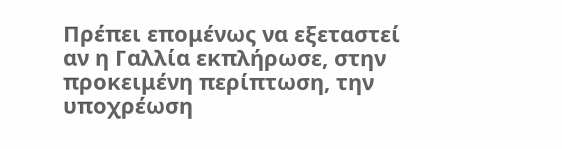Πρέπει επομένως να εξεταστεί αν η Γαλλία εκπλήρωσε, στην προκειμένη περίπτωση, την υποχρέωση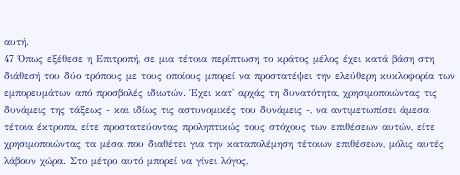αυτή.
47 Όπως εξέθεσε η Επιτροπή, σε μια τέτοια περίπτωση το κράτος μέλος έχει κατά βάση στη διάθεσή του δύο τρόπους με τους οποίους μπορεί να προστατέψει την ελεύθερη κυκλοφορία των εμπορευμάτων από προσβολές ιδιωτών. Έχει κατ' αρχάς τη δυνατότητα, χρησιμοποιώντας τις δυνάμεις της τάξεως - και ιδίως τις αστυνομικές του δυνάμεις -, να αντιμετωπίσει άμεσα τέτοια έκτροπα, είτε προστατεύοντας προληπτικώς τους στόχους των επιθέσεων αυτών, είτε χρησιμοποιώντας τα μέσα που διαθέτει για την καταπολέμηση τέτοιων επιθέσεων, μόλις αυτές λάβουν χώρα. Στο μέτρο αυτό μπορεί να γίνει λόγος,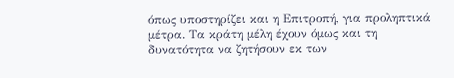όπως υποστηρίζει και η Επιτροπή, για προληπτικά μέτρα. Τα κράτη μέλη έχουν όμως και τη δυνατότητα να ζητήσουν εκ των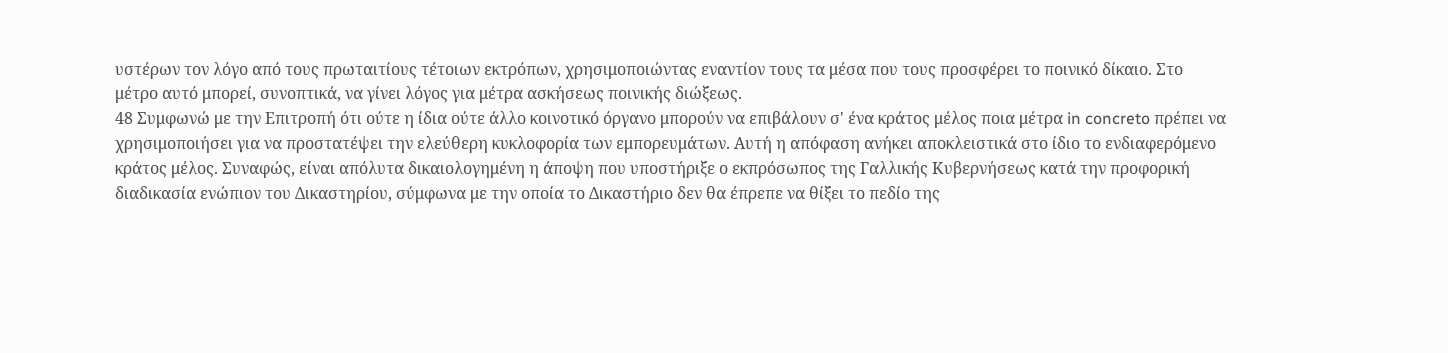υστέρων τον λόγο από τους πρωταιτίους τέτοιων εκτρόπων, χρησιμοποιώντας εναντίον τους τα μέσα που τους προσφέρει το ποινικό δίκαιο. Στο μέτρο αυτό μπορεί, συνοπτικά, να γίνει λόγος για μέτρα ασκήσεως ποινικής διώξεως.
48 Συμφωνώ με την Επιτροπή ότι ούτε η ίδια ούτε άλλο κοινοτικό όργανο μπορούν να επιβάλουν σ' ένα κράτος μέλος ποια μέτρα in concreto πρέπει να χρησιμοποιήσει για να προστατέψει την ελεύθερη κυκλοφορία των εμπορευμάτων. Αυτή η απόφαση ανήκει αποκλειστικά στο ίδιο το ενδιαφερόμενο κράτος μέλος. Συναφώς, είναι απόλυτα δικαιολογημένη η άποψη που υποστήριξε ο εκπρόσωπος της Γαλλικής Κυβερνήσεως κατά την προφορική διαδικασία ενώπιον του Δικαστηρίου, σύμφωνα με την οποία το Δικαστήριο δεν θα έπρεπε να θίξει το πεδίο της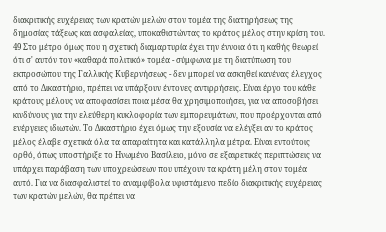διακριτικής ευχέρειας των κρατών μελών στον τομέα της διατηρήσεως της δημοσίας τάξεως και ασφαλείας, υποκαθιστώντας το κράτος μέλος στην κρίση του.
49 Στο μέτρο όμως που η σχετική διαμαρτυρία έχει την έννοια ότι η καθής θεωρεί ότι σ' αυτόν τον «καθαρά πολιτικό» τομέα - σύμφωνα με τη διατύπωση του εκπροσώπου της Γαλλικής Κυβερνήσεως - δεν μπορεί να ασκηθεί κανένας έλεγχος από το Δικαστήριο, πρέπει να υπάρξουν έντονες αντιρρήσεις. Είναι έργο του κάθε κράτους μέλους να αποφασίσει ποια μέσα θα χρησιμοποιήσει, για να αποσοβήσει κινδύνους για την ελεύθερη κυκλοφορία των εμπορευμάτων, που προέρχονται από ενέργειες ιδιωτών. Το Δικαστήριο έχει όμως την εξουσία να ελέγξει αν το κράτος μέλος έλαβε σχετικά όλα τα απαραίτητα και κατάλληλα μέτρα. Είναι εντούτοις ορθό, όπως υποστήριξε το Ηνωμένο Βασίλειο, μόνο σε εξαιρετικές περιπτώσεις να υπάρχει παράβαση των υποχρεώσεων που υπέχουν τα κράτη μέλη στον τομέα αυτό. Για να διασφαλιστεί το αναμφίβολα υφιστάμενο πεδίο διακριτικής ευχέρειας των κρατών μελών, θα πρέπει να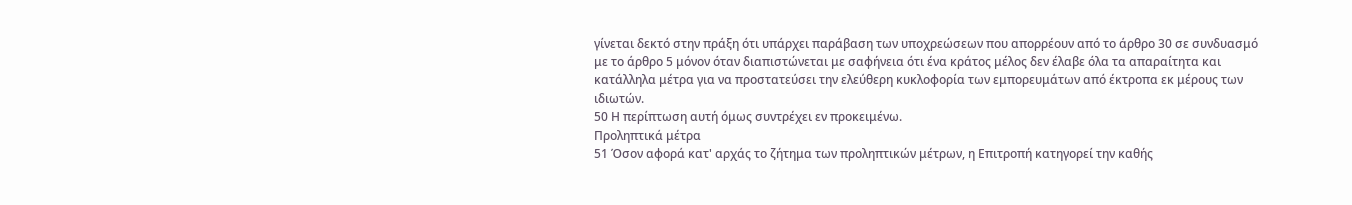γίνεται δεκτό στην πράξη ότι υπάρχει παράβαση των υποχρεώσεων που απορρέουν από το άρθρο 30 σε συνδυασμό με το άρθρο 5 μόνον όταν διαπιστώνεται με σαφήνεια ότι ένα κράτος μέλος δεν έλαβε όλα τα απαραίτητα και κατάλληλα μέτρα για να προστατεύσει την ελεύθερη κυκλοφορία των εμπορευμάτων από έκτροπα εκ μέρους των ιδιωτών.
50 Η περίπτωση αυτή όμως συντρέχει εν προκειμένω.
Προληπτικά μέτρα
51 Όσον αφορά κατ' αρχάς το ζήτημα των προληπτικών μέτρων, η Επιτροπή κατηγορεί την καθής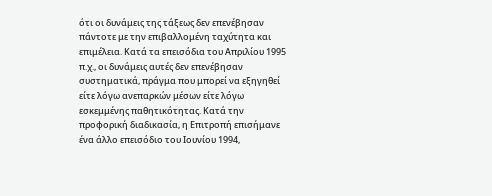ότι οι δυνάμεις της τάξεως δεν επενέβησαν πάντοτε με την επιβαλλομένη ταχύτητα και επιμέλεια. Κατά τα επεισόδια του Απριλίου 1995 π.χ., οι δυνάμεις αυτές δεν επενέβησαν συστηματικά, πράγμα που μπορεί να εξηγηθεί είτε λόγω ανεπαρκών μέσων είτε λόγω εσκεμμένης παθητικότητας. Κατά την προφορική διαδικασία, η Επιτροπή επισήμανε ένα άλλο επεισόδιο του Ιουνίου 1994,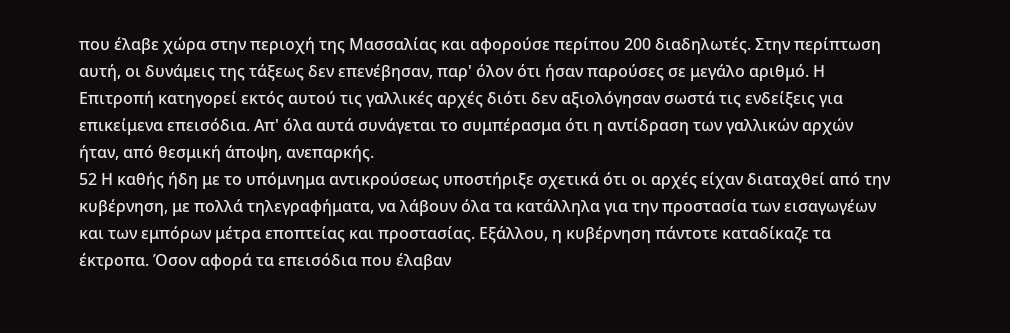που έλαβε χώρα στην περιοχή της Μασσαλίας και αφορούσε περίπου 200 διαδηλωτές. Στην περίπτωση αυτή, οι δυνάμεις της τάξεως δεν επενέβησαν, παρ' όλον ότι ήσαν παρούσες σε μεγάλο αριθμό. Η Επιτροπή κατηγορεί εκτός αυτού τις γαλλικές αρχές διότι δεν αξιολόγησαν σωστά τις ενδείξεις για επικείμενα επεισόδια. Απ' όλα αυτά συνάγεται το συμπέρασμα ότι η αντίδραση των γαλλικών αρχών ήταν, από θεσμική άποψη, ανεπαρκής.
52 Η καθής ήδη με το υπόμνημα αντικρούσεως υποστήριξε σχετικά ότι οι αρχές είχαν διαταχθεί από την κυβέρνηση, με πολλά τηλεγραφήματα, να λάβουν όλα τα κατάλληλα για την προστασία των εισαγωγέων και των εμπόρων μέτρα εποπτείας και προστασίας. Εξάλλου, η κυβέρνηση πάντοτε καταδίκαζε τα έκτροπα. Όσον αφορά τα επεισόδια που έλαβαν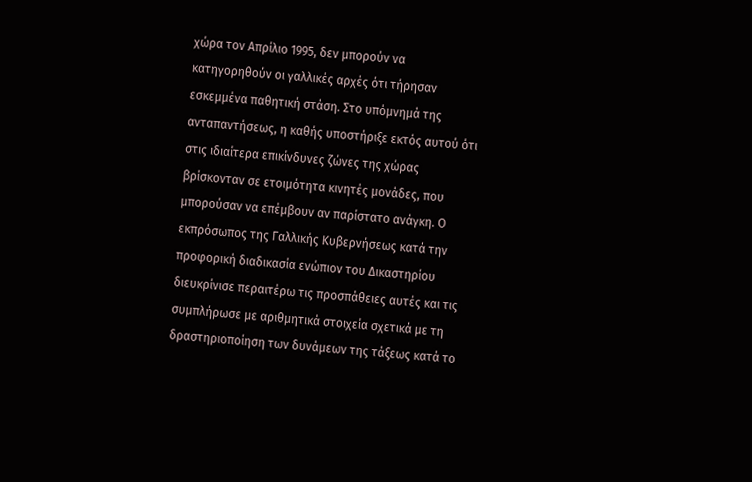χώρα τον Απρίλιο 1995, δεν μπορούν να κατηγορηθούν οι γαλλικές αρχές ότι τήρησαν εσκεμμένα παθητική στάση. Στο υπόμνημά της ανταπαντήσεως, η καθής υποστήριξε εκτός αυτού ότι στις ιδιαίτερα επικίνδυνες ζώνες της χώρας βρίσκονταν σε ετοιμότητα κινητές μονάδες, που μπορούσαν να επέμβουν αν παρίστατο ανάγκη. Ο εκπρόσωπος της Γαλλικής Κυβερνήσεως κατά την προφορική διαδικασία ενώπιον του Δικαστηρίου διευκρίνισε περαιτέρω τις προσπάθειες αυτές και τις συμπλήρωσε με αριθμητικά στοιχεία σχετικά με τη δραστηριοποίηση των δυνάμεων της τάξεως κατά το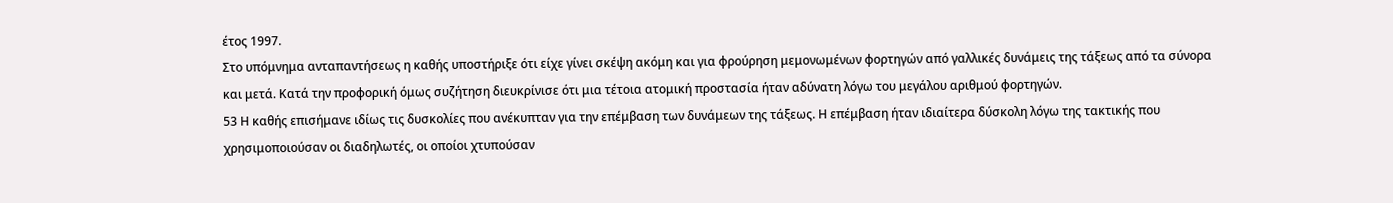έτος 1997.
Στο υπόμνημα ανταπαντήσεως η καθής υποστήριξε ότι είχε γίνει σκέψη ακόμη και για φρούρηση μεμονωμένων φορτηγών από γαλλικές δυνάμεις της τάξεως από τα σύνορα και μετά. Κατά την προφορική όμως συζήτηση διευκρίνισε ότι μια τέτοια ατομική προστασία ήταν αδύνατη λόγω του μεγάλου αριθμού φορτηγών.
53 Η καθής επισήμανε ιδίως τις δυσκολίες που ανέκυπταν για την επέμβαση των δυνάμεων της τάξεως. Η επέμβαση ήταν ιδιαίτερα δύσκολη λόγω της τακτικής που χρησιμοποιούσαν οι διαδηλωτές, οι οποίοι χτυπούσαν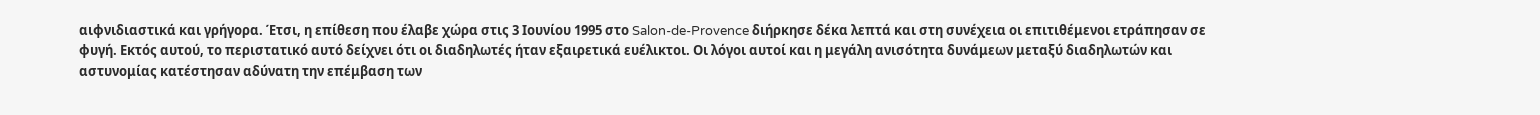αιφνιδιαστικά και γρήγορα. Έτσι, η επίθεση που έλαβε χώρα στις 3 Ιουνίου 1995 στο Salon-de-Provence διήρκησε δέκα λεπτά και στη συνέχεια οι επιτιθέμενοι ετράπησαν σε φυγή. Εκτός αυτού, το περιστατικό αυτό δείχνει ότι οι διαδηλωτές ήταν εξαιρετικά ευέλικτοι. Οι λόγοι αυτοί και η μεγάλη ανισότητα δυνάμεων μεταξύ διαδηλωτών και αστυνομίας κατέστησαν αδύνατη την επέμβαση των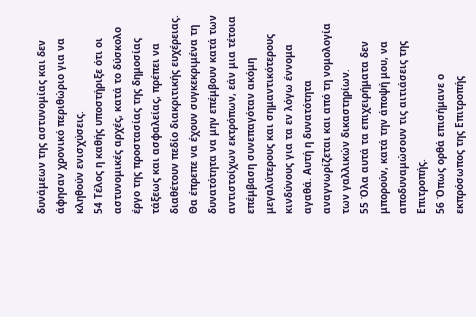δυνάμεων της αστυνομίας και δεν άφησαν χρονικό περιθώριο για να κληθούν ενισχύσεις.
54 Τέλος η καθής υποστήριξε ότι οι αστυνομικές αρχές, κατά το δύσκολο έργο της προστασίας της δημοσίας τάξεως και ασφαλείας, πρέπει να διαθέτουν πεδίο διακριτικής ευχέρειας. Θα έπρεπε να έχουν συγκεκριμένα τη δυνατότητα να μην επέμβουν κατά των αντιστοίχων εκτρόπων, εάν μια τέτοια επέμβαση συνεπαγόταν ακόμη μεγαλύτερους και σημαντικότερους κινδύνους για τα εν λόγω έννομα αγαθά. Αυτή η δυνατότητα αναγνωρίζεται και από τη νομολογία των γαλλικών δικαστηρίων.
55 Όλα αυτά τα επιχειρήματα δεν μπορούν, κατά την άποψή μου, να αποδυναμώσουν τις αιτιάσεις της Επιτροπής.
56 Όπως ορθά επισήμανε ο εκπρόσωπος της Επιτροπής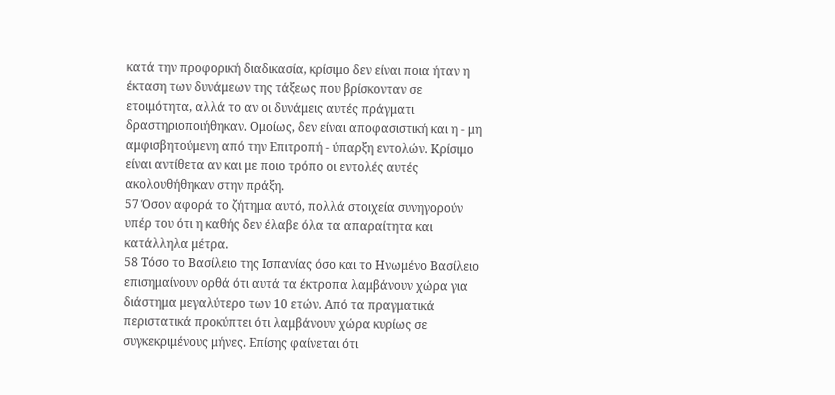κατά την προφορική διαδικασία, κρίσιμο δεν είναι ποια ήταν η έκταση των δυνάμεων της τάξεως που βρίσκονταν σε ετοιμότητα, αλλά το αν οι δυνάμεις αυτές πράγματι δραστηριοποιήθηκαν. Ομοίως, δεν είναι αποφασιστική και η - μη αμφισβητούμενη από την Επιτροπή - ύπαρξη εντολών. Κρίσιμο είναι αντίθετα αν και με ποιο τρόπο οι εντολές αυτές ακολουθήθηκαν στην πράξη.
57 Όσον αφορά το ζήτημα αυτό, πολλά στοιχεία συνηγορούν υπέρ του ότι η καθής δεν έλαβε όλα τα απαραίτητα και κατάλληλα μέτρα.
58 Τόσο το Βασίλειο της Ισπανίας όσο και το Ηνωμένο Βασίλειο επισημαίνουν ορθά ότι αυτά τα έκτροπα λαμβάνουν χώρα για διάστημα μεγαλύτερο των 10 ετών. Από τα πραγματικά περιστατικά προκύπτει ότι λαμβάνουν χώρα κυρίως σε συγκεκριμένους μήνες. Επίσης φαίνεται ότι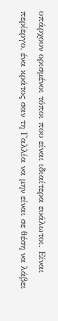υπάρχουν ορισμένοι τόποι που είναι ιδιαίτερα ευάλωτοι. Είναι περίεργο, ένα κράτος σαν τη Γαλλία να μην είναι σε θέση να λάβει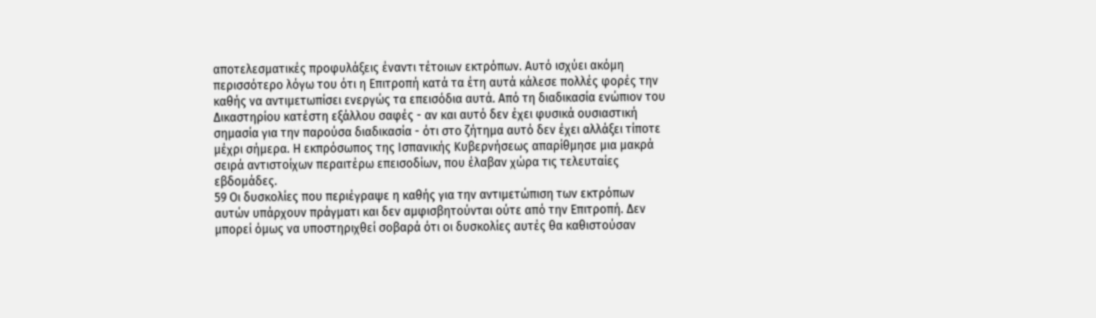αποτελεσματικές προφυλάξεις έναντι τέτοιων εκτρόπων. Αυτό ισχύει ακόμη περισσότερο λόγω του ότι η Επιτροπή κατά τα έτη αυτά κάλεσε πολλές φορές την καθής να αντιμετωπίσει ενεργώς τα επεισόδια αυτά. Από τη διαδικασία ενώπιον του Δικαστηρίου κατέστη εξάλλου σαφές - αν και αυτό δεν έχει φυσικά ουσιαστική σημασία για την παρούσα διαδικασία - ότι στο ζήτημα αυτό δεν έχει αλλάξει τίποτε μέχρι σήμερα. Η εκπρόσωπος της Ισπανικής Κυβερνήσεως απαρίθμησε μια μακρά σειρά αντιστοίχων περαιτέρω επεισοδίων, που έλαβαν χώρα τις τελευταίες εβδομάδες.
59 Οι δυσκολίες που περιέγραψε η καθής για την αντιμετώπιση των εκτρόπων αυτών υπάρχουν πράγματι και δεν αμφισβητούνται ούτε από την Επιτροπή. Δεν μπορεί όμως να υποστηριχθεί σοβαρά ότι οι δυσκολίες αυτές θα καθιστούσαν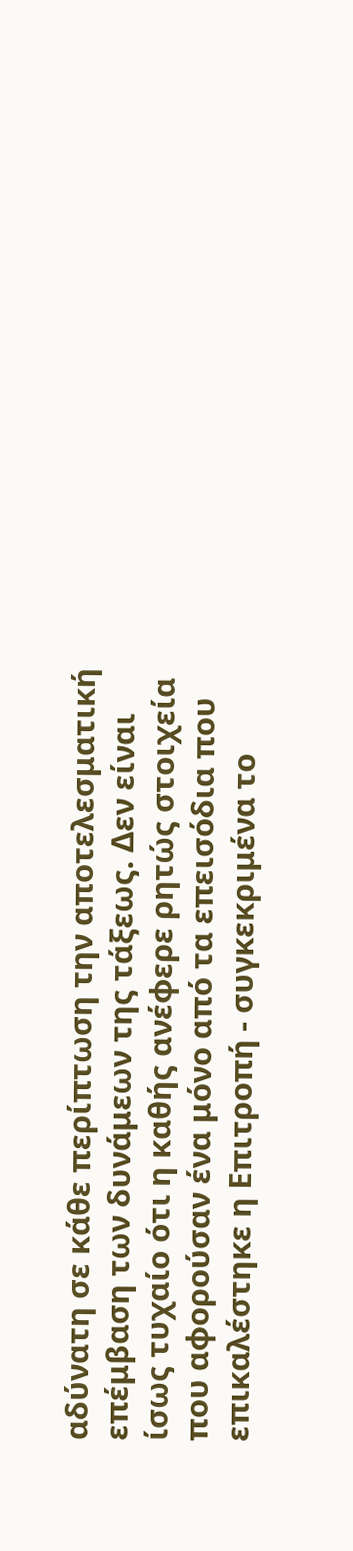αδύνατη σε κάθε περίπτωση την αποτελεσματική επέμβαση των δυνάμεων της τάξεως. Δεν είναι ίσως τυχαίο ότι η καθής ανέφερε ρητώς στοιχεία που αφορούσαν ένα μόνο από τα επεισόδια που επικαλέστηκε η Επιτροπή - συγκεκριμένα το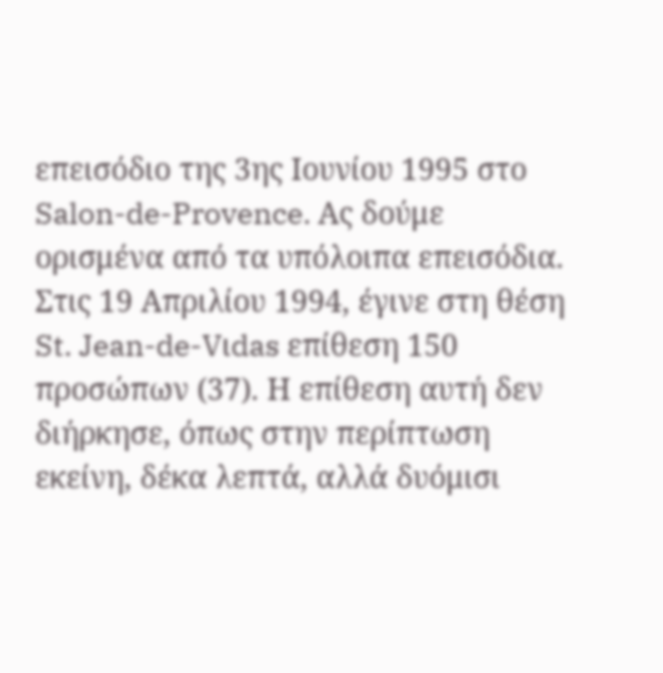επεισόδιο της 3ης Ιουνίου 1995 στο Salon-de-Provence. Ας δούμε ορισμένα από τα υπόλοιπα επεισόδια. Στις 19 Απριλίου 1994, έγινε στη θέση St. Jean-de-Vιdas επίθεση 150 προσώπων (37). Η επίθεση αυτή δεν διήρκησε, όπως στην περίπτωση εκείνη, δέκα λεπτά, αλλά δυόμισι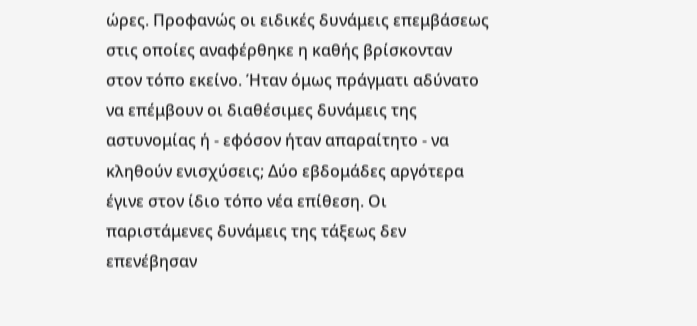ώρες. Προφανώς οι ειδικές δυνάμεις επεμβάσεως στις οποίες αναφέρθηκε η καθής βρίσκονταν στον τόπο εκείνο. Ήταν όμως πράγματι αδύνατο να επέμβουν οι διαθέσιμες δυνάμεις της αστυνομίας ή - εφόσον ήταν απαραίτητο - να κληθούν ενισχύσεις; Δύο εβδομάδες αργότερα έγινε στον ίδιο τόπο νέα επίθεση. Οι παριστάμενες δυνάμεις της τάξεως δεν επενέβησαν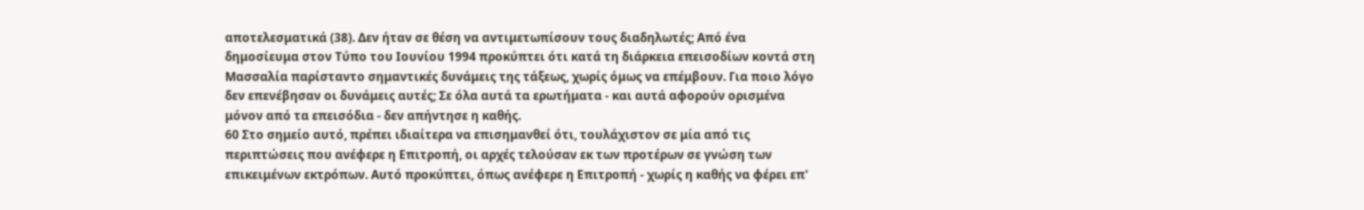αποτελεσματικά (38). Δεν ήταν σε θέση να αντιμετωπίσουν τους διαδηλωτές; Από ένα δημοσίευμα στον Τύπο του Ιουνίου 1994 προκύπτει ότι κατά τη διάρκεια επεισοδίων κοντά στη Μασσαλία παρίσταντο σημαντικές δυνάμεις της τάξεως, χωρίς όμως να επέμβουν. Για ποιο λόγο δεν επενέβησαν οι δυνάμεις αυτές; Σε όλα αυτά τα ερωτήματα - και αυτά αφορούν ορισμένα μόνον από τα επεισόδια - δεν απήντησε η καθής.
60 Στο σημείο αυτό, πρέπει ιδιαίτερα να επισημανθεί ότι, τουλάχιστον σε μία από τις περιπτώσεις που ανέφερε η Επιτροπή, οι αρχές τελούσαν εκ των προτέρων σε γνώση των επικειμένων εκτρόπων. Αυτό προκύπτει, όπως ανέφερε η Επιτροπή - χωρίς η καθής να φέρει επ'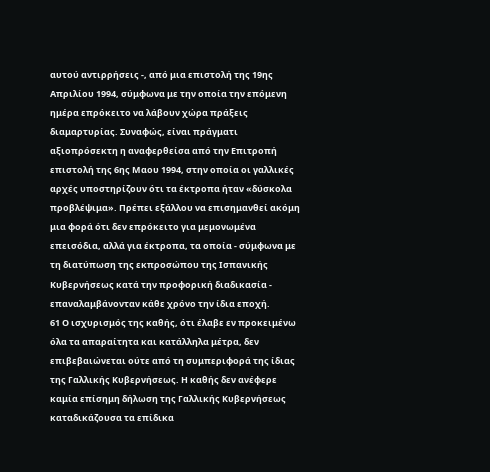αυτού αντιρρήσεις -, από μια επιστολή της 19ης Απριλίου 1994, σύμφωνα με την οποία την επόμενη ημέρα επρόκειτο να λάβουν χώρα πράξεις διαμαρτυρίας. Συναφώς, είναι πράγματι αξιοπρόσεκτη η αναφερθείσα από την Επιτροπή επιστολή της 6ης Μαου 1994, στην οποία οι γαλλικές αρχές υποστηρίζουν ότι τα έκτροπα ήταν «δύσκολα προβλέψιμα». Πρέπει εξάλλου να επισημανθεί ακόμη μια φορά ότι δεν επρόκειτο για μεμονωμένα επεισόδια, αλλά για έκτροπα, τα οποία - σύμφωνα με τη διατύπωση της εκπροσώπου της Ισπανικής Κυβερνήσεως κατά την προφορική διαδικασία - επαναλαμβάνονταν κάθε χρόνο την ίδια εποχή.
61 Ο ισχυρισμός της καθής, ότι έλαβε εν προκειμένω όλα τα απαραίτητα και κατάλληλα μέτρα, δεν επιβεβαιώνεται ούτε από τη συμπεριφορά της ίδιας της Γαλλικής Κυβερνήσεως. Η καθής δεν ανέφερε καμία επίσημη δήλωση της Γαλλικής Κυβερνήσεως καταδικάζουσα τα επίδικα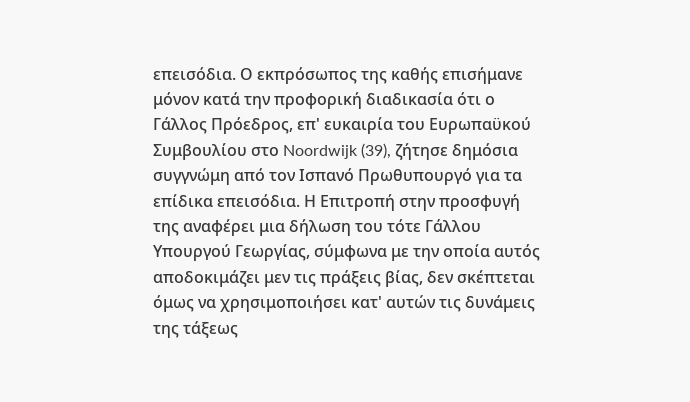επεισόδια. Ο εκπρόσωπος της καθής επισήμανε μόνον κατά την προφορική διαδικασία ότι ο Γάλλος Πρόεδρος, επ' ευκαιρία του Ευρωπαϋκού Συμβουλίου στο Noordwijk (39), ζήτησε δημόσια συγγνώμη από τον Ισπανό Πρωθυπουργό για τα επίδικα επεισόδια. Η Επιτροπή στην προσφυγή της αναφέρει μια δήλωση του τότε Γάλλου Υπουργού Γεωργίας, σύμφωνα με την οποία αυτός αποδοκιμάζει μεν τις πράξεις βίας, δεν σκέπτεται όμως να χρησιμοποιήσει κατ' αυτών τις δυνάμεις της τάξεως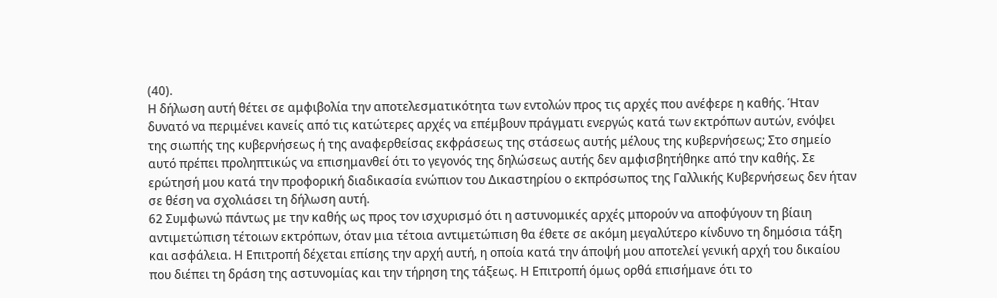(40).
Η δήλωση αυτή θέτει σε αμφιβολία την αποτελεσματικότητα των εντολών προς τις αρχές που ανέφερε η καθής. Ήταν δυνατό να περιμένει κανείς από τις κατώτερες αρχές να επέμβουν πράγματι ενεργώς κατά των εκτρόπων αυτών, ενόψει της σιωπής της κυβερνήσεως ή της αναφερθείσας εκφράσεως της στάσεως αυτής μέλους της κυβερνήσεως; Στο σημείο αυτό πρέπει προληπτικώς να επισημανθεί ότι το γεγονός της δηλώσεως αυτής δεν αμφισβητήθηκε από την καθής. Σε ερώτησή μου κατά την προφορική διαδικασία ενώπιον του Δικαστηρίου ο εκπρόσωπος της Γαλλικής Κυβερνήσεως δεν ήταν σε θέση να σχολιάσει τη δήλωση αυτή.
62 Συμφωνώ πάντως με την καθής ως προς τον ισχυρισμό ότι η αστυνομικές αρχές μπορούν να αποφύγουν τη βίαιη αντιμετώπιση τέτοιων εκτρόπων, όταν μια τέτοια αντιμετώπιση θα έθετε σε ακόμη μεγαλύτερο κίνδυνο τη δημόσια τάξη και ασφάλεια. Η Επιτροπή δέχεται επίσης την αρχή αυτή, η οποία κατά την άποψή μου αποτελεί γενική αρχή του δικαίου που διέπει τη δράση της αστυνομίας και την τήρηση της τάξεως. Η Επιτροπή όμως ορθά επισήμανε ότι το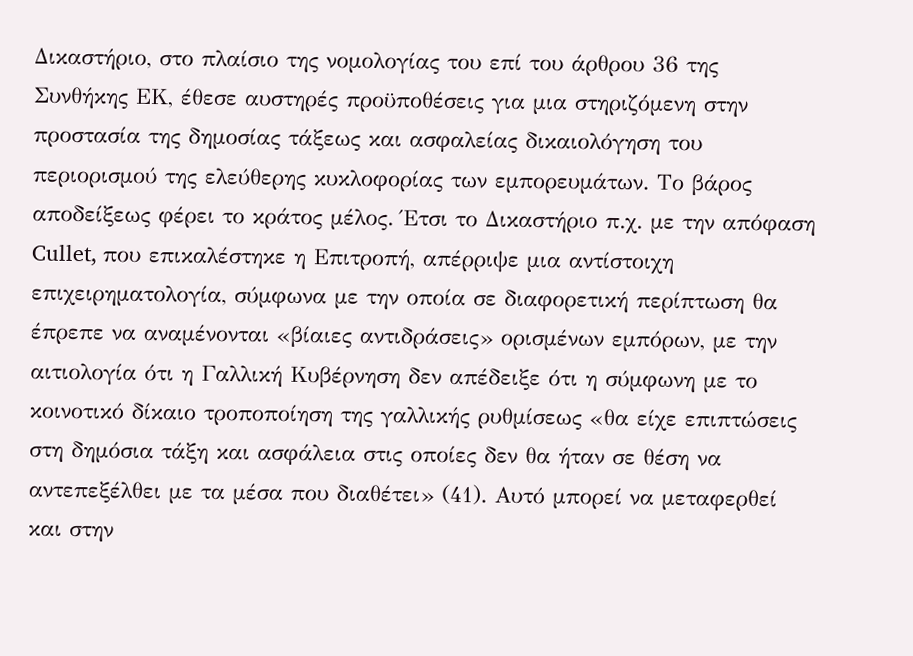Δικαστήριο, στο πλαίσιο της νομολογίας του επί του άρθρου 36 της Συνθήκης ΕΚ, έθεσε αυστηρές προϋποθέσεις για μια στηριζόμενη στην προστασία της δημοσίας τάξεως και ασφαλείας δικαιολόγηση του περιορισμού της ελεύθερης κυκλοφορίας των εμπορευμάτων. Το βάρος αποδείξεως φέρει το κράτος μέλος. Έτσι το Δικαστήριο π.χ. με την απόφαση Cullet, που επικαλέστηκε η Επιτροπή, απέρριψε μια αντίστοιχη επιχειρηματολογία, σύμφωνα με την οποία σε διαφορετική περίπτωση θα έπρεπε να αναμένονται «βίαιες αντιδράσεις» ορισμένων εμπόρων, με την αιτιολογία ότι η Γαλλική Κυβέρνηση δεν απέδειξε ότι η σύμφωνη με το κοινοτικό δίκαιο τροποποίηση της γαλλικής ρυθμίσεως «θα είχε επιπτώσεις στη δημόσια τάξη και ασφάλεια στις οποίες δεν θα ήταν σε θέση να αντεπεξέλθει με τα μέσα που διαθέτει» (41). Αυτό μπορεί να μεταφερθεί και στην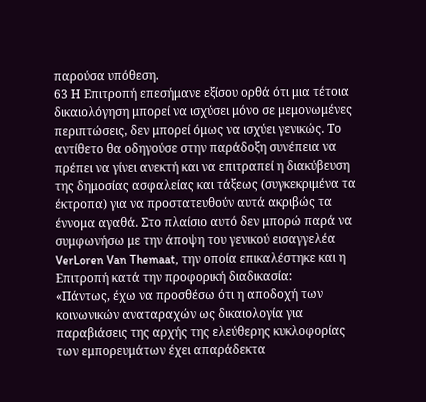παρούσα υπόθεση.
63 Η Επιτροπή επεσήμανε εξίσου ορθά ότι μια τέτοια δικαιολόγηση μπορεί να ισχύσει μόνο σε μεμονωμένες περιπτώσεις, δεν μπορεί όμως να ισχύει γενικώς. Το αντίθετο θα οδηγούσε στην παράδοξη συνέπεια να πρέπει να γίνει ανεκτή και να επιτραπεί η διακύβευση της δημοσίας ασφαλείας και τάξεως (συγκεκριμένα τα έκτροπα) για να προστατευθούν αυτά ακριβώς τα έννομα αγαθά. Στο πλαίσιο αυτό δεν μπορώ παρά να συμφωνήσω με την άποψη του γενικού εισαγγελέα VerLoren Van Themaat, την οποία επικαλέστηκε και η Επιτροπή κατά την προφορική διαδικασία:
«Πάντως, έχω να προσθέσω ότι η αποδοχή των κοινωνικών αναταραχών ως δικαιολογία για παραβιάσεις της αρχής της ελεύθερης κυκλοφορίας των εμπορευμάτων έχει απαράδεκτα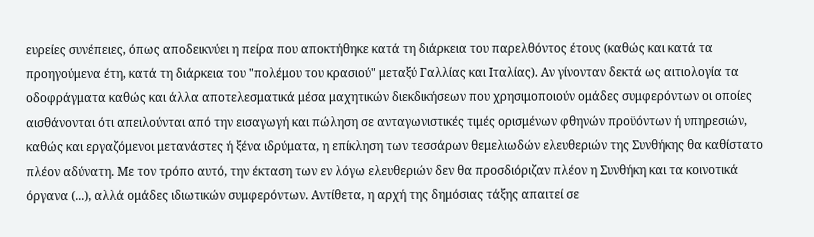ευρείες συνέπειες, όπως αποδεικνύει η πείρα που αποκτήθηκε κατά τη διάρκεια του παρελθόντος έτους (καθώς και κατά τα προηγούμενα έτη, κατά τη διάρκεια του "πολέμου του κρασιού" μεταξύ Γαλλίας και Ιταλίας). Αν γίνονταν δεκτά ως αιτιολογία τα οδοφράγματα καθώς και άλλα αποτελεσματικά μέσα μαχητικών διεκδικήσεων που χρησιμοποιούν ομάδες συμφερόντων οι οποίες αισθάνονται ότι απειλούνται από την εισαγωγή και πώληση σε ανταγωνιστικές τιμές ορισμένων φθηνών προϋόντων ή υπηρεσιών, καθώς και εργαζόμενοι μετανάστες ή ξένα ιδρύματα, η επίκληση των τεσσάρων θεμελιωδών ελευθεριών της Συνθήκης θα καθίστατο πλέον αδύνατη. Με τον τρόπο αυτό, την έκταση των εν λόγω ελευθεριών δεν θα προσδιόριζαν πλέον η Συνθήκη και τα κοινοτικά όργανα (...), αλλά ομάδες ιδιωτικών συμφερόντων. Αντίθετα, η αρχή της δημόσιας τάξης απαιτεί σε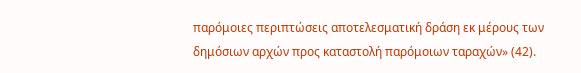παρόμοιες περιπτώσεις αποτελεσματική δράση εκ μέρους των δημόσιων αρχών προς καταστολή παρόμοιων ταραχών» (42).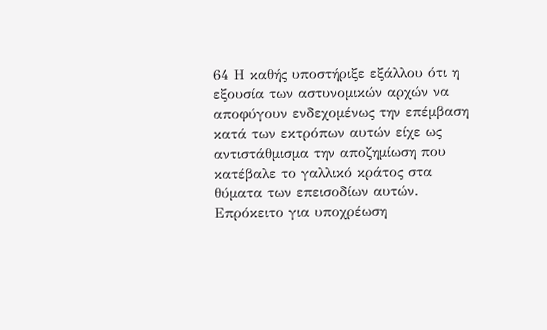64 Η καθής υποστήριξε εξάλλου ότι η εξουσία των αστυνομικών αρχών να αποφύγουν ενδεχομένως την επέμβαση κατά των εκτρόπων αυτών είχε ως αντιστάθμισμα την αποζημίωση που κατέβαλε το γαλλικό κράτος στα θύματα των επεισοδίων αυτών. Επρόκειτο για υποχρέωση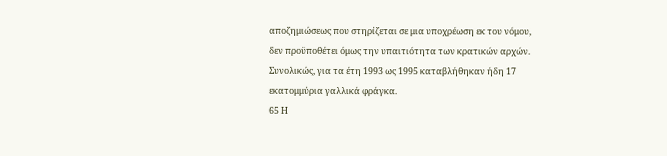αποζημιώσεως που στηρίζεται σε μια υποχρέωση εκ του νόμου, δεν προϋποθέτει όμως την υπαιτιότητα των κρατικών αρχών. Συνολικώς, για τα έτη 1993 ως 1995 καταβλήθηκαν ήδη 17 εκατομμύρια γαλλικά φράγκα.
65 Η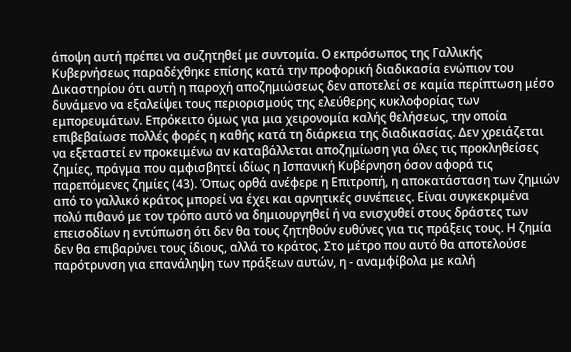άποψη αυτή πρέπει να συζητηθεί με συντομία. Ο εκπρόσωπος της Γαλλικής Κυβερνήσεως παραδέχθηκε επίσης κατά την προφορική διαδικασία ενώπιον του Δικαστηρίου ότι αυτή η παροχή αποζημιώσεως δεν αποτελεί σε καμία περίπτωση μέσο δυνάμενο να εξαλείψει τους περιορισμούς της ελεύθερης κυκλοφορίας των εμπορευμάτων. Επρόκειτο όμως για μια χειρονομία καλής θελήσεως, την οποία επιβεβαίωσε πολλές φορές η καθής κατά τη διάρκεια της διαδικασίας. Δεν χρειάζεται να εξεταστεί εν προκειμένω αν καταβάλλεται αποζημίωση για όλες τις προκληθείσες ζημίες, πράγμα που αμφισβητεί ιδίως η Ισπανική Κυβέρνηση όσον αφορά τις παρεπόμενες ζημίες (43). Όπως ορθά ανέφερε η Επιτροπή, η αποκατάσταση των ζημιών από το γαλλικό κράτος μπορεί να έχει και αρνητικές συνέπειες. Είναι συγκεκριμένα πολύ πιθανό με τον τρόπο αυτό να δημιουργηθεί ή να ενισχυθεί στους δράστες των επεισοδίων η εντύπωση ότι δεν θα τους ζητηθούν ευθύνες για τις πράξεις τους. Η ζημία δεν θα επιβαρύνει τους ίδιους, αλλά το κράτος. Στο μέτρο που αυτό θα αποτελούσε παρότρυνση για επανάληψη των πράξεων αυτών, η - αναμφίβολα με καλή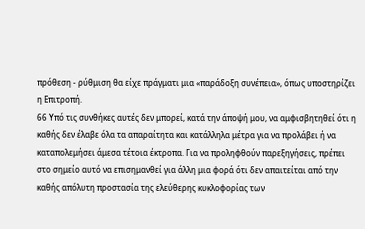πρόθεση - ρύθμιση θα είχε πράγματι μια «παράδοξη συνέπεια», όπως υποστηρίζει η Επιτροπή.
66 Υπό τις συνθήκες αυτές δεν μπορεί, κατά την άποψή μου, να αμφισβητηθεί ότι η καθής δεν έλαβε όλα τα απαραίτητα και κατάλληλα μέτρα για να προλάβει ή να καταπολεμήσει άμεσα τέτοια έκτροπα. Για να προληφθούν παρεξηγήσεις, πρέπει στο σημείο αυτό να επισημανθεί για άλλη μια φορά ότι δεν απαιτείται από την καθής απόλυτη προστασία της ελεύθερης κυκλοφορίας των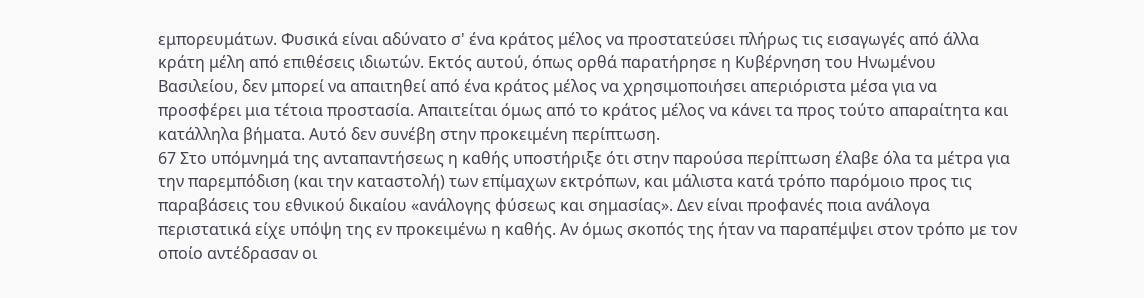εμπορευμάτων. Φυσικά είναι αδύνατο σ' ένα κράτος μέλος να προστατεύσει πλήρως τις εισαγωγές από άλλα κράτη μέλη από επιθέσεις ιδιωτών. Εκτός αυτού, όπως ορθά παρατήρησε η Κυβέρνηση του Ηνωμένου Βασιλείου, δεν μπορεί να απαιτηθεί από ένα κράτος μέλος να χρησιμοποιήσει απεριόριστα μέσα για να προσφέρει μια τέτοια προστασία. Απαιτείται όμως από το κράτος μέλος να κάνει τα προς τούτο απαραίτητα και κατάλληλα βήματα. Αυτό δεν συνέβη στην προκειμένη περίπτωση.
67 Στο υπόμνημά της ανταπαντήσεως η καθής υποστήριξε ότι στην παρούσα περίπτωση έλαβε όλα τα μέτρα για την παρεμπόδιση (και την καταστολή) των επίμαχων εκτρόπων, και μάλιστα κατά τρόπο παρόμοιο προς τις παραβάσεις του εθνικού δικαίου «ανάλογης φύσεως και σημασίας». Δεν είναι προφανές ποια ανάλογα περιστατικά είχε υπόψη της εν προκειμένω η καθής. Αν όμως σκοπός της ήταν να παραπέμψει στον τρόπο με τον οποίο αντέδρασαν οι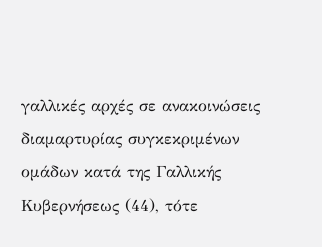γαλλικές αρχές σε ανακοινώσεις διαμαρτυρίας συγκεκριμένων ομάδων κατά της Γαλλικής Κυβερνήσεως (44), τότε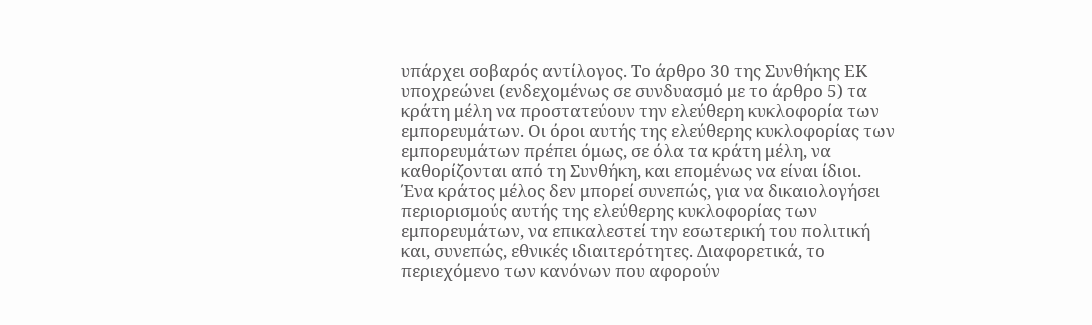υπάρχει σοβαρός αντίλογος. Το άρθρο 30 της Συνθήκης ΕΚ υποχρεώνει (ενδεχομένως σε συνδυασμό με το άρθρο 5) τα κράτη μέλη να προστατεύουν την ελεύθερη κυκλοφορία των εμπορευμάτων. Οι όροι αυτής της ελεύθερης κυκλοφορίας των εμπορευμάτων πρέπει όμως, σε όλα τα κράτη μέλη, να καθορίζονται από τη Συνθήκη, και επομένως να είναι ίδιοι. Ένα κράτος μέλος δεν μπορεί συνεπώς, για να δικαιολογήσει περιορισμούς αυτής της ελεύθερης κυκλοφορίας των εμπορευμάτων, να επικαλεστεί την εσωτερική του πολιτική και, συνεπώς, εθνικές ιδιαιτερότητες. Διαφορετικά, το περιεχόμενο των κανόνων που αφορούν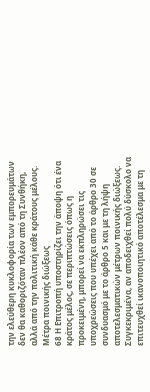την ελεύθερη κυκλοφορία των εμπορευμάτων δεν θα καθοριζόταν πλέον από τη Συνθήκη, αλλά από την πολιτική κάθε κράτους μέλους.
Μέτρα ποινικής διώξεως
68 Η Επιτροπή υποστηρίζει την άποψη ότι ένα κράτος μέλος, σε περιπτώσεις όπως η προκειμένη, μπορεί να εκπληρώσει τις υποχρεώσεις που υπέχει από το άρθρο 30 σε συνδυασμό με το άρθρο 5 και με τη λήψη αποτελεσματικών μέτρων ποινικής διώξεως. Συγκεκριμένα, αν αποδειχθεί πολύ δύσκολο να επιτευχθεί ικανοποιητικό αποτέλεσμα με τη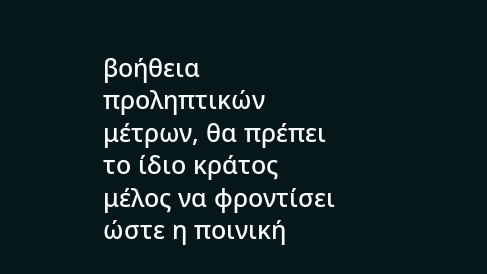βοήθεια προληπτικών μέτρων, θα πρέπει το ίδιο κράτος μέλος να φροντίσει ώστε η ποινική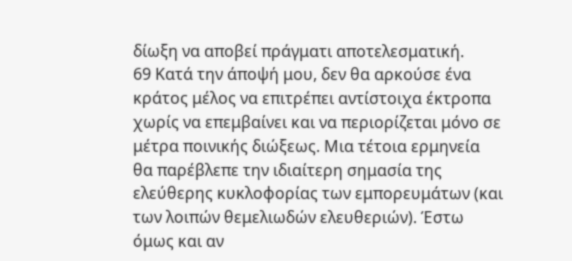δίωξη να αποβεί πράγματι αποτελεσματική.
69 Κατά την άποψή μου, δεν θα αρκούσε ένα κράτος μέλος να επιτρέπει αντίστοιχα έκτροπα χωρίς να επεμβαίνει και να περιορίζεται μόνο σε μέτρα ποινικής διώξεως. Μια τέτοια ερμηνεία θα παρέβλεπε την ιδιαίτερη σημασία της ελεύθερης κυκλοφορίας των εμπορευμάτων (και των λοιπών θεμελιωδών ελευθεριών). Έστω όμως και αν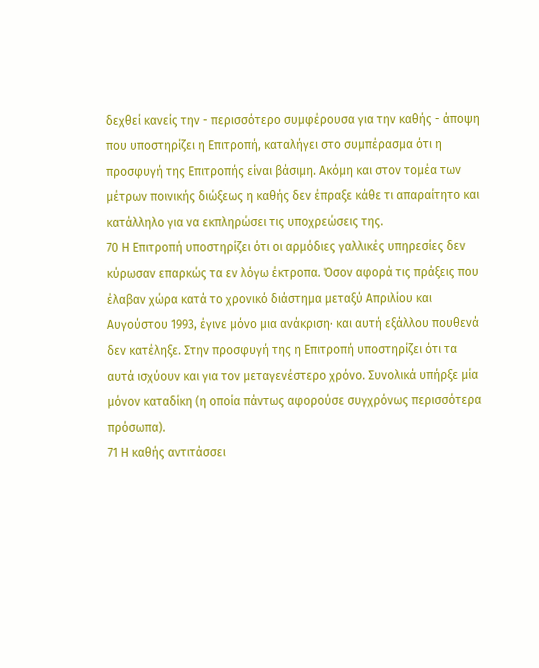δεχθεί κανείς την - περισσότερο συμφέρουσα για την καθής - άποψη που υποστηρίζει η Επιτροπή, καταλήγει στο συμπέρασμα ότι η προσφυγή της Επιτροπής είναι βάσιμη. Ακόμη και στον τομέα των μέτρων ποινικής διώξεως η καθής δεν έπραξε κάθε τι απαραίτητο και κατάλληλο για να εκπληρώσει τις υποχρεώσεις της.
70 Η Επιτροπή υποστηρίζει ότι οι αρμόδιες γαλλικές υπηρεσίες δεν κύρωσαν επαρκώς τα εν λόγω έκτροπα. Όσον αφορά τις πράξεις που έλαβαν χώρα κατά το χρονικό διάστημα μεταξύ Απριλίου και Αυγούστου 1993, έγινε μόνο μια ανάκριση· και αυτή εξάλλου πουθενά δεν κατέληξε. Στην προσφυγή της η Επιτροπή υποστηρίζει ότι τα αυτά ισχύουν και για τον μεταγενέστερο χρόνο. Συνολικά υπήρξε μία μόνον καταδίκη (η οποία πάντως αφορούσε συγχρόνως περισσότερα πρόσωπα).
71 Η καθής αντιτάσσει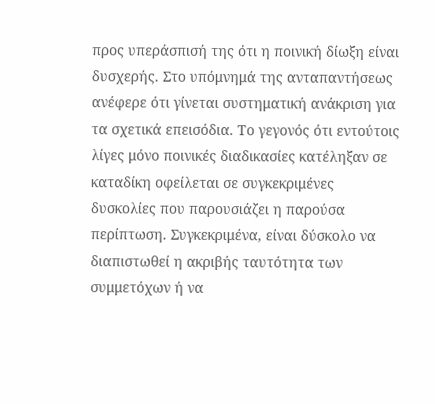προς υπεράσπισή της ότι η ποινική δίωξη είναι δυσχερής. Στο υπόμνημά της ανταπαντήσεως ανέφερε ότι γίνεται συστηματική ανάκριση για τα σχετικά επεισόδια. Το γεγονός ότι εντούτοις λίγες μόνο ποινικές διαδικασίες κατέληξαν σε καταδίκη οφείλεται σε συγκεκριμένες δυσκολίες που παρουσιάζει η παρούσα περίπτωση. Συγκεκριμένα, είναι δύσκολο να διαπιστωθεί η ακριβής ταυτότητα των συμμετόχων ή να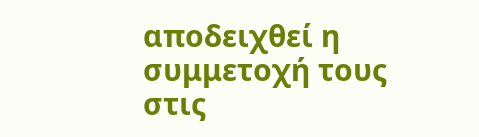αποδειχθεί η συμμετοχή τους στις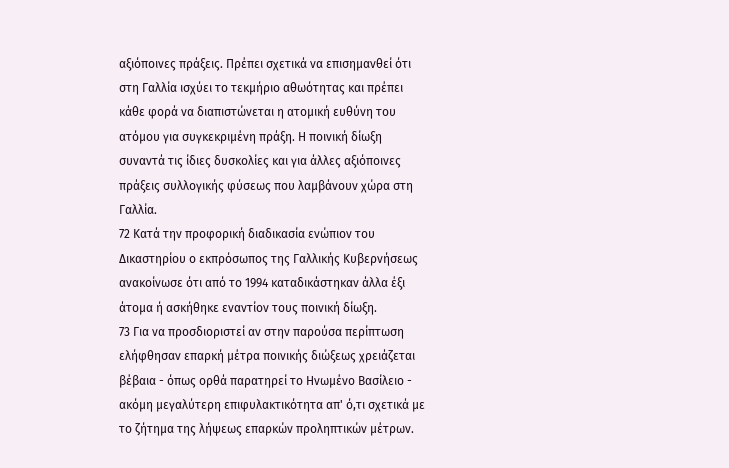αξιόποινες πράξεις. Πρέπει σχετικά να επισημανθεί ότι στη Γαλλία ισχύει το τεκμήριο αθωότητας και πρέπει κάθε φορά να διαπιστώνεται η ατομική ευθύνη του ατόμου για συγκεκριμένη πράξη. Η ποινική δίωξη συναντά τις ίδιες δυσκολίες και για άλλες αξιόποινες πράξεις συλλογικής φύσεως που λαμβάνουν χώρα στη Γαλλία.
72 Κατά την προφορική διαδικασία ενώπιον του Δικαστηρίου ο εκπρόσωπος της Γαλλικής Κυβερνήσεως ανακοίνωσε ότι από το 1994 καταδικάστηκαν άλλα έξι άτομα ή ασκήθηκε εναντίον τους ποινική δίωξη.
73 Για να προσδιοριστεί αν στην παρούσα περίπτωση ελήφθησαν επαρκή μέτρα ποινικής διώξεως χρειάζεται βέβαια - όπως ορθά παρατηρεί το Ηνωμένο Βασίλειο - ακόμη μεγαλύτερη επιφυλακτικότητα απ' ό,τι σχετικά με το ζήτημα της λήψεως επαρκών προληπτικών μέτρων.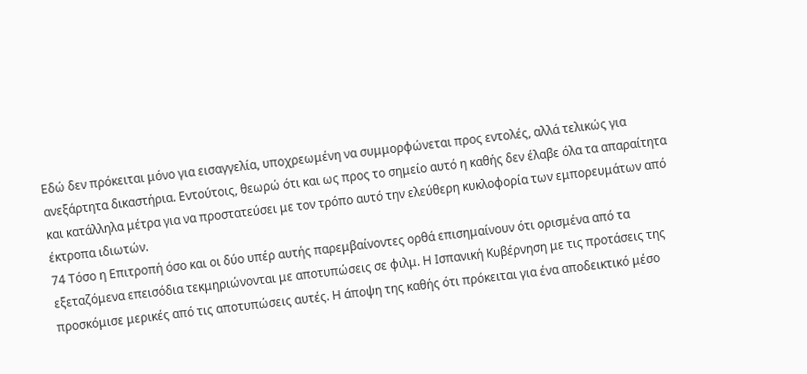Εδώ δεν πρόκειται μόνο για εισαγγελία, υποχρεωμένη να συμμορφώνεται προς εντολές, αλλά τελικώς για ανεξάρτητα δικαστήρια. Εντούτοις, θεωρώ ότι και ως προς το σημείο αυτό η καθής δεν έλαβε όλα τα απαραίτητα και κατάλληλα μέτρα για να προστατεύσει με τον τρόπο αυτό την ελεύθερη κυκλοφορία των εμπορευμάτων από έκτροπα ιδιωτών.
74 Τόσο η Επιτροπή όσο και οι δύο υπέρ αυτής παρεμβαίνοντες ορθά επισημαίνουν ότι ορισμένα από τα εξεταζόμενα επεισόδια τεκμηριώνονται με αποτυπώσεις σε φιλμ. Η Ισπανική Κυβέρνηση με τις προτάσεις της προσκόμισε μερικές από τις αποτυπώσεις αυτές. Η άποψη της καθής ότι πρόκειται για ένα αποδεικτικό μέσο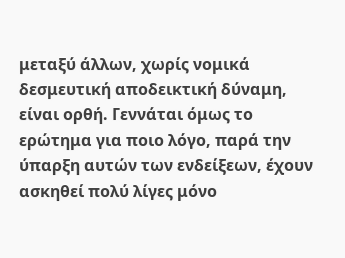μεταξύ άλλων, χωρίς νομικά δεσμευτική αποδεικτική δύναμη, είναι ορθή. Γεννάται όμως το ερώτημα για ποιο λόγο, παρά την ύπαρξη αυτών των ενδείξεων, έχουν ασκηθεί πολύ λίγες μόνο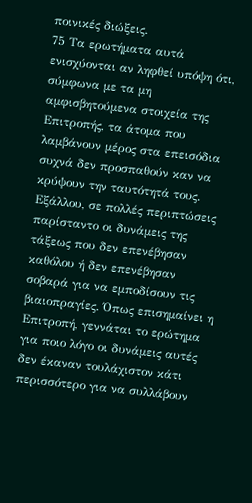ποινικές διώξεις.
75 Τα ερωτήματα αυτά ενισχύονται αν ληφθεί υπόψη ότι, σύμφωνα με τα μη αμφισβητούμενα στοιχεία της Επιτροπής, τα άτομα που λαμβάνουν μέρος στα επεισόδια συχνά δεν προσπαθούν καν να κρύψουν την ταυτότητά τους. Εξάλλου, σε πολλές περιπτώσεις παρίσταντο οι δυνάμεις της τάξεως που δεν επενέβησαν καθόλου ή δεν επενέβησαν σοβαρά για να εμποδίσουν τις βιαιοπραγίες. Όπως επισημαίνει η Επιτροπή, γεννάται το ερώτημα για ποιο λόγο οι δυνάμεις αυτές δεν έκαναν τουλάχιστον κάτι περισσότερο για να συλλάβουν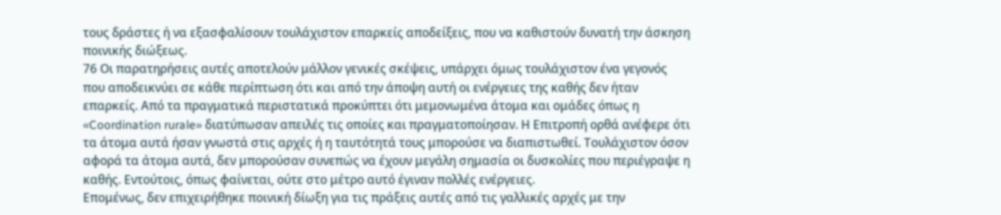τους δράστες ή να εξασφαλίσουν τουλάχιστον επαρκείς αποδείξεις, που να καθιστούν δυνατή την άσκηση ποινικής διώξεως.
76 Οι παρατηρήσεις αυτές αποτελούν μάλλον γενικές σκέψεις, υπάρχει όμως τουλάχιστον ένα γεγονός που αποδεικνύει σε κάθε περίπτωση ότι και από την άποψη αυτή οι ενέργειες της καθής δεν ήταν επαρκείς. Από τα πραγματικά περιστατικά προκύπτει ότι μεμονωμένα άτομα και ομάδες όπως η «Coordination rurale» διατύπωσαν απειλές τις οποίες και πραγματοποίησαν. Η Επιτροπή ορθά ανέφερε ότι τα άτομα αυτά ήσαν γνωστά στις αρχές ή η ταυτότητά τους μπορούσε να διαπιστωθεί. Τουλάχιστον όσον αφορά τα άτομα αυτά, δεν μπορούσαν συνεπώς να έχουν μεγάλη σημασία οι δυσκολίες που περιέγραψε η καθής. Εντούτοις, όπως φαίνεται, ούτε στο μέτρο αυτό έγιναν πολλές ενέργειες.
Επομένως, δεν επιχειρήθηκε ποινική δίωξη για τις πράξεις αυτές από τις γαλλικές αρχές με την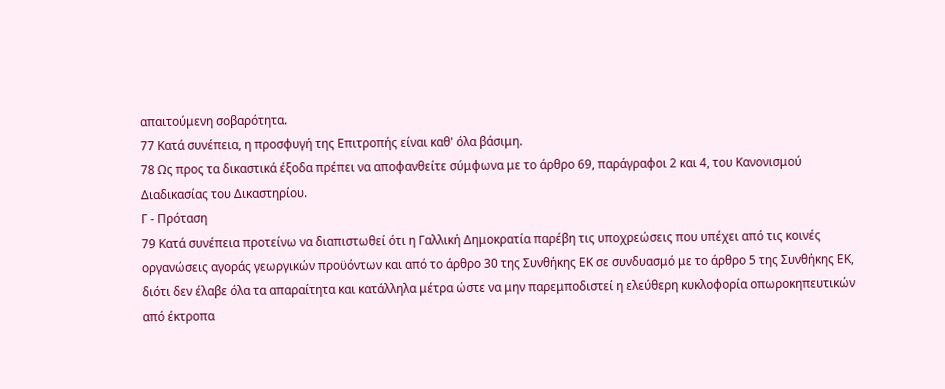απαιτούμενη σοβαρότητα.
77 Κατά συνέπεια, η προσφυγή της Επιτροπής είναι καθ' όλα βάσιμη.
78 Ως προς τα δικαστικά έξοδα πρέπει να αποφανθείτε σύμφωνα με το άρθρο 69, παράγραφοι 2 και 4, του Κανονισμού Διαδικασίας του Δικαστηρίου.
Γ - Πρόταση
79 Κατά συνέπεια προτείνω να διαπιστωθεί ότι η Γαλλική Δημοκρατία παρέβη τις υποχρεώσεις που υπέχει από τις κοινές οργανώσεις αγοράς γεωργικών προϋόντων και από το άρθρο 30 της Συνθήκης ΕΚ σε συνδυασμό με το άρθρο 5 της Συνθήκης ΕΚ, διότι δεν έλαβε όλα τα απαραίτητα και κατάλληλα μέτρα ώστε να μην παρεμποδιστεί η ελεύθερη κυκλοφορία οπωροκηπευτικών από έκτροπα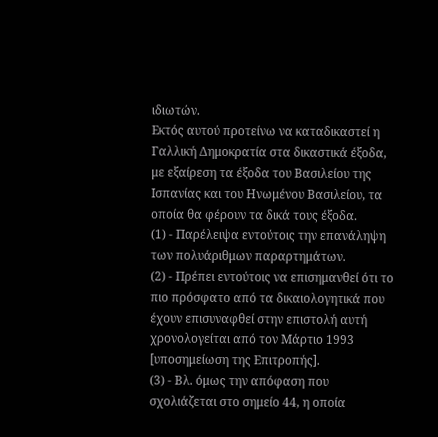ιδιωτών.
Εκτός αυτού προτείνω να καταδικαστεί η Γαλλική Δημοκρατία στα δικαστικά έξοδα, με εξαίρεση τα έξοδα του Βασιλείου της Ισπανίας και του Ηνωμένου Βασιλείου, τα οποία θα φέρουν τα δικά τους έξοδα.
(1) - Παρέλειψα εντούτοις την επανάληψη των πολυάριθμων παραρτημάτων.
(2) - Πρέπει εντούτοις να επισημανθεί ότι το πιο πρόσφατο από τα δικαιολογητικά που έχουν επισυναφθεί στην επιστολή αυτή χρονολογείται από τον Μάρτιο 1993 [υποσημείωση της Επιτροπής].
(3) - Βλ. όμως την απόφαση που σχολιάζεται στο σημείο 44, η οποία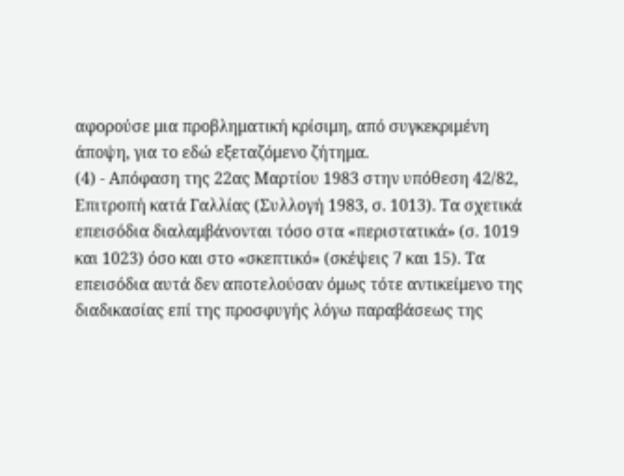αφορούσε μια προβληματική κρίσιμη, από συγκεκριμένη άποψη, για το εδώ εξεταζόμενο ζήτημα.
(4) - Απόφαση της 22ας Μαρτίου 1983 στην υπόθεση 42/82, Επιτροπή κατά Γαλλίας (Συλλογή 1983, σ. 1013). Τα σχετικά επεισόδια διαλαμβάνονται τόσο στα «περιστατικά» (σ. 1019 και 1023) όσο και στο «σκεπτικό» (σκέψεις 7 και 15). Τα επεισόδια αυτά δεν αποτελούσαν όμως τότε αντικείμενο της διαδικασίας επί της προσφυγής λόγω παραβάσεως της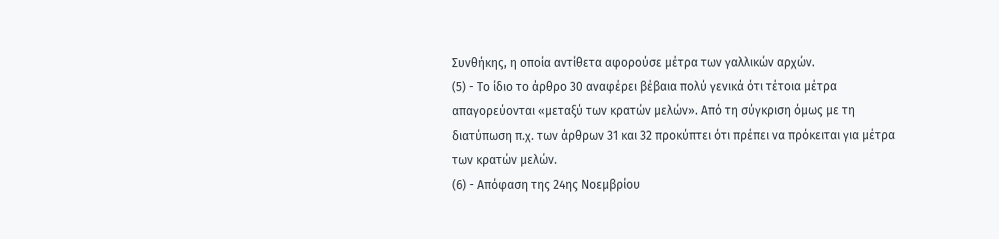Συνθήκης, η οποία αντίθετα αφορούσε μέτρα των γαλλικών αρχών.
(5) - Το ίδιο το άρθρο 30 αναφέρει βέβαια πολύ γενικά ότι τέτοια μέτρα απαγορεύονται «μεταξύ των κρατών μελών». Από τη σύγκριση όμως με τη διατύπωση π.χ. των άρθρων 31 και 32 προκύπτει ότι πρέπει να πρόκειται για μέτρα των κρατών μελών.
(6) - Απόφαση της 24ης Νοεμβρίου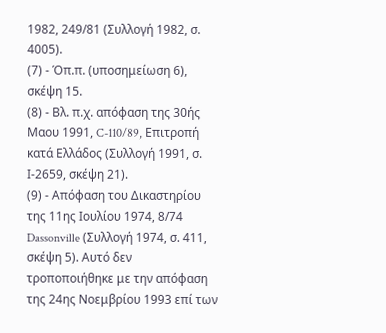1982, 249/81 (Συλλογή 1982, σ. 4005).
(7) - Όπ.π. (υποσημείωση 6), σκέψη 15.
(8) - Βλ. π.χ. απόφαση της 30ής Μαου 1991, C-110/89, Επιτροπή κατά Ελλάδος (Συλλογή 1991, σ. Ι-2659, σκέψη 21).
(9) - Απόφαση του Δικαστηρίου της 11ης Ιουλίου 1974, 8/74 Dassonville (Συλλογή 1974, σ. 411, σκέψη 5). Αυτό δεν τροποποιήθηκε με την απόφαση της 24ης Νοεμβρίου 1993 επί των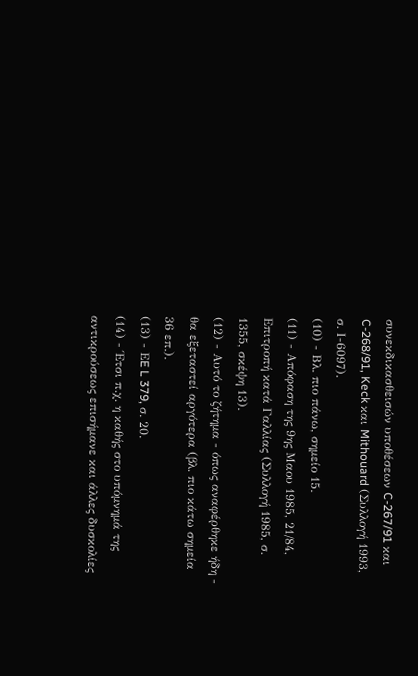συνεκδικασθεισών υποθέσεων C-267/91 και C-268/91, Keck και Mithouard (Συλλογή 1993, σ. Ι-6097).
(10) - Βλ. πιο πάνω, σημείο 15.
(11) - Απόφαση της 9ης Μαου 1985, 21/84, Επιτροπή κατά Γαλλίας (Συλλογή 1985, σ. 1355, σκέψη 13).
(12) - Αυτό το ζήτημα - όπως αναφέρθηκε ήδη - θα εξεταστεί αργότερα (βλ. πιο κάτω σημεία 36 επ.).
(13) - ΕE L 379, σ. 20.
(14) - Έτσι π.χ. η καθής στο υπόμνημά της αντικρούσεως επισήμανε και άλλες δυσκολίες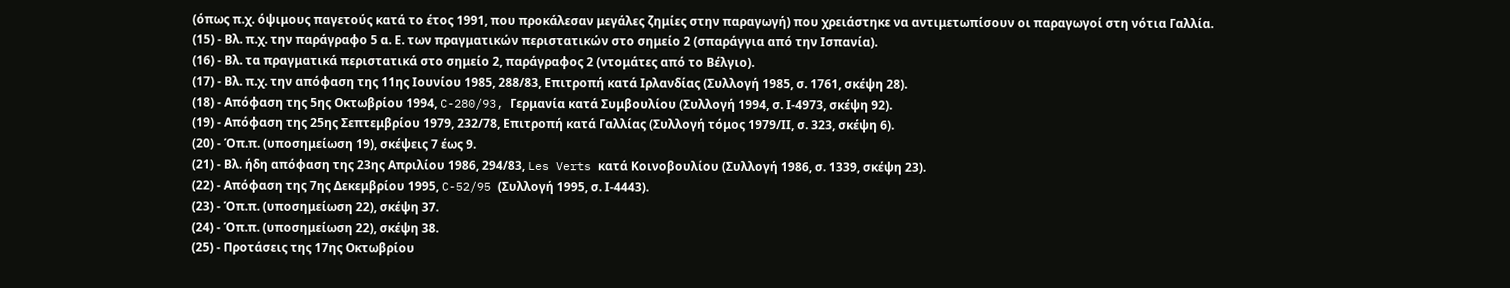(όπως π.χ. όψιμους παγετούς κατά το έτος 1991, που προκάλεσαν μεγάλες ζημίες στην παραγωγή) που χρειάστηκε να αντιμετωπίσουν οι παραγωγοί στη νότια Γαλλία.
(15) - Βλ. π.χ. την παράγραφο 5 α. Ε. των πραγματικών περιστατικών στο σημείο 2 (σπαράγγια από την Ισπανία).
(16) - Βλ. τα πραγματικά περιστατικά στο σημείο 2, παράγραφος 2 (ντομάτες από το Βέλγιο).
(17) - Βλ. π.χ. την απόφαση της 11ης Ιουνίου 1985, 288/83, Επιτροπή κατά Ιρλανδίας (Συλλογή 1985, σ. 1761, σκέψη 28).
(18) - Απόφαση της 5ης Οκτωβρίου 1994, C-280/93, Γερμανία κατά Συμβουλίου (Συλλογή 1994, σ. Ι-4973, σκέψη 92).
(19) - Απόφαση της 25ης Σεπτεμβρίου 1979, 232/78, Επιτροπή κατά Γαλλίας (Συλλογή τόμος 1979/ΙΙ, σ. 323, σκέψη 6).
(20) - Όπ.π. (υποσημείωση 19), σκέψεις 7 έως 9.
(21) - Βλ. ήδη απόφαση της 23ης Απριλίου 1986, 294/83, Les Verts κατά Κοινοβουλίου (Συλλογή 1986, σ. 1339, σκέψη 23).
(22) - Απόφαση της 7ης Δεκεμβρίου 1995, C-52/95 (Συλλογή 1995, σ. Ι-4443).
(23) - Όπ.π. (υποσημείωση 22), σκέψη 37.
(24) - Όπ.π. (υποσημείωση 22), σκέψη 38.
(25) - Προτάσεις της 17ης Οκτωβρίου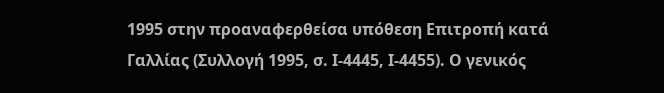1995 στην προαναφερθείσα υπόθεση Επιτροπή κατά Γαλλίας (Συλλογή 1995, σ. Ι-4445, Ι-4455). Ο γενικός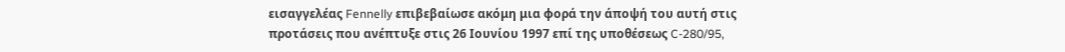εισαγγελέας Fennelly επιβεβαίωσε ακόμη μια φορά την άποψή του αυτή στις προτάσεις που ανέπτυξε στις 26 Ιουνίου 1997 επί της υποθέσεως C-280/95,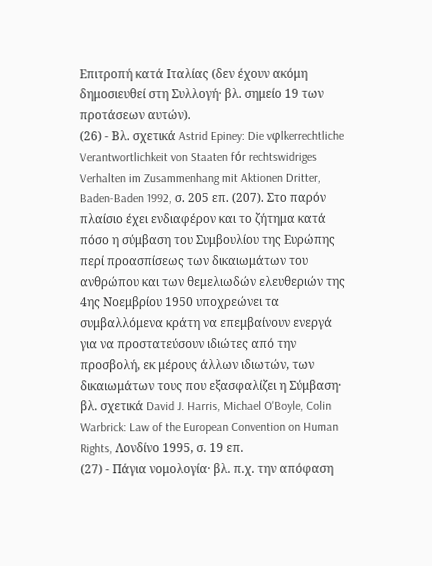Επιτροπή κατά Ιταλίας (δεν έχουν ακόμη δημοσιευθεί στη Συλλογή· βλ. σημείο 19 των προτάσεων αυτών).
(26) - Βλ. σχετικά Astrid Epiney: Die vφlkerrechtliche Verantwortlichkeit von Staaten fόr rechtswidriges Verhalten im Zusammenhang mit Aktionen Dritter, Baden-Baden 1992, σ. 205 επ. (207). Στο παρόν πλαίσιο έχει ενδιαφέρον και το ζήτημα κατά πόσο η σύμβαση του Συμβουλίου της Ευρώπης περί προασπίσεως των δικαιωμάτων του ανθρώπου και των θεμελιωδών ελευθεριών της 4ης Νοεμβρίου 1950 υποχρεώνει τα συμβαλλόμενα κράτη να επεμβαίνουν ενεργά για να προστατεύσουν ιδιώτες από την προσβολή, εκ μέρους άλλων ιδιωτών, των δικαιωμάτων τους που εξασφαλίζει η Σύμβαση· βλ. σχετικά David J. Harris, Michael O'Boyle, Colin Warbrick: Law of the European Convention on Human Rights, Λονδίνο 1995, σ. 19 επ.
(27) - Πάγια νομολογία· βλ. π.χ. την απόφαση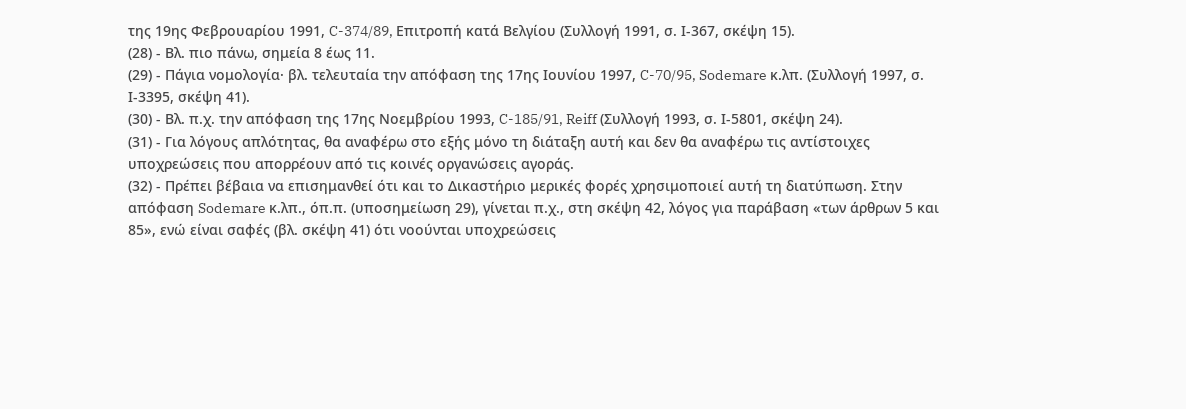της 19ης Φεβρουαρίου 1991, C-374/89, Επιτροπή κατά Βελγίου (Συλλογή 1991, σ. Ι-367, σκέψη 15).
(28) - Βλ. πιο πάνω, σημεία 8 έως 11.
(29) - Πάγια νομολογία· βλ. τελευταία την απόφαση της 17ης Ιουνίου 1997, C-70/95, Sodemare κ.λπ. (Συλλογή 1997, σ. Ι-3395, σκέψη 41).
(30) - Βλ. π.χ. την απόφαση της 17ης Νοεμβρίου 1993, C-185/91, Reiff (Συλλογή 1993, σ. Ι-5801, σκέψη 24).
(31) - Για λόγους απλότητας, θα αναφέρω στο εξής μόνο τη διάταξη αυτή και δεν θα αναφέρω τις αντίστοιχες υποχρεώσεις που απορρέουν από τις κοινές οργανώσεις αγοράς.
(32) - Πρέπει βέβαια να επισημανθεί ότι και το Δικαστήριο μερικές φορές χρησιμοποιεί αυτή τη διατύπωση. Στην απόφαση Sodemare κ.λπ., όπ.π. (υποσημείωση 29), γίνεται π.χ., στη σκέψη 42, λόγος για παράβαση «των άρθρων 5 και 85», ενώ είναι σαφές (βλ. σκέψη 41) ότι νοούνται υποχρεώσεις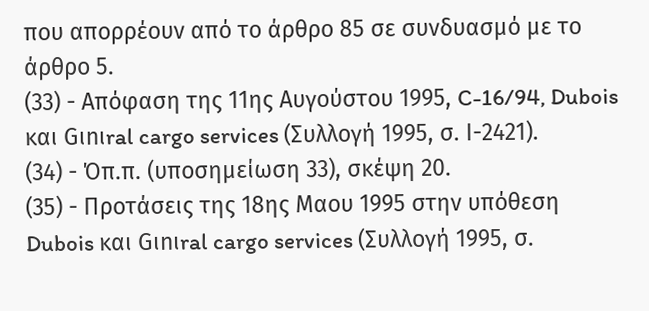που απορρέουν από το άρθρο 85 σε συνδυασμό με το άρθρο 5.
(33) - Απόφαση της 11ης Αυγούστου 1995, C-16/94, Dubois και Gιnιral cargo services (Συλλογή 1995, σ. Ι-2421).
(34) - Όπ.π. (υποσημείωση 33), σκέψη 20.
(35) - Προτάσεις της 18ης Μαου 1995 στην υπόθεση Dubois και Gιnιral cargo services (Συλλογή 1995, σ.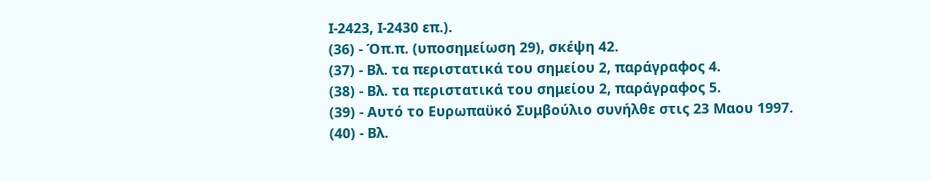Ι-2423, Ι-2430 επ.).
(36) - Όπ.π. (υποσημείωση 29), σκέψη 42.
(37) - Βλ. τα περιστατικά του σημείου 2, παράγραφος 4.
(38) - Βλ. τα περιστατικά του σημείου 2, παράγραφος 5.
(39) - Αυτό το Ευρωπαϋκό Συμβούλιο συνήλθε στις 23 Μαου 1997.
(40) - Βλ.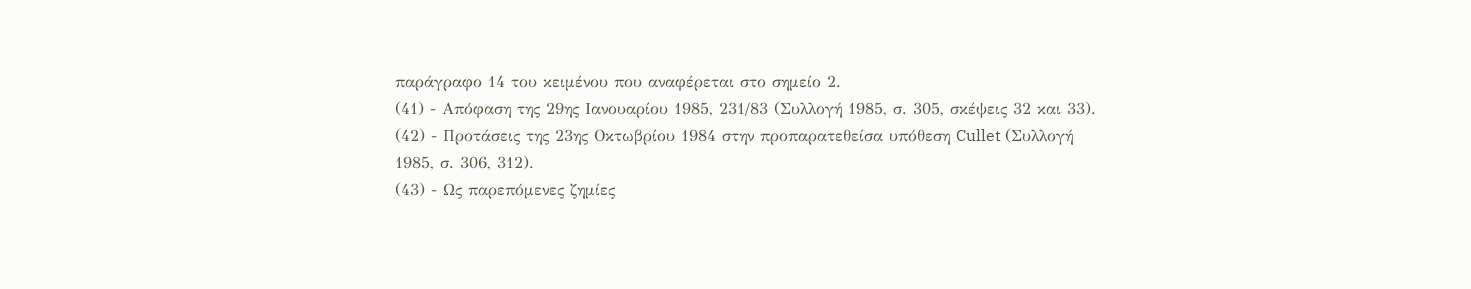παράγραφο 14 του κειμένου που αναφέρεται στο σημείο 2.
(41) - Απόφαση της 29ης Ιανουαρίου 1985, 231/83 (Συλλογή 1985, σ. 305, σκέψεις 32 και 33).
(42) - Προτάσεις της 23ης Οκτωβρίου 1984 στην προπαρατεθείσα υπόθεση Cullet (Συλλογή 1985, σ. 306, 312).
(43) - Ως παρεπόμενες ζημίες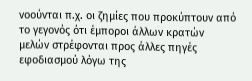νοούνται π.χ. οι ζημίες που προκύπτουν από το γεγονός ότι έμποροι άλλων κρατών μελών στρέφονται προς άλλες πηγές εφοδιασμού λόγω της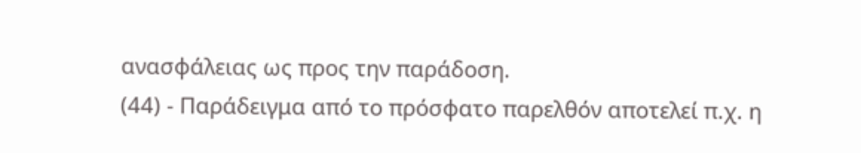ανασφάλειας ως προς την παράδοση.
(44) - Παράδειγμα από το πρόσφατο παρελθόν αποτελεί π.χ. η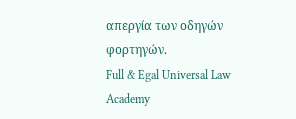απεργία των οδηγών φορτηγών.
Full & Egal Universal Law Academy